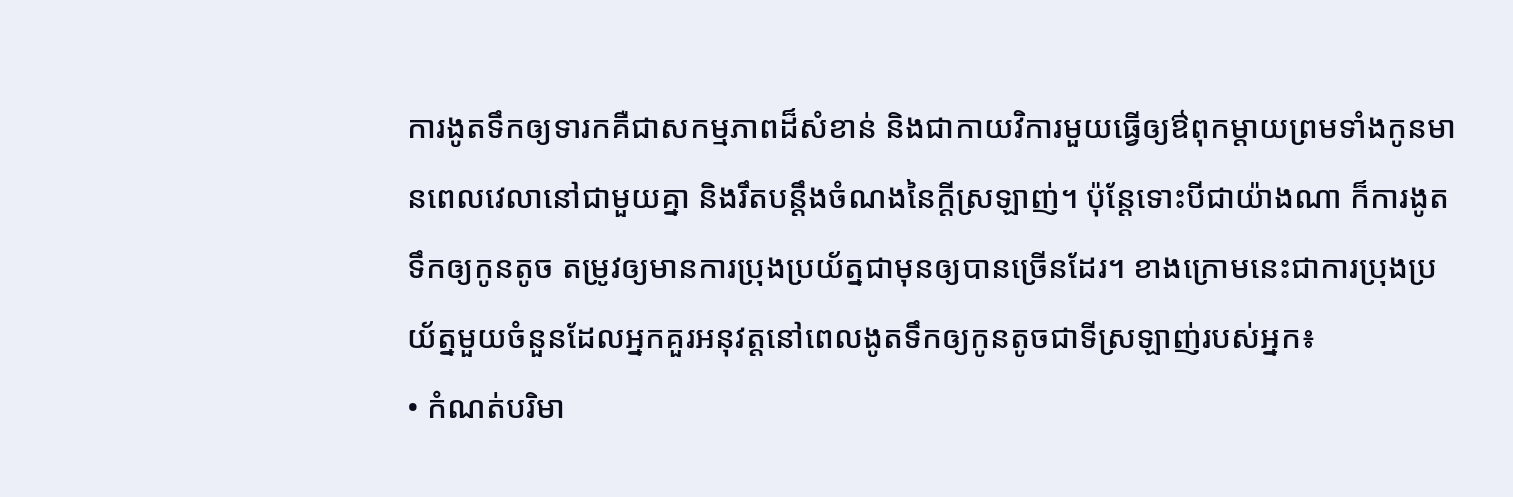ការងូតទឹកឲ្យទារកគឺជាសកម្មភាពដ៏សំខាន់ និងជាកាយវិការមួយធ្វើឲ្យឳពុកម្តាយព្រមទាំងកូនមានពេលវេលានៅជាមួយគ្នា និងរឹតបន្តឹងចំណងនៃក្តីស្រឡាញ់។ ប៉ុន្តែទោះបីជាយ៉ាងណា ក៏ការងូតទឹកឲ្យកូនតូច តម្រូវឲ្យមានការប្រុងប្រយ័ត្នជាមុនឲ្យបានច្រើនដែរ។ ខាងក្រោមនេះជាការប្រុងប្រយ័ត្នមួយចំនួនដែលអ្នកគួរអនុវត្តនៅពេលងូតទឹកឲ្យកូនតូចជាទីស្រឡាញ់របស់អ្នក៖
• កំណត់បរិមា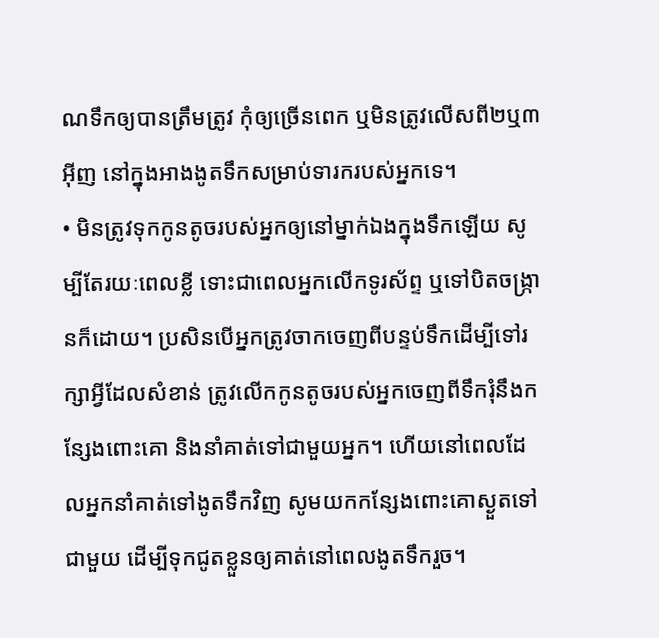ណទឹកឲ្យបានត្រឹមត្រូវ កុំឲ្យច្រើនពេក ឬមិនត្រូវលើសពី២ឬ៣អ៊ីញ នៅក្នុងអាងងូតទឹកសម្រាប់ទារករបស់អ្នកទេ។
• មិនត្រូវទុកកូនតូចរបស់អ្នកឲ្យនៅម្នាក់ឯងក្នុងទឹកឡើយ សូម្បីតែរយៈពេលខ្លី ទោះជាពេលអ្នកលើកទូរស័ព្ទ ឬទៅបិតចង្ក្រានក៏ដោយ។ ប្រសិនបើអ្នកត្រូវចាកចេញពីបន្ទប់ទឹកដើម្បីទៅរក្សាអ្វីដែលសំខាន់ ត្រូវលើកកូនតូចរបស់អ្នកចេញពីទឹករុំនឹងកន្សែងពោះគោ និងនាំគាត់ទៅជាមួយអ្នក។ ហើយនៅពេលដែលអ្នកនាំគាត់ទៅងូតទឹកវិញ សូមយកកន្សែងពោះគោស្ងួតទៅជាមួយ ដើម្បីទុកជូតខ្លួនឲ្យគាត់នៅពេលងូតទឹករួច។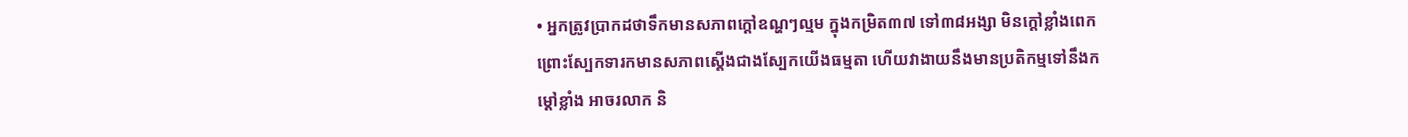• អ្នកត្រូវប្រាកដថាទឹកមានសភាពក្តៅឧណ្ហៗល្មម ក្នុងកម្រិត៣៧ ទៅ៣៨អង្សា មិនក្តៅខ្លាំងពេក ព្រោះស្បែកទារកមានសភាពស្តើងជាងស្បែកយើងធម្មតា ហើយវាងាយនឹងមានប្រតិកម្មទៅនឹងកម្តៅខ្លាំង អាចរលាក និ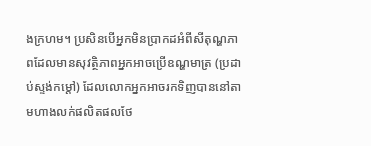ងក្រហម។ ប្រសិនបើអ្នកមិនប្រាកដអំពីសីតុណ្ហភាពដែលមានសុវត្ថិភាពអ្នកអាចប្រើឧណ្ហមាត្រ (ប្រដាប់ស្ទង់កម្តៅ) ដែលលោកអ្នកអាចរកទិញបាននៅតាមហាងលក់ផលិតផលថែ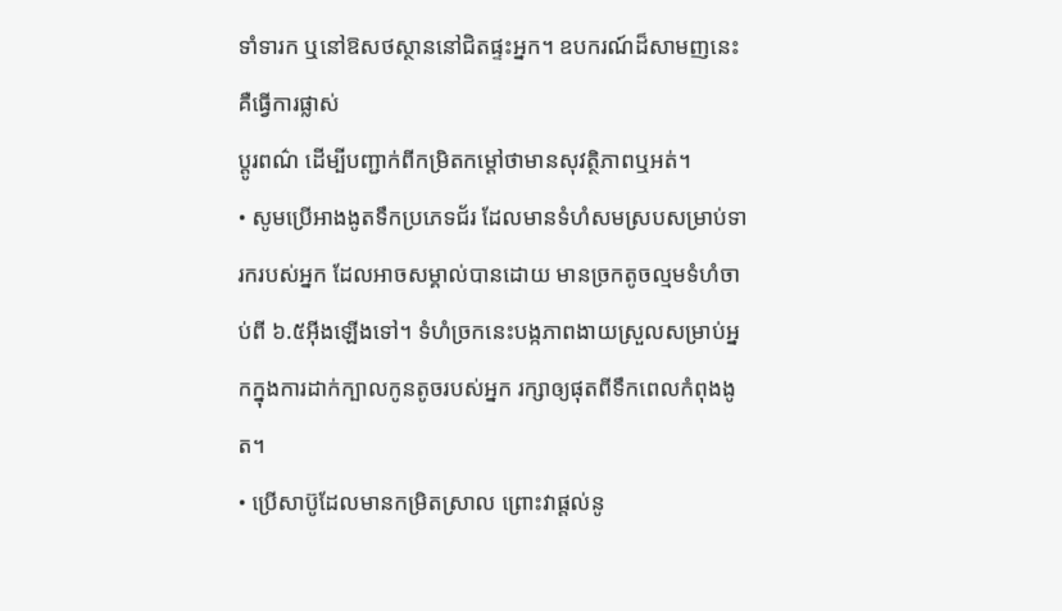ទាំទារក ឬនៅឱសថស្ថាននៅជិតផ្ទះអ្នក។ ឧបករណ៍ដ៏សាមញនេះ គឺធ្វើការផ្លាស់
ប្តូរពណ៌ ដើម្បីបញ្ជាក់ពីកម្រិតកម្តៅថាមានសុវត្ថិភាពឬអត់។
• សូមប្រើអាងងូតទឹកប្រភេទជ័រ ដែលមានទំហំសមស្របសម្រាប់ទារករបស់អ្នក ដែលអាចសម្គាល់បានដោយ មានច្រកតូចល្មមទំហំចាប់ពី ៦.៥អ៊ីងឡើងទៅ។ ទំហំច្រកនេះបង្កភាពងាយស្រួលសម្រាប់អ្នកក្នុងការដាក់ក្បាលកូនតូចរបស់អ្នក រក្សាឲ្យផុតពីទឹកពេលកំពុងងូត។
• ប្រើសាប៊ូដែលមានកម្រិតស្រាល ព្រោះវាផ្តល់នូ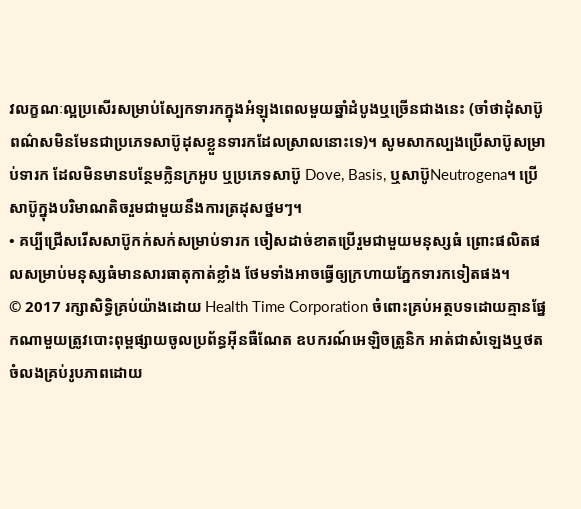វលក្ខណៈល្អប្រសើរសម្រាប់ស្បែកទារកក្នុងអំឡុងពេលមួយឆ្នាំដំបូងឬច្រើនជាងនេះ (ចាំថាដុំសាប៊ូពណ៌សមិនមែនជាប្រភេទសាប៊ូដុសខ្លួនទារកដែលស្រាលនោះទេ)។ សូមសាកល្បងប្រើសាប៊ូសម្រាប់ទារក ដែលមិនមានបន្ថែមក្លិនក្រអូប ឬប្រភេទសាប៊ូ Dove, Basis, ឬសាប៊ូNeutrogena។ ប្រើសាប៊ូក្នុងបរិមាណតិចរួមជាមួយនឹងការត្រដុសថ្នមៗ។
• គប្បីជ្រើសរើសសាប៊ូកក់សក់សម្រាប់ទារក ចៀសដាច់ខាតប្រើរួមជាមួយមនុស្សធំ ព្រោះផលិតផលសម្រាប់មនុស្សធំមានសារធាតុកាត់ខ្លាំង ថែមទាំងអាចធ្វើឲ្យក្រហាយភ្នែកទារកទៀតផង។
© 2017 រក្សាសិទ្ធិគ្រប់យ៉ាងដោយ Health Time Corporation ចំពោះគ្រប់អត្ថបទដោយគ្មានផ្នែកណាមួយត្រូវបោះពុម្ពផ្សាយចូលប្រព័ន្ធអ៊ីនធឺណែត ឧបករណ៍អេឡិចត្រូនិក អាត់ជាសំឡេងឬថតចំលងគ្រប់រូបភាពដោយ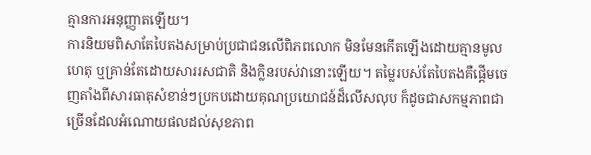គ្មានការអនុញ្ញាតឡើយ។
ការនិយមពិសាតែបៃតងសម្រាប់ប្រជាជនលើពិភពលោក មិនមែនកើតឡើងដោយគ្មានមូលហេតុ ឬគ្រាន់តែដោយសាររសជាតិ និងក្លិនរបស់វានោះឡើយ។ តម្លៃរបស់តែបៃតងគឺផ្តើមចេញតាំងពីសារធាតុសំខាន់ៗប្រកបដោយគុណប្រយោជន៍ដ៏លើសលុប ក៏ដូចជាសកម្មភាពជាច្រើនដែលអំណោយផលដល់សុខភាព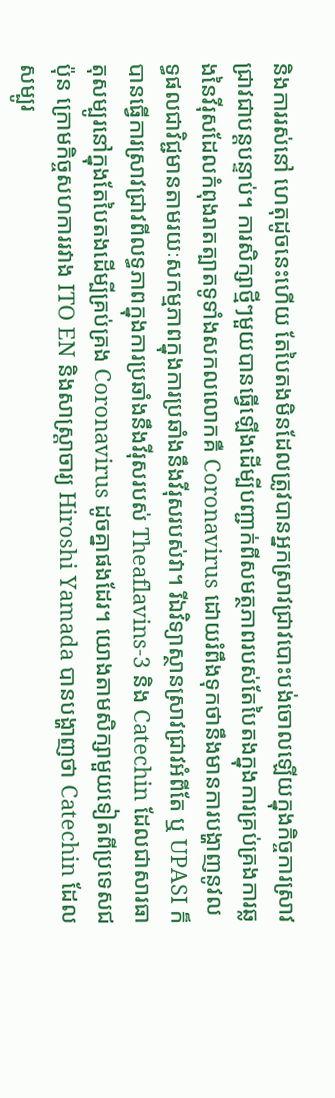និងការរស់នៅ ហេតុដូចនេះហើយ តែបៃតងមិនដែលត្រូវបានអ្នកស្រាវជ្រាវបោះបង់ចោលឡើយក្នុងកិច្ចការស្រាវជ្រាវជាបន្តបន្ទាប់។ ការសិក្សាថ្មីៗមួយបានធ្វើឡើងដើម្បីបញ្ជាក់ពីសមត្ថភាពរបស់តែបៃតងក្នុងការគ្រប់គ្រងការឆ្លងនៃវីរុសដែលកំពុងរាតត្បាតទូទាំងសកលលោកគឺ Coronavirus ដោយរំពឹងទុកថានឹងមានការបង្ហាញនូវលទ្ធផលជាវិជ្ជមានតាមរយៈសកម្មភាពក្នុងការប្រឆាំងនឹងវីរុសរបស់វា។ រីឯវិទ្យាស្ថានស្រាវជ្រាវអំពីតែ ឬ UPASI ក៏បានធ្វើការស្រាវជ្រាវពីលទ្ធភាពក្នុងការប្រឆាំងនឹងវីរុសរបស់ Theaflavins-3 និង Catechin ដែលជាសារធាតុសម្បូរនៅក្នុងតែបៃតងដើម្បីគ្រប់គ្រង Coronavirus ដូចគ្នាផងដែរ។ យោងតាមសិក្សាមួយទៀតពីប្រទេសជប៉ុន ក្រោមកិច្ចសហការរវាង ITO EN និងសាស្ត្រាចារ្យ Hiroshi Yamada បានបង្ហាញថា Catechin ដែលសម្បូរ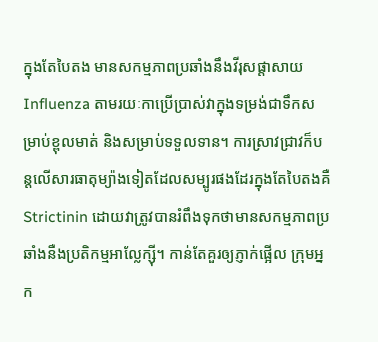ក្នុងតែបៃតង មានសកម្មភាពប្រឆាំងនឹងវីរុសផ្តាសាយ Influenza តាមរយៈកាប្រើប្រាស់វាក្នុងទម្រង់ជាទឹកសម្រាប់ខ្ពុលមាត់ និងសម្រាប់ទទួលទាន។ ការស្រាវជ្រាវក៏បន្តលើសារធាតុម្យ៉ាងទៀតដែលសម្បូរផងដែរក្នុងតែបៃតងគឺ Strictinin ដោយវាត្រូវបានរំពឹងទុកថាមានសកម្មភាពប្រឆាំងនឺងប្រតិកម្មអាល្លែក្ស៊ី។ កាន់តែគួរឲ្យភ្ញាក់ផ្អើល ក្រុមអ្នក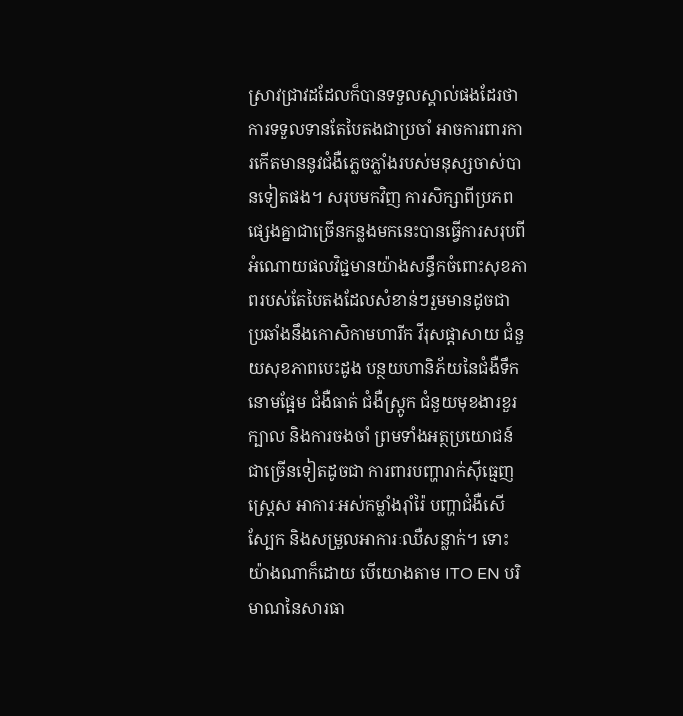ស្រាវជ្រាវដដែលក៏បានទទួលស្គាល់ផងដែរថា ការទទួលទានតែបៃតងជាប្រចាំ អាចការពារការកើតមាននូវជំងឺភ្លេចភ្លាំងរបស់មនុស្សចាស់បានទៀតផង។ សរុបមកវិញ ការសិក្សាពីប្រភពផ្សេងគ្នាជាច្រើនកន្លងមកនេះបានធ្វើការសរុបពីអំណោយផលវិជ្ជមានយ៉ាងសន្ធឹកចំពោះសុខភាពរបស់តែបៃតងដែលសំខាន់ៗរួមមានដូចជា ប្រឆាំងនឹងកោសិកាមហារីក វីរុសផ្តាសាយ ជំនួយសុខភាពបេះដូង បន្ថយហានិភ័យនៃជំងឺទឹកនោមផ្អែម ជំងឺធាត់ ជំងឺស្ត្រូក ជំនួយមុខងារខួរក្បាល និងការចងចាំ ព្រមទាំងអត្ថប្រយោជន៍ជាច្រើនទៀតដូចជា ការពារបញ្ហារាក់ស៊ីធ្មេញ ស្ត្រេស អាការៈអស់កម្លាំងរ៉ាំរ៉ៃ បញ្ហាជំងឺសើស្បែក និងសម្រួលអាការៈឈឺសន្លាក់។ ទោះយ៉ាងណាក៏ដោយ បើយោងតាម ITO EN បរិមាណនៃសារធា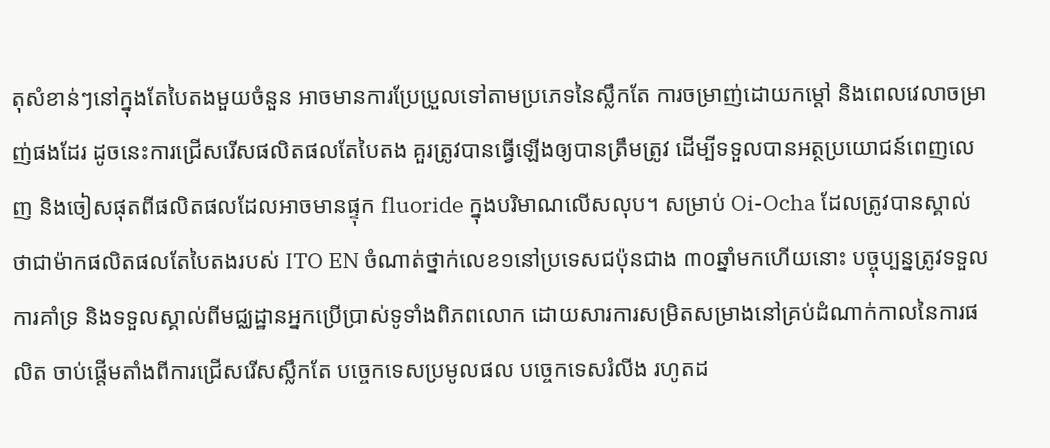តុសំខាន់ៗនៅក្នុងតែបៃតងមួយចំនួន អាចមានការប្រែប្រួលទៅតាមប្រភេទនៃស្លឹកតែ ការចម្រាញ់ដោយកម្តៅ និងពេលវេលាចម្រាញ់ផងដែរ ដូចនេះការជ្រើសរើសផលិតផលតែបៃតង គួរត្រូវបានធ្វើឡើងឲ្យបានត្រឹមត្រូវ ដើម្បីទទួលបានអត្ថប្រយោជន៍ពេញលេញ និងចៀសផុតពីផលិតផលដែលអាចមានផ្ទុក fluoride ក្នុងបរិមាណលើសលុប។ សម្រាប់ Oi-Ocha ដែលត្រូវបានស្គាល់ថាជាម៉ាកផលិតផលតែបៃតងរបស់ ITO EN ចំណាត់ថ្នាក់លេខ១នៅប្រទេសជប៉ុនជាង ៣០ឆ្នាំមកហើយនោះ បច្ចុប្បន្នត្រូវទទួលការគាំទ្រ និងទទួលស្គាល់ពីមជ្ឈដ្ឋានអ្នកប្រើប្រាស់ទូទាំងពិភពលោក ដោយសារការសម្រិតសម្រាងនៅគ្រប់ដំណាក់កាលនៃការផលិត ចាប់ផ្តើមតាំងពីការជ្រើសរើសស្លឹកតែ បច្ចេកទេសប្រមូលផល បច្ចេកទេសរំលីង រហូតដ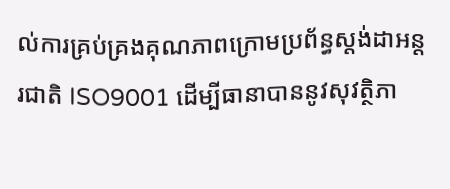ល់ការគ្រប់គ្រងគុណភាពក្រោមប្រព័ន្ធស្តង់ដាអន្តរជាតិ ISO9001 ដើម្បីធានាបាននូវសុវត្ថិភា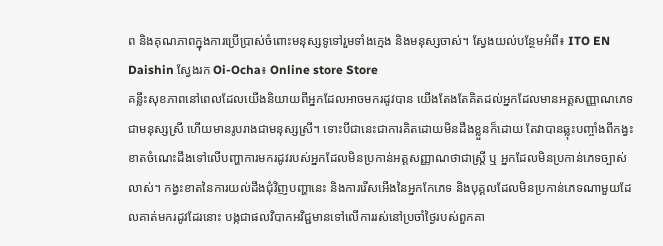ព និងគុណភាពក្នុងការប្រើប្រាស់ចំពោះមនុស្សទូទៅរួមទាំងក្មេង និងមនុស្សចាស់។ ស្វែងយល់បន្ថែមអំពី៖ ITO EN Daishin ស្វែងរក Oi-Ocha៖ Online store Store
គន្លឹះសុខភាពនៅពេលដែលយើងនិយាយពីអ្នកដែលអាចមករដូវបាន យើងតែងតែគិតដល់អ្នកដែលមានអត្តសញ្ញាណភេទជាមនុស្សស្រី ហើយមានរូបរាងជាមនុស្សស្រី។ ទោះបីជានេះជាការគិតដោយមិនដឹងខ្លួនក៏ដោយ តែវាបានឆ្លុះបញ្ចាំងពីកង្វះខាតចំណេះដឹងទៅលើបញ្ហាការមករដូវរបស់អ្នកដែលមិនប្រកាន់អត្តសញ្ញាណថាជាស្រ្តី ឬ អ្នកដែលមិនប្រកាន់ភេទច្បាស់លាស់។ កង្វះខាតនៃការយល់ដឹងជុំវិញបញ្ហានេះ និងការរើសអើងនៃអ្នកកែភេទ និងបុគ្គលដែលមិនប្រកាន់ភេទណាមួយដែលគាត់មករដូវដែរនោះ បង្កជាផលវិបាកអវិជ្ជមានទៅលើការរស់នៅប្រចាំថ្ងៃរបស់ពួកគា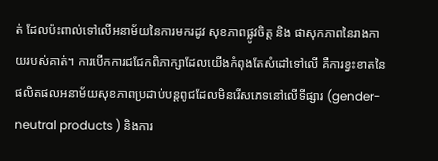ត់ ដែលប៉ះពាល់ទៅលើអនាម័យនៃការមករដូវ សុខភាពផ្លូវចិត្ត និង ផាសុកភាពនៃរាងកាយរបស់គាត់។ ការបើកការជជែកពិភាក្សាដែលយើងកំពុងតែសំដៅទៅលើ គឺការខ្វះខាតនៃផលិតផលអនាម័យសុខភាពប្រដាប់បន្តពូជដែលមិនរើសភេទនៅលើទីផ្សារ (gender-neutral products ) និងការ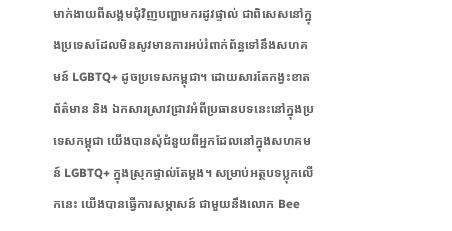មាក់ងាយពីសង្គមជុំវិញបញ្ហាមករដូវផ្ទាល់ ជាពិសេសនៅក្នុងប្រទេសដែលមិនសូវមានការអប់រំពាក់ព័ន្ធទៅនឹងសហគមន៍ LGBTQ+ ដូចប្រទេសកម្ពុជា។ ដោយសារតែកង្វះខាតព័ត៌មាន និង ឯកសារស្រាវជ្រាវអំពីប្រធានបទនេះនៅក្នុងប្រទេសកម្ពុជា យើងបានសុំជំនួយពីអ្នកដែលនៅក្នុងសហគមន៍ LGBTQ+ ក្នុងស្រុកផ្ទាល់តែម្តង។ សម្រាប់អត្ថបទប្លុកលើកនេះ យើងបានធ្វើការសម្ភាសន៍ ជាមួយនឹងលោក Bee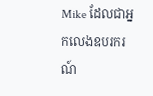Mike ដែលជាអ្នកលេងឧបរករណ៍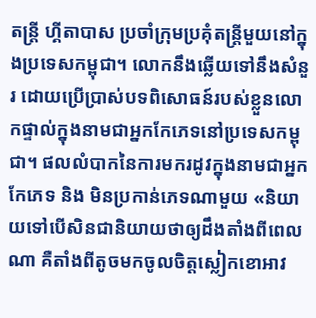តន្រ្តី ហ្គីតាបាស ប្រចាំក្រុមប្រគុំតន្រ្តីមួយនៅក្នុងប្រទេសកម្ពុជា។ លោកនឹងឆ្លើយទៅនឹងសំនួរ ដោយប្រើប្រាស់បទពិសោធន៍របស់ខ្លួនលោកផ្ទាល់ក្នុងនាមជាអ្នកកែភេទនៅប្រទេសកម្ពុជា។ ផលលំបាកនៃការមករដូវក្នុងនាមជាអ្នកកែភេទ និង មិនប្រកាន់ភេទណាមួយ «និយាយទៅបើសិនជានិយាយថាឲ្យដឹងតាំងពីពេលណា គឺតាំងពីតូចមកចូលចិត្តស្លៀកខោអាវ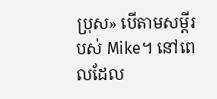ប្រុស» បើតាមសម្តីរបស់ Mike។ នៅពេលដែល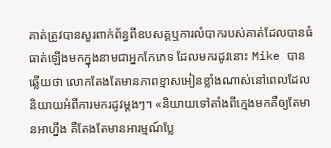គាត់ត្រូវបានសួរពាក់ព័ន្ធពីឧបសគ្គឬការលំបាករបស់គាត់ដែលបានធំធាត់ឡើងមកក្នុងនាមជាអ្នកកែភេទ ដែលមករដូវនោះ Mike បានឆ្លើយថា លោកតែងតែមានភាពខ្មាសអៀនខ្លាំងណាស់នៅពេលដែលនិយាយអំពីការមករដូវម្តងៗ។ «និយាយទៅតាំងពីក្មេងមកគឺឲ្យតែមានអាហ្នឹង គឺតែងតែមានអារម្មណ៍ប្លែ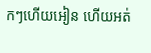កៗហើយអៀន ហើយអត់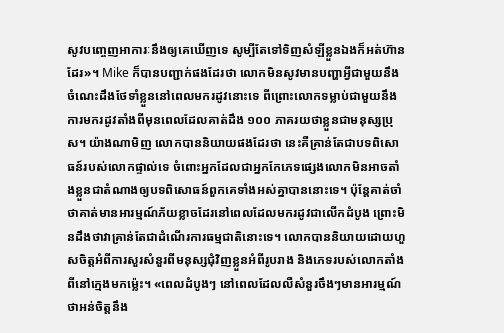សូវបញ្ចេញអាការៈនឹងឲ្យគេឃើញទេ សូម្បីតែទៅទិញសំឡីខ្លួនឯងក៏អត់ហ៊ានដែរ»។ Mike ក៏បានបញ្ជាក់ផងដែរថា លោកមិនសូវមានបញ្ហាអ្វីជាមួយនឹងចំណេះដឹងថែទាំខ្លួននៅពេលមករដូវនោះទេ ពីព្រោះលោកទម្លាប់ជាមួយនឹងការមករដូវតាំងពីមុនពេលដែលគាត់ដឹង ១០០ ភាគរយថាខ្លួនជាមនុស្សប្រុស។ យ៉ាងណាមិញ លោកបាននិយាយផងដែរថា នេះគឺគ្រាន់តែជាបទពិសោធន៍របស់លោកផ្ទាល់ទេ ចំពោះអ្នកដែលជាអ្នកកែភេទផ្សេងលោកមិនអាចតាំងខ្លួនជាតំណាងឲ្យបទពិសោធន៍ពួកគេទាំងអស់គ្នាបាននោះទេ។ ប៉ុន្តែគាត់ចាំថាគាត់មានអារម្មណ៍ភ័យខ្លាចដែរនៅពេលដែលមករដូវជាលើកដំបូង ព្រោះមិនដឹងថាវាគ្រាន់តែជាដំណើរការធម្មជាតិនោះទេ។ លោកបាននិយាយដោយហួសចិត្តអំពីការសួរសំនួរពីមនុស្សជុំវិញខ្លួនអំពីរូបរាង និងភេទរបស់លោកតាំងពីនៅក្មេងមកម្ល៉េះ។ «ពេលដំបូងៗ នៅពេលដែលលឺសំនួរចឹងៗមានអារម្មណ៍ថាអន់ចិត្តនឹង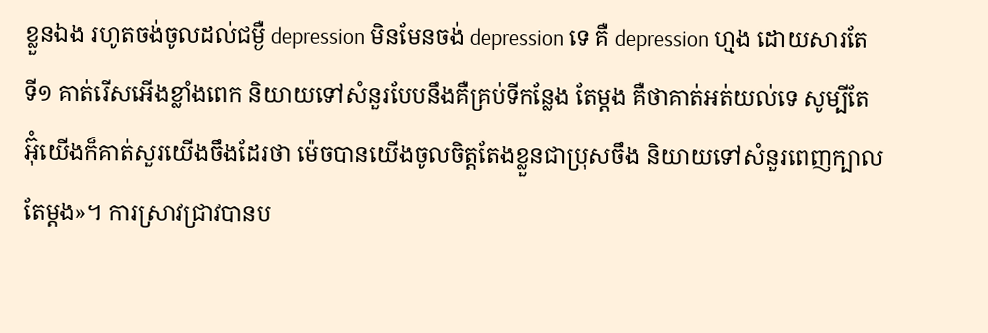ខ្លួនឯង រហូតចង់ចូលដល់ជម្ងឺ depression មិនមែនចង់ depression ទេ គឺ depression ហ្មង ដោយសារតែ ទី១ គាត់រើសអើងខ្លាំងពេក និយាយទៅសំនួរបែបនឹងគឺគ្រប់ទីកន្លែង តែម្តង គឺថាគាត់អត់យល់ទេ សូម្បីតែអ៊ុំយើងក៏គាត់សួរយើងចឹងដែរថា ម៉េចបានយើងចូលចិត្តតែងខ្លួនជាប្រុសចឹង និយាយទៅសំនួរពេញក្បាលតែម្តង»។ ការស្រាវជ្រាវបានប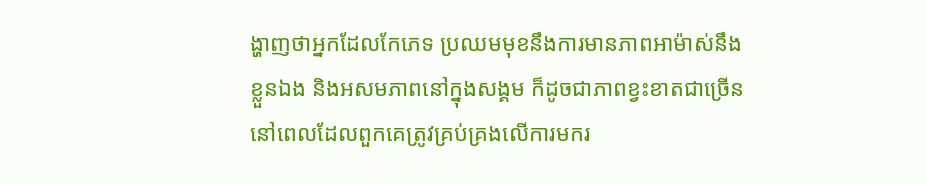ង្ហាញថាអ្នកដែលកែភេទ ប្រឈមមុខនឹងការមានភាពអាម៉ាស់នឹងខ្លួនឯង និងអសមភាពនៅក្នុងសង្គម ក៏ដូចជាភាពខ្វះខាតជាច្រើននៅពេលដែលពួកគេត្រូវគ្រប់គ្រងលើការមករ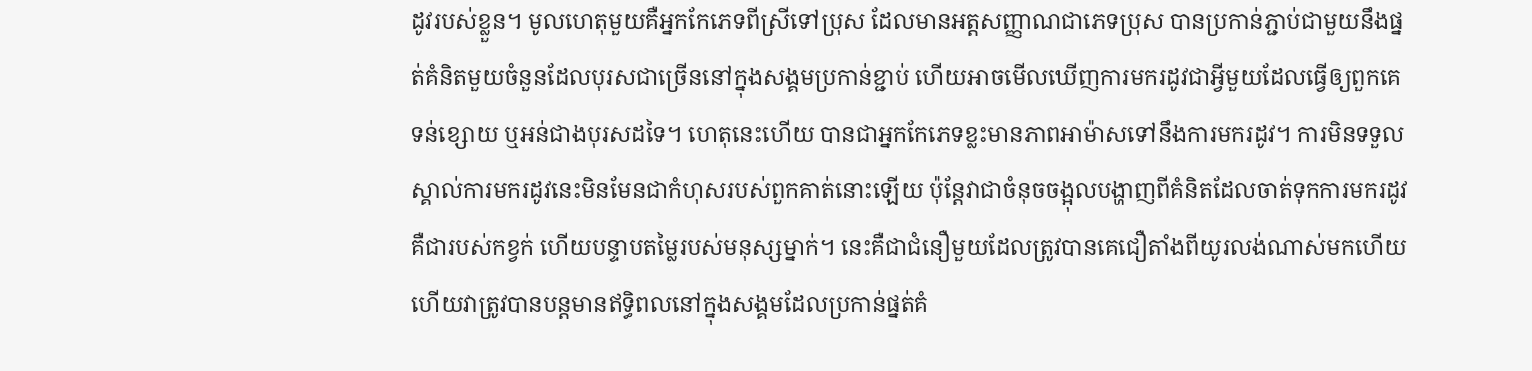ដូវរបស់ខ្លួន។ មូលហេតុមួយគឺអ្នកកែភេទពីស្រីទៅប្រុស ដែលមានអត្តសញ្ញាណជាភេទប្រុស បានប្រកាន់ភ្ជាប់ជាមួយនឹងផ្នត់គំនិតមួយចំនួនដែលបុរសជាច្រើននៅក្នុងសង្គមប្រកាន់ខ្ជាប់ ហើយអាចមើលឃើញការមករដូវជាអ្វីមួយដែលធ្វើឲ្យពួកគេទន់ខ្សោយ ឬអន់ជាងបុរសដទៃ។ ហេតុនេះហើយ បានជាអ្នកកែភេទខ្លះមានភាពអាម៉ាសទៅនឹងការមករដូវ។ ការមិនទទួលស្គាល់ការមករដូវនេះមិនមែនជាកំហុសរបស់ពួកគាត់នោះឡើយ ប៉ុន្តែវាជាចំនុចចង្អុលបង្ហាញពីគំនិតដែលចាត់ទុកការមករដូវគឺជារបស់កខ្វក់ ហើយបន្ទាបតម្លៃរបស់មនុស្សម្នាក់។ នេះគឺជាជំនឿមួយដែលត្រូវបានគេជឿតាំងពីយូរលង់ណាស់មកហើយ ហើយវាត្រូវបានបន្តមានឥទ្ធិពលនៅក្នុងសង្គមដែលប្រកាន់ផ្នត់គំ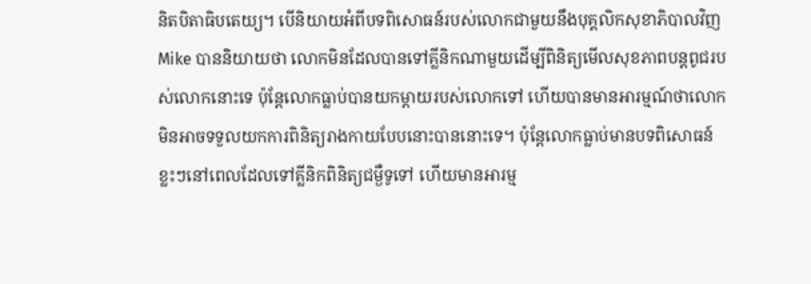និតបិតាធិបតេយ្យ។ បើនិយាយអំពីបទពិសោធន៍របស់លោកជាមួយនឹងបុគ្គលិកសុខាភិបាលវិញ Mike បាននិយាយថា លោកមិនដែលបានទៅគ្លីនិកណាមួយដើម្បីពិនិត្យមើលសុខភាពបន្តពូជរបស់លោកនោះទេ ប៉ុន្តែលោកធ្លាប់បានយកម្តាយរបស់លោកទៅ ហើយបានមានអារម្មណ៍ថាលោកមិនអាចទទួលយកការពិនិត្យរាងកាយបែបនោះបាននោះទេ។ ប៉ុន្តែលោកធ្លាប់មានបទពិសោធន៍ខ្លះៗនៅពេលដែលទៅគ្លីនិកពិនិត្យជម្ងឺទូទៅ ហើយមានអារម្ម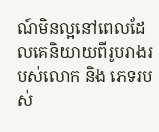ណ៍មិនល្អនៅពេលដែលគេនិយាយពីរូបរាងរបស់លោក និង ភេទរបស់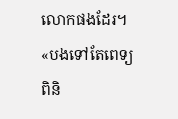លោកផងដែរ។ «បងទៅតែពេទ្យពិនិ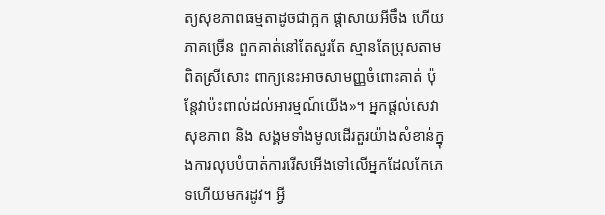ត្យសុខភាពធម្មតាដូចជាក្អក ផ្តាសាយអីចឹង ហើយភាគច្រើន ពួកគាត់នៅតែសួរតែ ស្មានតែប្រុសតាមពិតស្រីសោះ ពាក្យនេះអាចសាមញ្ញចំពោះគាត់ ប៉ុន្តែវាប៉ះពាល់ដល់អារម្មណ៍យើង»។ អ្នកផ្តល់សេវាសុខភាព និង សង្គមទាំងមូលដើរតួរយ៉ាងសំខាន់ក្នុងការលុបបំបាត់ការរើសអើងទៅលើអ្នកដែលកែភេទហើយមករដូវ។ អ្វី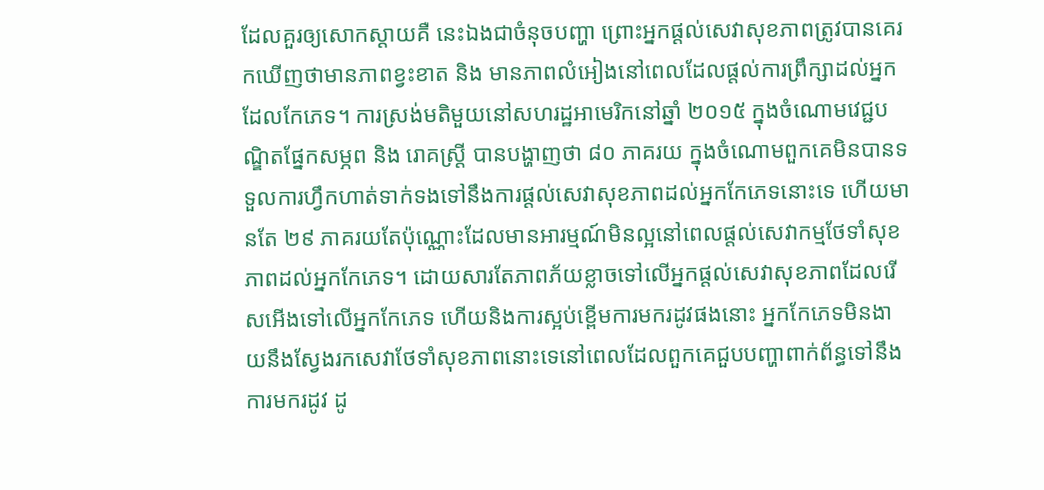ដែលគួរឲ្យសោកស្តាយគឺ នេះឯងជាចំនុចបញ្ហា ព្រោះអ្នកផ្តល់សេវាសុខភាពត្រូវបានគេរកឃើញថាមានភាពខ្វះខាត និង មានភាពលំអៀងនៅពេលដែលផ្តល់ការព្រឹក្សាដល់អ្នកដែលកែភេទ។ ការស្រង់មតិមួយនៅសហរដ្ឋអាមេរិកនៅឆ្នាំ ២០១៥ ក្នុងចំណោមវេជ្ជបណ្ឌិតផ្នែកសម្ភព និង រោគស្រ្តី បានបង្ហាញថា ៨០ ភាគរយ ក្នុងចំណោមពួកគេមិនបានទទួលការហ្វឹកហាត់ទាក់ទងទៅនឹងការផ្តល់សេវាសុខភាពដល់អ្នកកែភេទនោះទេ ហើយមានតែ ២៩ ភាគរយតែប៉ុណ្ណោះដែលមានអារម្មណ៍មិនល្អនៅពេលផ្តល់សេវាកម្មថែទាំសុខភាពដល់អ្នកកែភេទ។ ដោយសារតែភាពភ័យខ្លាចទៅលើអ្នកផ្តល់សេវាសុខភាពដែលរើសអើងទៅលើអ្នកកែភេទ ហើយនិងការស្អប់ខ្ពើមការមករដូវផងនោះ អ្នកកែភេទមិនងាយនឹងស្វែងរកសេវាថែទាំសុខភាពនោះទេនៅពេលដែលពួកគេជួបបញ្ហាពាក់ព័ន្ធទៅនឹងការមករដូវ ដូ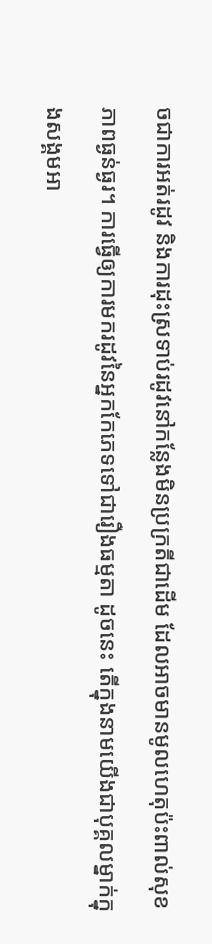ចជាការអត់រដូវ និងការដុះស្រទាប់រដូវនៅកន្លែងមិនប្រក្រតីជាដើម ដែលអាចមានមូលហេតុប៉ះពាល់សុខភាពធ្ងន់ធ្ងរ។ ការធ្វើឲ្យការមករដូវនៃអ្នកកែភេទទៅជារឿងធម្មតា ដូចនេះ តើក្នុងនាមយើងជាបុគ្គលម្នាក់ក្នុងសង្គមអា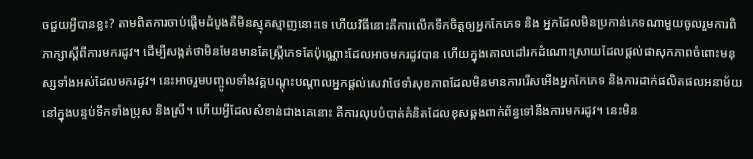ចជួយអ្វីបានខ្លះ? តាមពិតការចាប់ផ្តើមដំបូងគឺមិនស្មុគស្មាញនោះទេ ហើយវិធីនោះគឺការលើកទឹកចិត្តឲ្យអ្នកកែភេទ និង អ្នកដែលមិនប្រកាន់ភេទណាមួយចូលរួមការពិភាក្សាស្តីពីការមករដូវ។ ដើម្បីសង្កត់ថាមិនមែនមានតែស្ត្រីភេទតែប៉ុណ្ណោះដែលអាចមករដូវបាន ហើយក្នុងគោលដៅរកដំណោះស្រាយដែលផ្តល់ផាសុកភាពចំពោះមនុស្សទាំងអស់ដែលមករដូវ។ នេះអាចរួមបញ្ចូលទាំងវគ្គបណ្តុះបណ្តាលអ្នកផ្តល់សេវាថែទាំសុខភាពដែលមិនមានការរើសអើងអ្នកកែភេទ និងការដាក់ផលិតផលអនាម័យនៅក្នុងបន្ទប់ទឹកទាំងប្រុស និងស្រី។ ហើយអ្វីដែលសំខាន់ជាងគេនោះ គឺការលុបបំបាត់គំនិតដែលខុសឆ្គងពាក់ព័ន្ធទៅនឹងការមករដូវ។ នេះមិន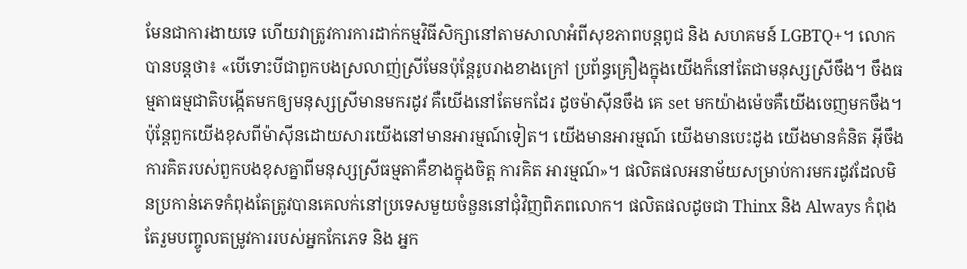មែនជាការងាយទេ ហើយវាត្រូវការការដាក់កម្មវិធីសិក្សានៅតាមសាលាអំពីសុខភាពបន្តពូជ និង សហគមន៍ LGBTQ+។ លោកបានបន្តថា៖ «បើទោះបីជាពួកបងស្រលាញ់ស្រីមែនប៉ុន្តែរូបរាងខាងក្រៅ ប្រព័ន្ធគ្រឿងក្នុងយើងក៏នៅតែជាមនុស្សស្រីចឹង។ ចឹងធម្មតាធម្មជាតិបង្កើតមកឲ្យមនុស្សស្រីមានមករដូវ គឺយើងនៅតែមកដែរ ដូចម៉ាស៊ីនចឹង គេ set មកយ៉ាងម៉េចគឺយើងចេញមកចឹង។ ប៉ុន្តែពួកយើងខុសពីម៉ាស៊ីនដោយសារយើងនៅមានអារម្មណ៍ទៀត។ យើងមានអារម្មណ៍ យើងមានបេះដូង យើងមានគំនិត អ៊ីចឹងការគិតរបស់ពួកបងខុសគ្នាពីមនុស្សស្រីធម្មតាគឺខាងក្នុងចិត្ត ការគិត អារម្មណ៍»។ ផលិតផលអនាម័យសម្រាប់ការមករដូវដែលមិនប្រកាន់ភេទកំពុងតែត្រូវបានគេលក់នៅប្រទេសមួយចំនួននៅជុំវិញពិភពលោក។ ផលិតផលដូចជា Thinx និង Always កំពុងតែរួមបញ្ចូលតម្រូវការរបស់អ្នកកែភេទ និង អ្នក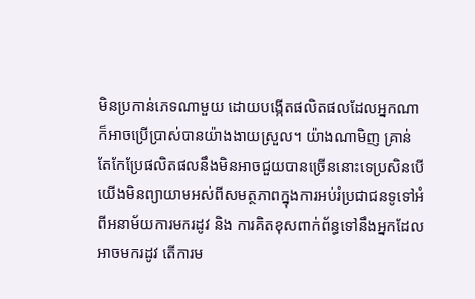មិនប្រកាន់ភេទណាមួយ ដោយបង្កើតផលិតផលដែលអ្នកណាក៏អាចប្រើប្រាស់បានយ៉ាងងាយស្រួល។ យ៉ាងណាមិញ គ្រាន់តែកែប្រែផលិតផលនឹងមិនអាចជួយបានច្រើននោះទេប្រសិនបើយើងមិនព្យាយាមអស់ពីសមត្ថភាពក្នុងការអប់រំប្រជាជនទូទៅអំពីអនាម័យការមករដូវ និង ការគិតខុសពាក់ព័ន្ធទៅនឹងអ្នកដែលអាចមករដូវ តើការម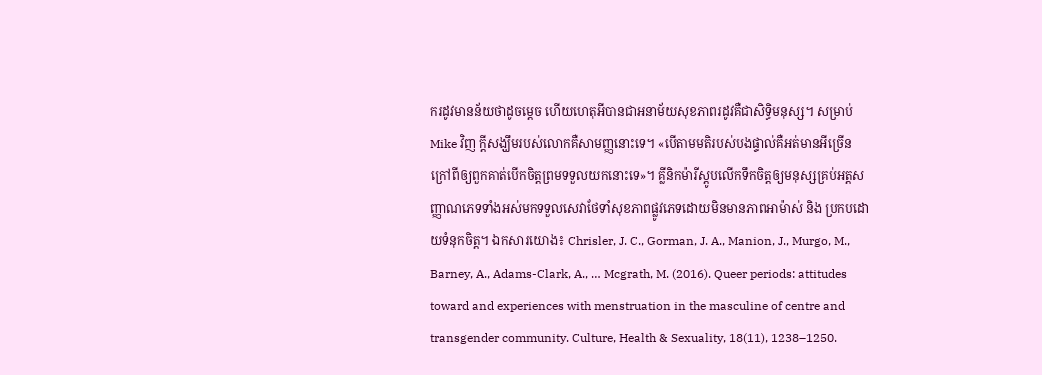ករដូវមានន័យថាដូចម្តេច ហើយហេតុអីបានជាអនាម័យសុខភាពរដូវគឺជាសិទ្ធិមនុស្ស។ សម្រាប់ Mike វិញ ក្តីសង្ឃឹមរបស់លោកគឺសាមញ្ញនោះទេ។ «បើតាមមតិរបស់បងផ្ទាល់គឺអត់មានអីច្រើនក្រៅពីឲ្យពួកគាត់បើកចិត្តព្រមទទួលយកនោះទេ»។ គ្លីនិកម៉ារីស្តូបលើកទឹកចិត្តឲ្យមនុស្សគ្រប់អត្តសញ្ញាណភេទទាំងអស់មកទទួលសេវាថែទាំសុខភាពផ្លូវភេទដោយមិនមានភាពអាម៉ាស់ និង ប្រកបដោយទំនុកចិត្ត។ ឯកសារយោង៖ Chrisler, J. C., Gorman, J. A., Manion, J., Murgo, M., Barney, A., Adams-Clark, A., … Mcgrath, M. (2016). Queer periods: attitudes toward and experiences with menstruation in the masculine of centre and transgender community. Culture, Health & Sexuality, 18(11), 1238–1250.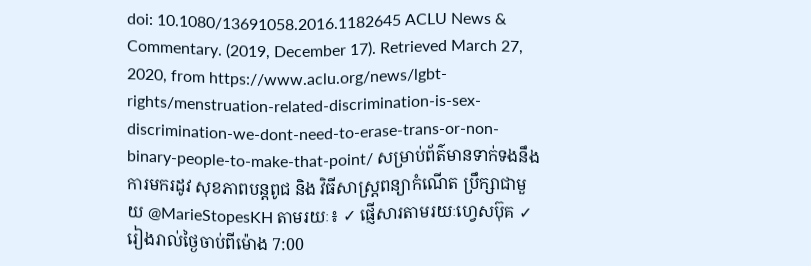doi: 10.1080/13691058.2016.1182645 ACLU News & Commentary. (2019, December 17). Retrieved March 27, 2020, from https://www.aclu.org/news/lgbt-rights/menstruation-related-discrimination-is-sex-discrimination-we-dont-need-to-erase-trans-or-non-binary-people-to-make-that-point/ សម្រាប់ព័ត៌មានទាក់ទងនឹងការមករដូវ សុខភាពបន្តពូជ និង វិធីសាស្រ្តពន្យាកំណើត ប្រឹក្សាជាមួយ @MarieStopesKH តាមរយៈ៖ ✓ ផ្ញើសារតាមរយៈហ្វេសប៊ុគ ✓ រៀងរាល់ថ្ងៃចាប់ពីម៉ោង 7:00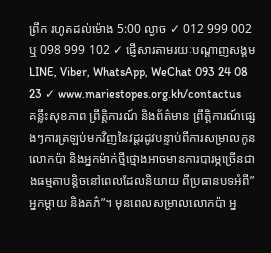ព្រឹក រហូតដល់ម៉ោង 5:00 ល្ងាច ✓ 012 999 002 ឬ 098 999 102 ✓ ផ្ញើសារតាមរយៈបណ្ដាញសង្គម LINE, Viber, WhatsApp, WeChat 093 24 08 23 ✓ www.mariestopes.org.kh/contactus
គន្លឹះសុខភាព ព្រឹត្តិការណ៍ និងព័ត៌មាន ព្រឹត្តិការណ៍ផ្សេងៗការត្រឡប់មកវិញនៃវដ្តរដូវបន្ទាប់ពីការសម្រាលកូន លោកប៉ា និងអ្នកម៉ាក់ថ្មីថ្មោងអាចមានការបារម្ភច្រើនជាងធម្មតាបន្តិចនៅពេលដែលនិយាយ ពីប្រធានបទអំពី”អ្នកម្តាយ និងគភ៌”។ មុនពេលសម្រាលលោកប៉ា អ្ន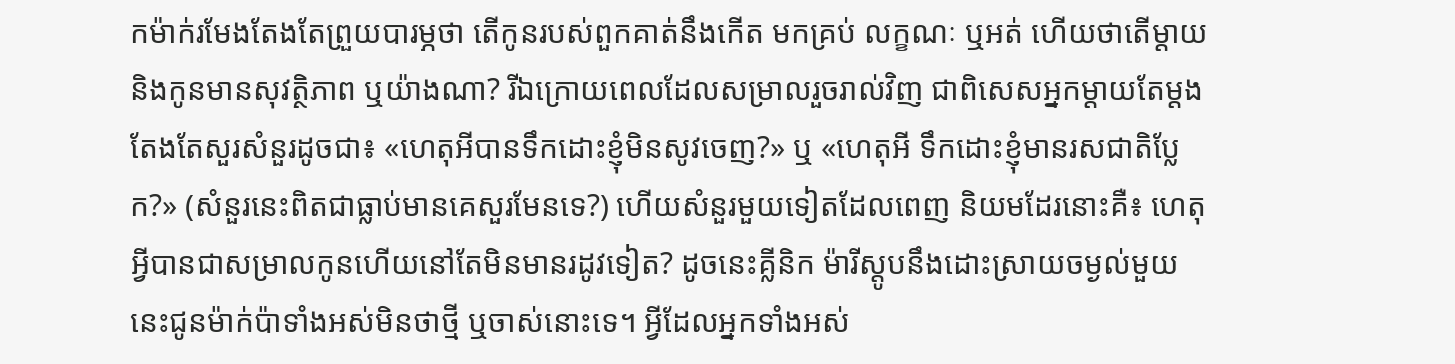កម៉ាក់រមែងតែងតែព្រួយបារម្ភថា តើកូនរបស់ពួកគាត់នឹងកើត មកគ្រប់ លក្ខណៈ ឬអត់ ហើយថាតើម្តាយ និងកូនមានសុវត្ថិភាព ឬយ៉ាងណា? រីឯក្រោយពេលដែលសម្រាលរួចរាល់វិញ ជាពិសេសអ្នកម្តាយតែម្តងតែងតែសួរសំនួរដូចជា៖ «ហេតុអីបានទឹកដោះខ្ញុំមិនសូវចេញ?» ឬ «ហេតុអី ទឹកដោះខ្ញុំមានរសជាតិប្លែក?» (សំនួរនេះពិតជាធ្លាប់មានគេសួរមែនទេ?) ហើយសំនួរមួយទៀតដែលពេញ និយមដែរនោះគឺ៖ ហេតុអ្វីបានជាសម្រាលកូនហើយនៅតែមិនមានរដូវទៀត? ដូចនេះគ្លីនិក ម៉ារីស្តូបនឹងដោះស្រាយចម្ងល់មួយនេះជូនម៉ាក់ប៉ាទាំងអស់មិនថាថ្មី ឬចាស់នោះទេ។ អ្វីដែលអ្នកទាំងអស់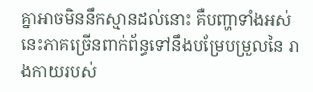គ្នាអាចមិននឹកស្មានដល់នោះ គឺបញ្ហាទាំងអស់នេះភាគច្រើនពាក់ព័ន្ធទៅនឹងបម្រែបម្រួលនៃ រាងកាយរបស់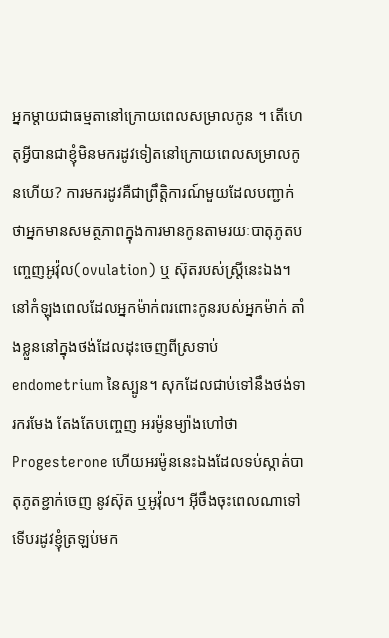អ្នកម្តាយជាធម្មតានៅក្រោយពេលសម្រាលកូន ។ តើហេតុអ្វីបានជាខ្ញុំមិនមករដូវទៀតនៅក្រោយពេលសម្រាលកូនហើយ? ការមករដូវគឺជាព្រឹត្តិការណ៍មួយដែលបញ្ជាក់ថាអ្នកមានសមត្ថភាពក្នុងការមានកូនតាមរយៈបាតុភូតបញ្ចេញអូវ៉ុល(ovulation) ឬ ស៊ុតរបស់ស្រ្តីនេះឯង។ នៅកំឡុងពេលដែលអ្នកម៉ាក់ពរពោះកូនរបស់អ្នកម៉ាក់ តាំងខ្លួននៅក្នុងថង់ដែលដុះចេញពីស្រទាប់ endometrium នៃស្បូន។ សុកដែលជាប់ទៅនឹងថង់ទារករមែង តែងតែបញ្ចេញ អរម៉ូនម្យ៉ាងហៅថា Progesterone ហើយអរម៉ូននេះឯងដែលទប់ស្កាត់បាតុភូតខ្ជាក់ចេញ នូវស៊ុត ឬអូវ៉ុល។ អ៊ីចឹងចុះពេលណាទៅទើបរដូវខ្ញុំត្រឡប់មក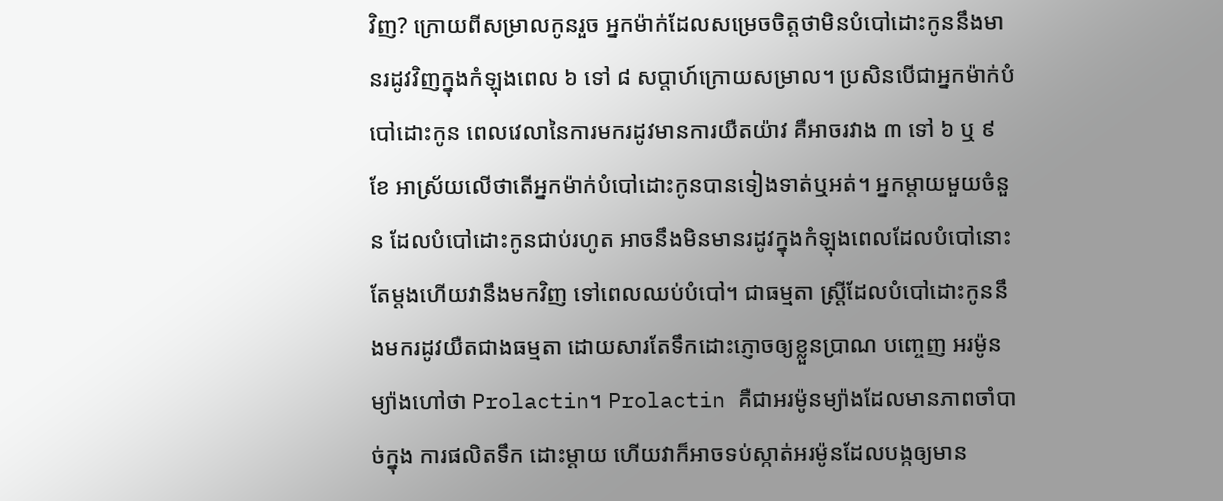វិញ? ក្រោយពីសម្រាលកូនរួច អ្នកម៉ាក់ដែលសម្រេចចិត្តថាមិនបំបៅដោះកូននឹងមានរដូវវិញក្នុងកំឡុងពេល ៦ ទៅ ៨ សប្តាហ៍ក្រោយសម្រាល។ ប្រសិនបើជាអ្នកម៉ាក់បំបៅដោះកូន ពេលវេលានៃការមករដូវមានការយឺតយ៉ាវ គឺអាចរវាង ៣ ទៅ ៦ ឬ ៩ ខែ អាស្រ័យលើថាតើអ្នកម៉ាក់បំបៅដោះកូនបានទៀងទាត់ឬអត់។ អ្នកម្តាយមួយចំនួន ដែលបំបៅដោះកូនជាប់រហូត អាចនឹងមិនមានរដូវក្នុងកំឡុងពេលដែលបំបៅនោះតែម្តងហើយវានឹងមកវិញ ទៅពេលឈប់បំបៅ។ ជាធម្មតា ស្រ្តីដែលបំបៅដោះកូននឹងមករដូវយឺតជាងធម្មតា ដោយសារតែទឹកដោះភ្ញោចឲ្យខ្លួនប្រាណ បញ្ចេញ អរម៉ូនម្យ៉ាងហៅថា Prolactin។ Prolactin គឺជាអរម៉ូនម្យ៉ាងដែលមានភាពចាំបាច់ក្នុង ការផលិតទឹក ដោះម្តាយ ហើយវាក៏អាចទប់ស្កាត់អរម៉ូនដែលបង្កឲ្យមាន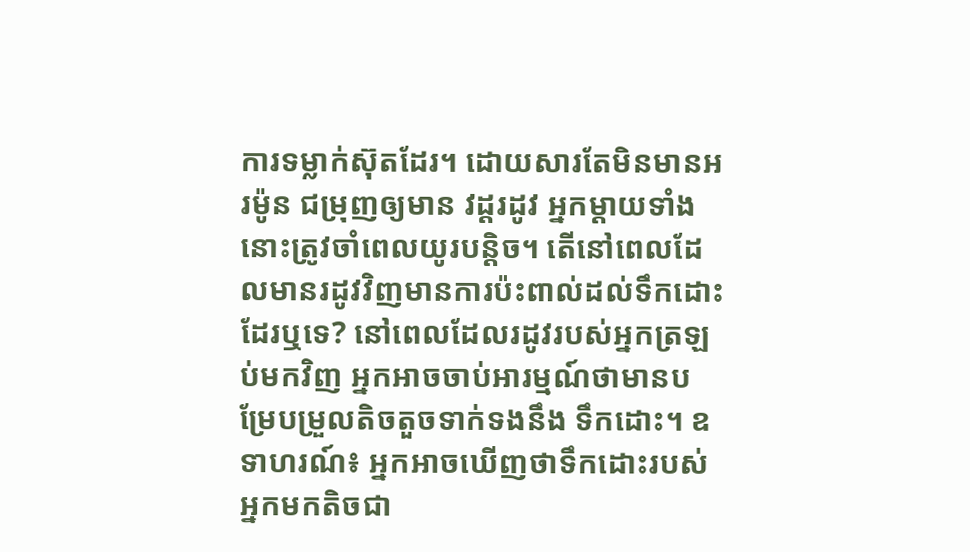ការទម្លាក់ស៊ុតដែរ។ ដោយសារតែមិនមានអរម៉ូន ជម្រុញឲ្យមាន វដ្តរដូវ អ្នកម្តាយទាំងនោះត្រូវចាំពេលយូរបន្តិច។ តើនៅពេលដែលមានរដូវវិញមានការប៉ះពាល់ដល់ទឹកដោះដែរឬទេ? នៅពេលដែលរដូវរបស់អ្នកត្រឡប់មកវិញ អ្នកអាចចាប់អារម្មណ៍ថាមានបម្រែបម្រួលតិចតួចទាក់ទងនឹង ទឹកដោះ។ ឧទាហរណ៍៖ អ្នកអាចឃើញថាទឹកដោះរបស់អ្នកមកតិចជា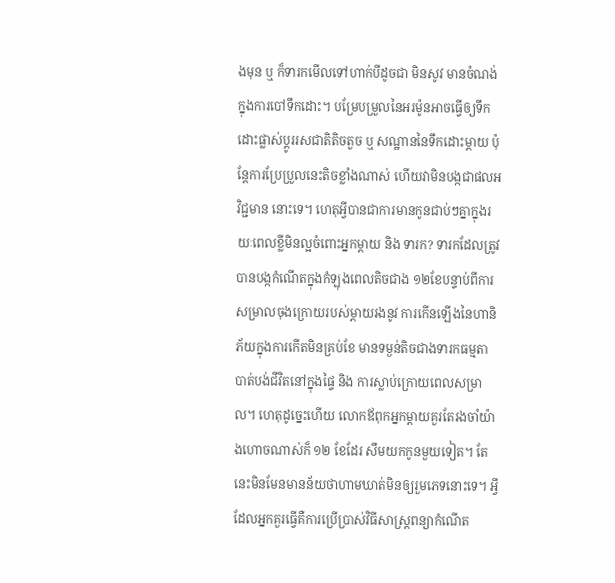ងមុន ឬ ក៏ទារកមើលទៅហាក់បីដូចជា មិនសូវ មានចំណង់ក្នុងការបៅទឹកដោះ។ បម្រែបម្រួលនៃអរម៉ូនអាចធ្វើឲ្យទឹកដោះផ្លាស់ប្តូររសជាតិតិចតួច ឬ សណ្ឋាននៃទឹកដោះម្តាយ ប៉ុន្តែការប្រែប្រួលនេះតិចខ្លាំងណាស់ ហើយវាមិនបង្កជាផលអវិជ្ជមាន នោះទេ។ ហេតុអ្វីបានជាការមានកូនជាប់ៗគ្នាក្នុងរយៈពេលខ្លីមិនល្អចំពោះអ្នកម្តាយ និង ទារក? ទារកដែលត្រូវបានបង្កកំណើតក្នុងកំឡុងពេលតិចជាង ១២ខែបន្ទាប់ពីការសម្រាលចុងក្រោយរបស់ម្តាយរងនូវ ការកើនឡើងនៃហានិភ័យក្នុងការកើតមិនគ្រប់ខែ មានទម្ងន់តិចជាងទារកធម្មតា បាត់បង់ជីវិតនៅក្នុងផ្ទៃ និង ការស្លាប់ក្រោយពេលសម្រាល។ ហេតុដូច្នេះហើយ លោកឪពុកអ្នកម្តាយគួរតែរងចាំយ៉ាងហោចណាស់ក៏ ១២ ខែដែរ សឹមយកកូនមួយទៀត។ តែនេះមិនមែនមានន័យថាហាមឃាត់មិនឲ្យរួមភេទនោះទេ។ អ្វីដែលអ្នកគួរធ្វើគឺការប្រើប្រាស់វិធីសាស្រ្តពន្យាកំណើត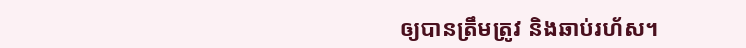ឲ្យបានត្រឹមត្រូវ និងឆាប់រហ័ស។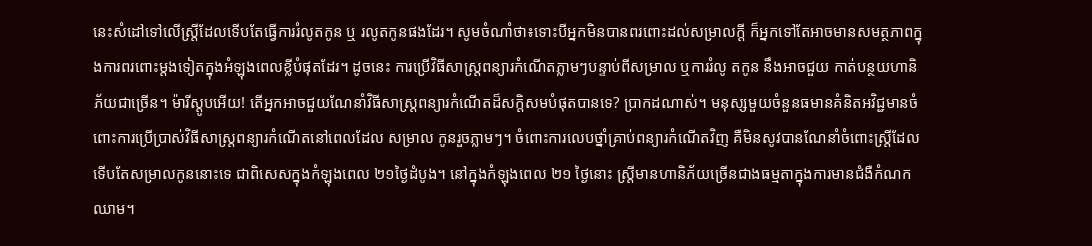នេះសំដៅទៅលើស្រ្តីដែលទើបតែធ្វើការរំលូតកូន ឬ រលូតកូនផងដែរ។ សូមចំណាំថា៖ទោះបីអ្នកមិនបានពរពោះដល់សម្រាលក្តី ក៏អ្នកទៅតែអាចមានសមត្ថភាពក្នុងការពរពោះម្តងទៀតក្នុងអំឡុងពេលខ្លីបំផុតដែរ។ ដូចនេះ ការប្រើវិធីសាស្រ្តពន្យារកំណើតភ្លាមៗបន្ទាប់ពីសម្រាល ឬការរំលូ តកូន នឹងអាចជួយ កាត់បន្ថយហានិភ័យជាច្រើន។ ម៉ារីស្តូបអើយ! តើអ្នកអាចជួយណែនាំវិធីសាស្រ្តពន្យារកំណើតដ៏សក្តិសមបំផុតបានទេ? ប្រាកដណាស់។ មនុស្សមួយចំនួនធមានគំនិតអវិជ្ជមានចំពោះការប្រើប្រាស់វិធីសាស្រ្តពន្យារកំណើតនៅពេលដែល សម្រាល កូនរួចភ្លាមៗ។ ចំពោះការលេបថ្នាំគ្រាប់ពន្យារកំណើតវិញ គឺមិនសូវបានណែនាំចំពោះស្រ្តីដែលទើបតែសម្រាលកូននោះទេ ជាពិសេសក្នុងកំឡុងពេល ២១ថ្ងៃដំបូង។ នៅក្នុងកំឡុងពេល ២១ ថ្ងៃនោះ ស្រ្តីមានហានិភ័យច្រើនជាងធម្មតាក្នុងការមានជំងឺកំណកឈាម។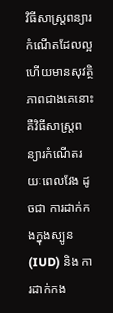វិធីសាស្រ្តពន្យារកំណើតដែលល្អ ហើយមានសុវត្ថិភាពជាងគេនោះ គឺវិធីសាស្រ្តពន្យារកំណើតរយៈពេលវែង ដូចជា ការដាក់កងក្នុងស្បូន (IUD) និង ការដាក់កង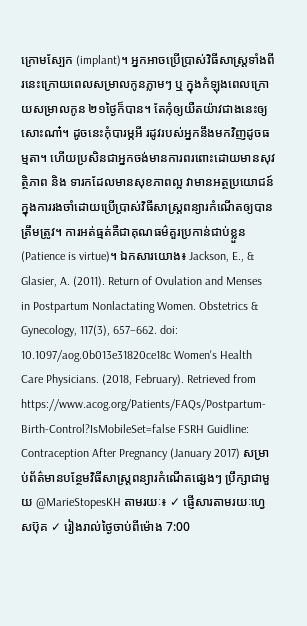ក្រោមស្បែក (implant)។ អ្នកអាចប្រើប្រាស់វិធីសាស្រ្តទាំងពីរនេះក្រោយពេលសម្រាលកូនភ្លាមៗ ឬ ក្នុងកំឡុងពេលក្រោយសម្រាលកូន ២១ថ្ងៃក៏បាន។ តែកុំឲ្យយឺតយ៉ាវជាងនេះឲ្យសោះណា៎។ ដូចនេះកុំបារម្ភអី រដូវរបស់អ្នកនឹងមកវិញដូចធម្មតា។ ហើយប្រសិនជាអ្នកចង់មានការពរពោះដោយមានសុវត្ថិភាព និង ទារកដែលមានសុខភាពល្អ វាមានអត្ថប្រយោជន៍ក្នុងការរងចាំដោយប្រើប្រាស់វិធីសាស្រ្តពន្យារកំណើតឲ្យបាន ត្រឹមត្រូវ។ ការអត់ធ្មត់គឺជាគុណធម៌គួរប្រកាន់ជាប់ខ្លួន (Patience is virtue)។ ឯកសារយោង៖ Jackson, E., & Glasier, A. (2011). Return of Ovulation and Menses in Postpartum Nonlactating Women. Obstetrics & Gynecology, 117(3), 657–662. doi: 10.1097/aog.0b013e31820ce18c Women's Health Care Physicians. (2018, February). Retrieved from https://www.acog.org/Patients/FAQs/Postpartum-Birth-Control?IsMobileSet=false FSRH Guidline: Contraception After Pregnancy (January 2017) សម្រាប់ព័ត៌មានបន្ថែមវិធីសាស្រ្តពន្យារកំណើតផ្សេងៗ ប្រឹក្សាជាមួយ @MarieStopesKH តាមរយៈ៖ ✓ ផ្ញើសារតាមរយៈហ្វេសប៊ុគ ✓ រៀងរាល់ថ្ងៃចាប់ពីម៉ោង 7:00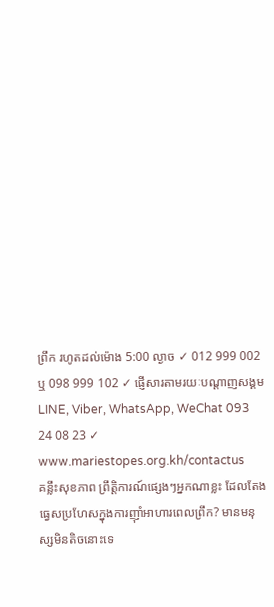ព្រឹក រហូតដល់ម៉ោង 5:00 ល្ងាច ✓ 012 999 002 ឬ 098 999 102 ✓ ផ្ញើសារតាមរយៈបណ្ដាញសង្គម LINE, Viber, WhatsApp, WeChat 093 24 08 23 ✓ www.mariestopes.org.kh/contactus
គន្លឹះសុខភាព ព្រឹត្តិការណ៍ផ្សេងៗអ្នកណាខ្លះ ដែលតែងធ្វេសប្រហែសក្នុងការញ៉ាំអាហារពេលព្រឹក? មានមនុស្សមិនតិចនោះទេ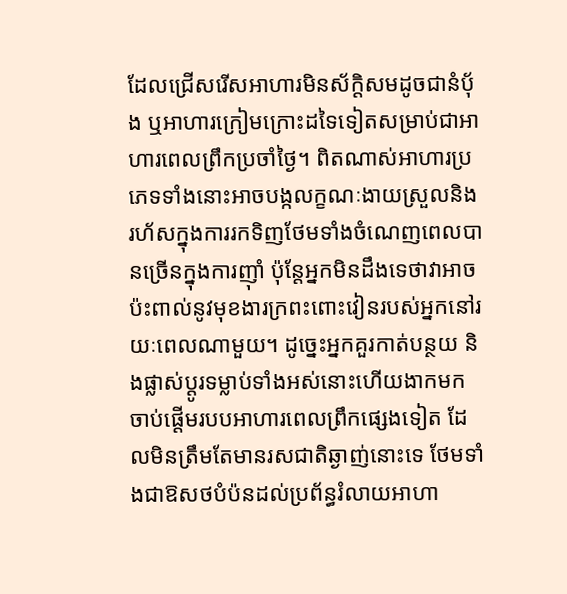ដែលជ្រើសរើសអាហារមិនស័កិ្តសមដូចជានំបុ័ង ឬអាហារក្រៀមក្រោះដទៃទៀតសម្រាប់ជាអាហារពេលព្រឹកប្រចាំថ្ងៃ។ ពិតណាស់អាហារប្រភេទទាំងនោះអាចបង្កលក្ខណៈងាយស្រួលនិងរហ័សក្នុងការរកទិញថែមទាំងចំណេញពេលបានច្រើនក្នុងការញ៉ាំ ប៉ុន្តែអ្នកមិនដឹងទេថាវាអាចប៉ះពាល់នូវមុខងារក្រពះពោះវៀនរបស់អ្នកនៅរយៈពេលណាមួយ។ ដូច្នេះអ្នកគួរកាត់បន្ថយ និងផ្លាស់ប្ដូរទម្លាប់ទាំងអស់នោះហើយងាកមកចាប់ផ្ដើមរបបអាហារពេលព្រឹកផ្សេងទៀត ដែលមិនត្រឹមតែមានរសជាតិឆ្ងាញ់នោះទេ ថែមទាំងជាឱសថបំប៉នដល់ប្រព័ន្ធរំលាយអាហា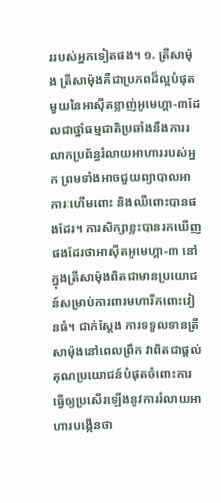ររបស់អ្នកទៀតផង។ ១. ត្រីសាម៉ុង ត្រីសាម៉ុងគឺជាប្រភពដ៏ល្អបំផុតមួយនៃអាស៊ីតខ្លាញ់អូមេហ្គា-៣ដែលជាថ្នាំធម្មជាតិប្រឆាំងនឹងការរលាកប្រព័ន្ធរំលាយអាហាររបស់អ្នក ព្រមទាំងអាចជួយព្យាបាលអាការៈហើមពោះ និងឈឺពោះបានផងដែរ។ ការសិក្សាខ្លះបានរកឃើញផងដែរថាអាស៊ីតអូមេហ្គា-៣ នៅក្នុងត្រីសាម៉ុងពិតជាមានប្រយោជន៍សម្រាប់ការពារមហារីកពោះវៀនធំ។ ជាក់ស្ដែង ការទទួលទានត្រីសាម៉ុងនៅពេលព្រឹក វាពិតជាផ្តល់គុណប្រយោជន៍បំផុតចំពោះការធ្វើឲ្យប្រសើរឡើងនូវការរំលាយអាហារបង្កើនថា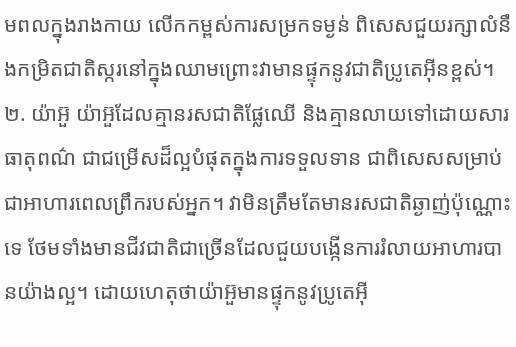មពលក្នុងរាងកាយ លើកកម្ពស់ការសម្រកទម្ងន់ ពិសេសជួយរក្សាលំនឹងកម្រិតជាតិស្ករនៅក្នុងឈាមព្រោះវាមានផ្ទុកនូវជាតិប្រូតេអុីនខ្ពស់។ ២. យ៉ាអ៊ួ យ៉ាអ៊ួដែលគ្មានរសជាតិផ្លែឈើ និងគ្មានលាយទៅដោយសារធាតុពណ៌ ជាជម្រើសដ៏ល្អបំផុតក្នុងការទទួលទាន ជាពិសេសសម្រាប់ជាអាហារពេលព្រឹករបស់អ្នក។ វាមិនត្រឹមតែមានរសជាតិឆ្ងាញ់ប៉ុណ្ណោះទេ ថែមទាំងមានជីវជាតិជាច្រើនដែលជួយបង្កើនការរំលាយអាហារបានយ៉ាងល្អ។ ដោយហេតុថាយ៉ាអ៊ួមានផ្ទុកនូវប្រូតេអុី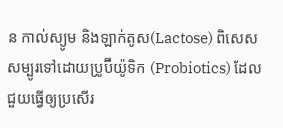ន កាល់ស្យូម និងឡាក់តូស(Lactose) ពិសេសសម្បូរទៅដោយប្រូប៊ីយ៉ូទិក (Probiotics) ដែលជួយធ្វើឲ្យប្រសើរ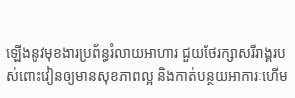ឡើងនូវមុខងារប្រព័ន្ធរំលាយអាហារ ជួយថែរក្សាសរីរាង្គរបស់ពោះវៀនឲ្យមានសុខភាពល្អ និងកាត់បន្ថយអាការៈហើម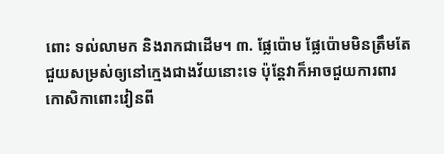ពោះ ទល់លាមក និងរាកជាដើម។ ៣. ផ្លែប៉ោម ផ្លែប៉ោមមិនត្រឹមតែជួយសម្រស់ឲ្យនៅក្មេងជាងវ័យនោះទេ ប៉ុន្តែវាក៏អាចជួយការពារកោសិកាពោះវៀនពី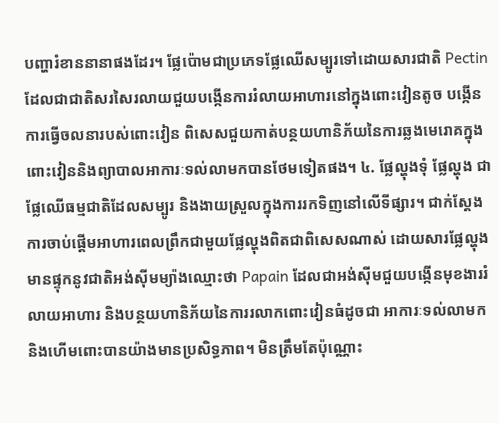បញ្ហារំខាននានាផងដែរ។ ផ្លែប៉ោមជាប្រភេទផ្លែឈើសម្បូរទៅដោយសារជាតិ Pectin ដែលជាជាតិសរសៃរលាយជួយបង្កើនការរំលាយអាហារនៅក្នុងពោះវៀនតូច បង្កើនការធ្វើចលនារបស់ពោះវៀន ពិសេសជួយកាត់បន្ថយហានិភ័យនៃការឆ្លងមេរោគក្នុងពោះវៀននិងព្យាបាលអាការៈទល់លាមកបានថែមទៀតផង។ ៤. ផ្លែល្ហុងទុំ ផ្លែល្ហុង ជាផ្លែឈើធម្មជាតិដែលសម្បូរ និងងាយស្រួលក្នុងការរកទិញនៅលើទីផ្សារ។ ជាក់ស្តែងការចាប់ផ្តើមអាហារពេលព្រឹកជាមួយផ្លែល្ហុងពិតជាពិសេសណាស់ ដោយសារផ្លែល្ហុងមានផ្ទុកនូវជាតិអង់ស៊ីមម្យ៉ាងឈ្មោះថា Papain ដែលជាអង់ស៊ីមជួយបង្កើនមុខងាររំលាយអាហារ និងបន្ថយហានិភ័យនៃការរលាកពោះវៀនធំដូចជា អាការៈទល់លាមក និងហើមពោះបានយ៉ាងមានប្រសិទ្ធភាព។ មិនត្រឹមតែប៉ុណ្ណោះ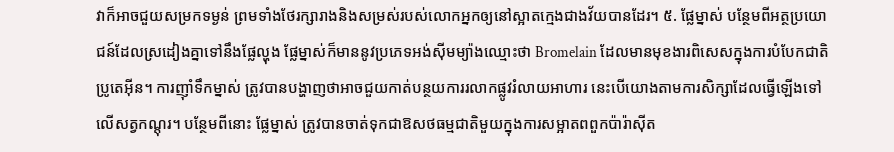វាក៏អាចជួយសម្រកទម្ងន់ ព្រមទាំងថែរក្សារាងនិងសម្រស់របស់លោកអ្នកឲ្យនៅស្អាតក្មេងជាងវ័យបានដែរ។ ៥. ផ្លែម្នាស់ បន្ថែមពីអត្ថប្រយោជន៍ដែលស្រដៀងគ្នាទៅនឹងផ្លែល្ហុង ផ្លែម្នាស់ក៏មាននូវប្រភេទអង់ស៊ីមម្យ៉ាងឈ្មោះថា Bromelain ដែលមានមុខងារពិសេសក្នុងការបំបែកជាតិប្រូតេអុីន។ ការញ៉ាំទឹកម្នាស់ ត្រូវបានបង្ហាញថាអាចជួយកាត់បន្ថយការរលាកផ្លូវរំលាយអាហារ នេះបើយោងតាមការសិក្សាដែលធ្វើឡើងទៅលើសត្វកណ្តុរ។ បន្ថែមពីនោះ ផ្លែម្នាស់ ត្រូវបានចាត់ទុកជាឱសថធម្មជាតិមួយក្នុងការសម្អាតពពួកប៉ារ៉ាស៊ីត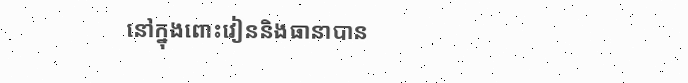នៅក្នុងពោះវៀននិងធានាបាន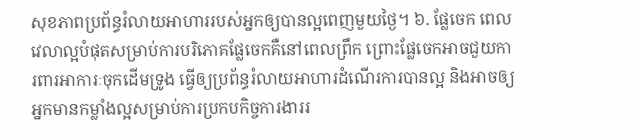សុខភាពប្រព័ន្ធរំលាយអាហាររបស់អ្នកឲ្យបានល្អពេញមួយថ្ងៃ។ ៦. ផ្លែចេក ពេលវេលាល្អបំផុតសម្រាប់ការបរិភោគផ្លែចេកគឺនៅពេលព្រឹក ព្រោះផ្លែចេកអាចជួយការពារអាការៈចុកដើមទ្រូង ធ្វើឲ្យប្រព័ន្ធរំលាយអាហារដំណើរការបានល្អ និងអាចឲ្យអ្នកមានកម្លាំងល្អសម្រាប់ការប្រកបកិច្ចការងាររ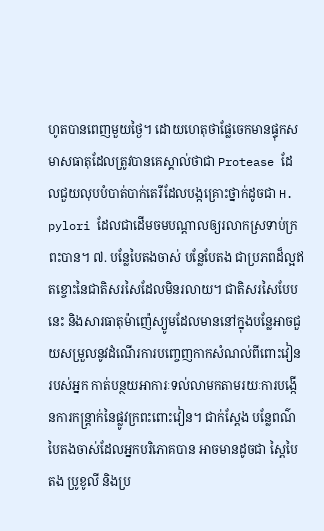ហូតបានពេញមួយថ្ងៃ។ ដោយហេតុថាផ្លែចេកមានផ្ទុកសមាសធាតុដែលត្រូវបានគេស្គាល់ថាជា Protease ដែលជួយលុបបំបាត់បាក់តេរីដែលបង្កគ្រោះថ្នាក់ដូចជា H. pylori ដែលជាដើមចមបណ្តាលឲ្យរលាកស្រទាប់ក្រពះបាន។ ៧. បន្លែបៃតងចាស់ បន្លែបែតង ជាប្រភពដ៏ល្អឥតខ្ចោះនៃជាតិសរសៃដែលមិនរលាយ។ ជាតិសរសៃបែបនេះ និងសារធាតុម៉ាញ៉េស្យូមដែលមាននៅក្នុងបន្លែអាចជួយសម្រួលនូវដំណើរការបញ្ចេញកាកសំណល់ពីពោះវៀនរបស់អ្នក កាត់បន្ថយអាការៈទល់លាមកតាមរយៈការបង្កើនការកន្រ្តាក់នៃផ្លូវក្រពះពោះវៀន។ ជាក់ស្ដែង បន្លែពណ៌បៃតងចាស់ដែលអ្នកបរិភោគបាន អាចមានដូចជា ស្ពៃបៃតង ប្រូខូលី និងប្រ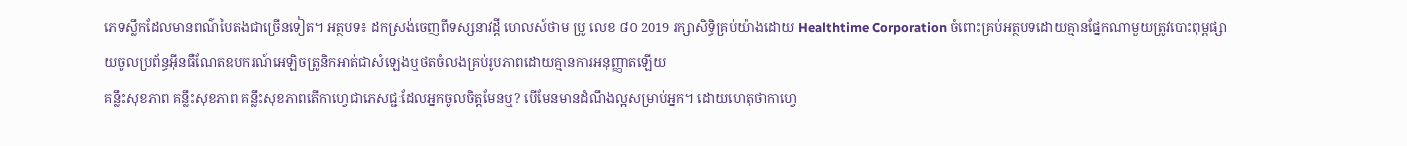ភេទស្លឹកដែលមានពណ៌បៃតងជាច្រើនទៀត។ អត្ថបទ៖ ដកស្រង់ចេញពីទស្សនាវដ្ដី ហេលស៍ថាម ប្រូ លេខ ៨០ 2019 រក្សាសិទ្ធិគ្រប់យ៉ាងដោយ Healthtime Corporation ចំពោះគ្រប់អត្ថបទដោយគ្មានផ្នែកណាមួយត្រូវបោះពុម្ពផ្សាយចូលប្រព័ន្ធអុីនធឺណែតឧបករណ៍អេឡិចត្រូនិកអាត់ជាសំឡេងឬថតចំលងគ្រប់រូបភាពដោយគ្មានការអនុញ្ញាតឡើយ
គន្លឹះសុខភាព គន្លឹះសុខភាព គន្លឹះសុខភាពតើកាហ្វេជាភេសជ្ជៈដែលអ្នកចូលចិត្តមែនឬ? បើមែនមានដំណឹងល្អសម្រាប់អ្នក។ ដោយហេតុថាកាហ្វេ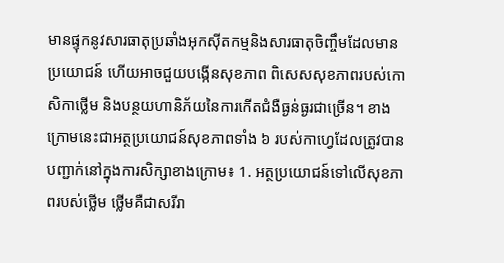មានផ្ទុកនូវសារធាតុប្រឆាំងអុកស៊ីតកម្មនិងសារធាតុចិញ្ចឹមដែលមានប្រយោជន៍ ហើយអាចជួយបង្កើនសុខភាព ពិសេសសុខភាពរបស់កោសិកាថ្លើម និងបន្ថយហានិភ័យនៃការកើតជំងឺធ្ងន់ធ្ងរជាច្រើន។ ខាងក្រោមនេះជាអត្ថប្រយោជន៍សុខភាពទាំង ៦ របស់កាហ្វេដែលត្រូវបានបញ្ជាក់នៅក្នុងការសិក្សាខាងក្រោម៖ 1. អត្ថប្រយោជន៍ទៅលើសុខភាពរបស់ថ្លើម ថ្លើមគឺជាសរីរា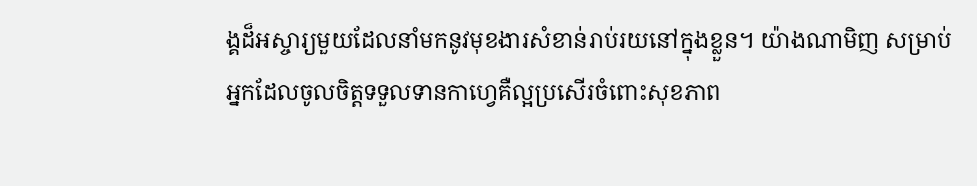ង្គដ៏អស្ចារ្យមួយដែលនាំមកនូវមុខងារសំខាន់រាប់រយនៅក្នុងខ្លួន។ យ៉ាងណាមិញ សម្រាប់អ្នកដែលចូលចិត្តទទួលទានកាហ្វេគឺល្អប្រសើរចំពោះសុខភាព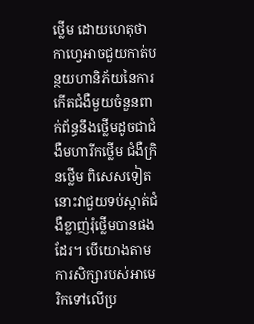ថ្លើម ដោយហេតុថាកាហ្វេអាចជួយកាត់បន្ថយហានិភ័យនៃការកើតជំងឺមួយចំនួនពាក់ព័ន្ធនឹងថ្លើមដូចជាជំងឺមហារីកថ្លើម ជំងឺក្រិនថ្លើម ពិសេសទៀតនោះវាជួយទប់ស្កាត់ជំងឺខ្លាញ់រុំថ្លើមបានផងដែរ។ បើយោងតាមការសិក្សារបស់អាមេរិកទៅលើប្រ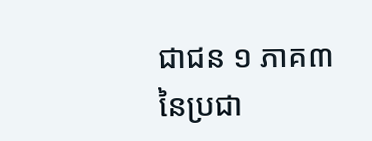ជាជន ១ ភាគ៣នៃប្រជា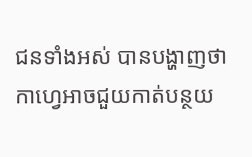ជនទាំងអស់ បានបង្ហាញថាកាហ្វេអាចជួយកាត់បន្ថយ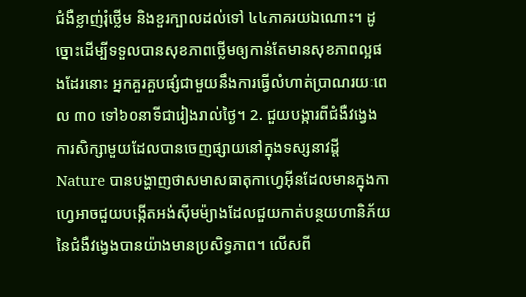ជំងឺខ្លាញ់រុំថ្លើម និងខួរក្បាលដល់ទៅ ៤៤ភាគរយឯណោះ។ ដូច្នោះដើម្បីទទួលបានសុខភាពថ្លើមឲ្យកាន់តែមានសុខភាពល្អផងដែរនោះ អ្នកគួរគួបផ្សំជាមួយនឹងការធ្វើលំហាត់ប្រាណរយៈពេល ៣០ ទៅ៦០នាទីជារៀងរាល់ថ្ងៃ។ 2. ជួយបង្ការពីជំងឺវង្វេង ការសិក្សាមួយដែលបានចេញផ្សាយនៅក្នុងទស្សនាវដ្តី Nature បានបង្ហាញថាសមាសធាតុកាហ្វេអុីនដែលមានក្នុងកាហ្វេអាចជួយបង្កើតអង់ស៊ីមម៉្យាងដែលជួយកាត់បន្ថយហានិភ័យនៃជំងឺវង្វេងបានយ៉ាងមានប្រសិទ្ធភាព។ លើសពី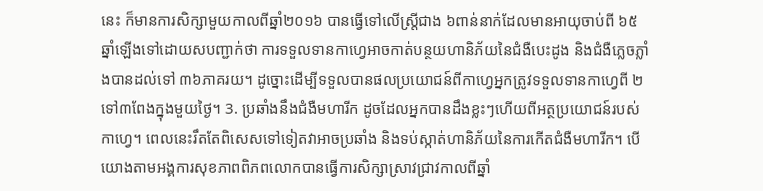នេះ ក៏មានការសិក្សាមួយកាលពីឆ្នាំ២០១៦ បានធ្វើទៅលើស្រ្តីជាង ៦ពាន់នាក់ដែលមានអាយុចាប់ពី ៦៥ឆ្នាំឡើងទៅដោយសបញ្ជាក់ថា ការទទួលទានកាហ្វេអាចកាត់បន្ថយហានិភ័យនៃជំងឺបេះដូង និងជំងឺភ្លេចភ្លាំងបានដល់ទៅ ៣៦ភាគរយ។ ដូច្នោះដើម្បីទទួលបានផលប្រយោជន៍ពីកាហ្វេអ្នកត្រូវទទួលទានកាហ្វេពី ២ទៅ៣ពែងក្នុងមួយថ្ងៃ។ 3. ប្រឆាំងនឹងជំងឺមហារីក ដូចដែលអ្នកបានដឹងខ្លះៗហើយពីអត្ថប្រយោជន៍របស់កាហ្វេ។ ពេលនេះរឹតតែពិសេសទៅទៀតវាអាចប្រឆាំង និងទប់ស្កាត់ហានិភ័យនៃការកើតជំងឺមហារីក។ បើយោងតាមអង្គការសុខភាពពិភពលោកបានធ្វើការសិក្សាស្រាវជ្រាវកាលពីឆ្នាំ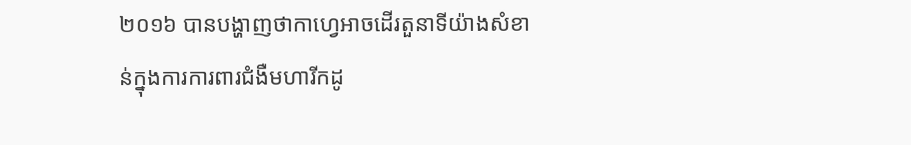២០១៦ បានបង្ហាញថាកាហ្វេអាចដើរតួនាទីយ៉ាងសំខាន់ក្នុងការការពារជំងឺមហារីកដូ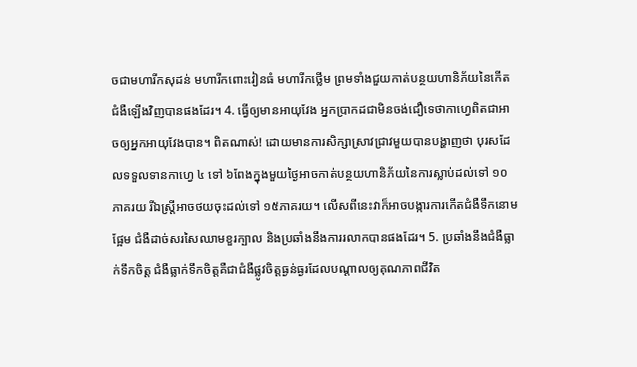ចជាមហារីកសុដន់ មហារីកពោះវៀនធំ មហារីកថ្លើម ព្រមទាំងជួយកាត់បន្ថយហានិភ័យនៃកើតជំងឺឡើងវិញបានផងដែរ។ 4. ធ្វើឲ្យមានអាយុវែង អ្នកប្រាកដជាមិនចង់ជឿទេថាកាហ្វេពិតជាអាចឲ្យអ្នកអាយុវែងបាន។ ពិតណាស់! ដោយមានការសិក្សាស្រាវជ្រាវមួយបានបង្ហាញថា បុរសដែលទទួលទានកាហ្វេ ៤ ទៅ ៦ពែងក្នុងមួយថ្ងៃអាចកាត់បន្ថយហានិភ័យនៃការស្លាប់ដល់ទៅ ១០ភាគរយ រីឯស្រ្តីអាចថយចុះដល់ទៅ ១៥ភាគរយ។ លើសពីនេះវាក៏អាចបង្ការការកើតជំងឺទឹកនោមផ្អែម ជំងឺដាច់សរសៃឈាមខួរក្បាល និងប្រឆាំងនឹងការរលាកបានផងដែរ។ 5. ប្រឆាំងនឹងជំងឺធ្លាក់ទឹកចិត្ត ជំងឺធ្លាក់ទឹកចិត្តគឺជាជំងឺផ្លូវចិត្តធ្ងន់ធ្ងរដែលបណ្តាលឲ្យគុណភាពជីវិត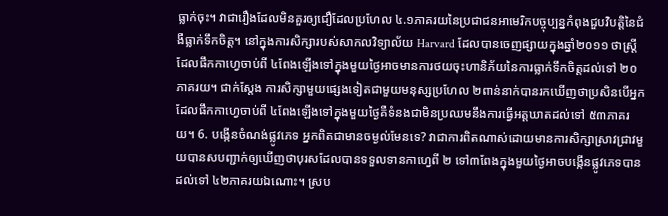ធ្លាក់ចុះ។ វាជារឿងដែលមិនគួរឲ្យជឿដែលប្រហែល ៤.១ភាគរយនៃប្រជាជនអាមេរិកបច្ចុប្បន្នកំពុងជួបវិបត្តិនៃជំងឺធ្លាក់ទឹកចិត្ត។ នៅក្នុងការសិក្សារបស់សាកលវិទ្យាល័យ Harvard ដែលបានចេញផ្សាយក្នុងឆ្នាំ២០១១ ថាស្ត្រីដែលផឹកកាហ្វេចាប់ពី ៤ពែងឡើងទៅក្នុងមួយថ្ងៃអាចមានការថយចុះហានិភ័យនៃការធ្លាក់ទឹកចិត្តដល់ទៅ ២០ភាគរយ។ ជាក់ស្តែង ការសិក្សាមួយផ្សេងទៀតជាមួយមនុស្សប្រហែល ២ពាន់នាក់បានរកឃើញថាប្រសិនបើអ្នកដែលផឹកកាហ្វេចាប់ពី ៤ពែងឡើងទៅក្នុងមួយថ្ងៃគឺទំនងជាមិនប្រឈមនឹងការធ្វើអត្តឃាតដល់ទៅ ៥៣ភាគរយ។ 6. បង្កើនចំណង់ផ្លូវភេទ អ្នកពិតជាមានចម្ងល់មែនទេ? វាជាការពិតណាស់ដោយមានការសិក្សាស្រាវជ្រាវមួយបានសបញ្ជាក់ឲ្យឃើញថាបុរសដែលបានទទួលទានកាហ្វេពី ២ ទៅ៣ពែងក្នុងមួយថ្ងៃអាចបង្កើនផ្លូវភេទបានដល់ទៅ ៤២ភាគរយឯណោះ។ ស្រប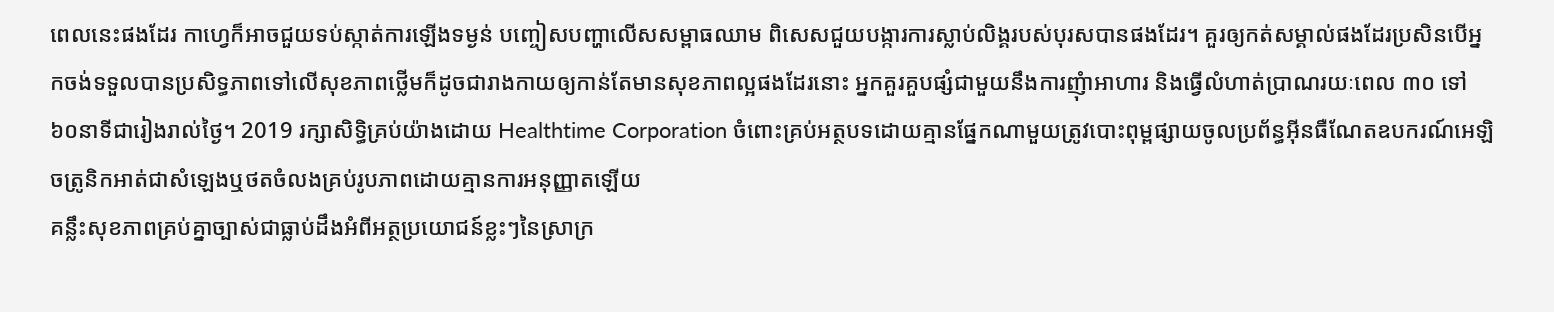ពេលនេះផងដែរ កាហ្វេក៏អាចជួយទប់ស្កាត់ការឡើងទម្ងន់ បញ្ចៀសបញ្ហាលើសសម្ពាធឈាម ពិសេសជួយបង្ការការស្លាប់លិង្គរបស់បុរសបានផងដែរ។ គួរឲ្យកត់សម្គាល់ផងដែរប្រសិនបើអ្នកចង់ទទួលបានប្រសិទ្ធភាពទៅលើសុខភាពថ្លើមក៏ដូចជារាងកាយឲ្យកាន់តែមានសុខភាពល្អផងដែរនោះ អ្នកគួរគួបផ្សំជាមួយនឹងការញុំាអាហារ និងធ្វើលំហាត់ប្រាណរយៈពេល ៣០ ទៅ៦០នាទីជារៀងរាល់ថ្ងៃ។ 2019 រក្សាសិទ្ធិគ្រប់យ៉ាងដោយ Healthtime Corporation ចំពោះគ្រប់អត្ថបទដោយគ្មានផ្នែកណាមួយត្រូវបោះពុម្ពផ្សាយចូលប្រព័ន្ធអុីនធឺណែតឧបករណ៍អេឡិចត្រូនិកអាត់ជាសំឡេងឬថតចំលងគ្រប់រូបភាពដោយគ្មានការអនុញ្ញាតឡើយ
គន្លឹះសុខភាពគ្រប់គ្នាច្បាស់ជាធ្លាប់ដឹងអំពីអត្ថប្រយោជន៍ខ្លះៗនៃស្រាក្រ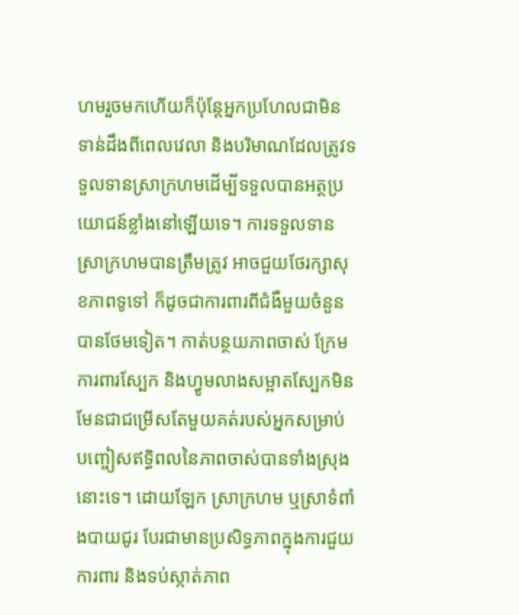ហមរួចមកហើយក៏ប៉ុន្តែអ្នកប្រហែលជាមិនទាន់ដឹងពីពេលវេលា និងបរិមាណដែលត្រូវទទួលទានស្រាក្រហមដើម្បីទទួលបានអត្ថប្រយោជន៍ខ្លាំងនៅឡើយទេ។ ការទទួលទានស្រាក្រហមបានត្រឹមត្រូវ អាចជួយថែរក្សាសុខភាពទូទៅ ក៏ដូចជាការពារពីជំងឺមួយចំនួនបានថែមទៀត។ កាត់បន្ថយភាពចាស់ ក្រែមការពារស្បែក និងហ្វូមលាងសម្អាតស្បែកមិនមែនជាជម្រើសតែមួយគត់របស់អ្នកសម្រាប់បញ្ចៀសឥទ្ធិពលនៃភាពចាស់បានទាំងស្រុងនោះទេ។ ដោយឡែក ស្រាក្រហម ឬស្រាទំពាំងបាយជូរ បែរជាមានប្រសិទ្ធភាពក្នុងការជួយការពារ និងទប់ស្កាត់ភាព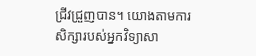ជ្រីវជ្រួញបាន។ យោងតាមការសិក្សារបស់អ្នកវិទ្យាសា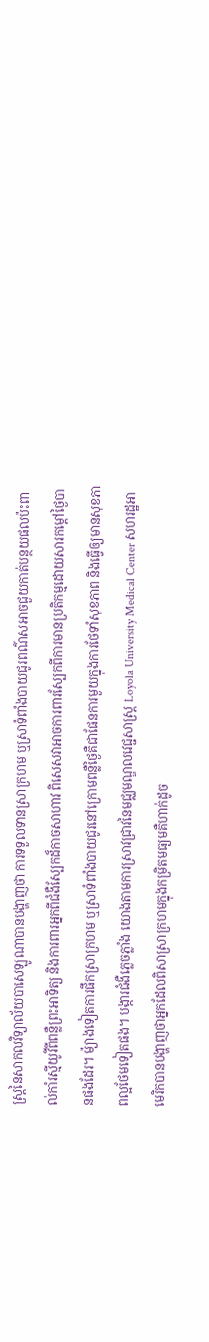ស្រ្តនៃសាកលវិទ្យាល័យបាសេឡូណាបានបង្ហាញថា ការទទួលទានស្រាក្រហម ឬស្រាទំពាំងបាយជូរពណ៌សអាចជួយកាត់បន្ថយផលប៉ះពាល់កាំរស្មីយូវីពីពន្លឺព្រះអាទិត្យ និងការពារអ្នកពីជំងឺស្បែកដ៏កាចសាហាវ ពិសេសវាអាចការពារស្បែកពីការមានប្រតិកម្មដោយសារកម្តៅថ្ងៃបានផងដែរ។ ម៉្យាងទៀតការផឹកស្រាក្រហម ឬស្រាទំពាំងបាយជូរនៅក្រោមពន្លឺថ្ងៃគឺជាផែនការមួយក្នុងការថែទាំសុខភាព និងធ្វើឲ្យមានសុខភាពល្អថែមទៀតផង។ បង្ការជំងឺភ្លេចភ្លាំង យោងតាមការស្រាវជ្រាវនៃមជ្ឈមណ្ឌលវេជ្ជសាស្រ្ត Loyola University Medical Center សហរដ្ឋអាមេរិកបានបង្ហាញថាអ្នកដែលពិសាស្រាក្រហមក្នុងកម្រិតមធ្យមគឺហាក់ដូច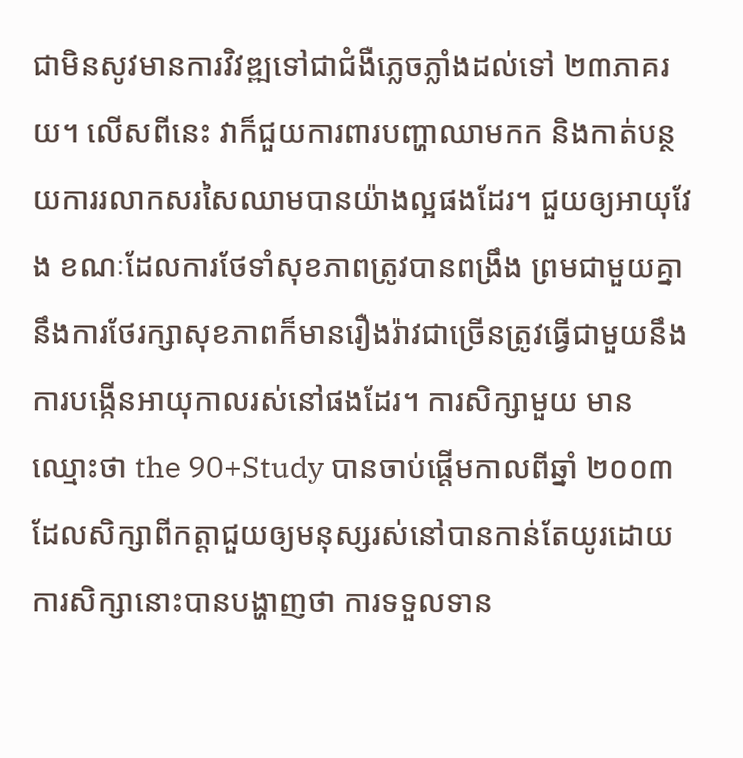ជាមិនសូវមានការវិវឌ្ឍទៅជាជំងឺភ្លេចភ្លាំងដល់ទៅ ២៣ភាគរយ។ លើសពីនេះ វាក៏ជួយការពារបញ្ហាឈាមកក និងកាត់បន្ថយការរលាកសរសៃឈាមបានយ៉ាងល្អផងដែរ។ ជួយឲ្យអាយុវែង ខណៈដែលការថែទាំសុខភាពត្រូវបានពង្រឹង ព្រមជាមួយគ្នានឹងការថែរក្សាសុខភាពក៏មានរឿងរ៉ាវជាច្រើនត្រូវធ្វើជាមួយនឹងការបង្កើនអាយុកាលរស់នៅផងដែរ។ ការសិក្សាមួយ មានឈ្មោះថា the 90+Study បានចាប់ផ្តើមកាលពីឆ្នាំ ២០០៣ ដែលសិក្សាពីកត្តាជួយឲ្យមនុស្សរស់នៅបានកាន់តែយូរដោយការសិក្សានោះបានបង្ហាញថា ការទទួលទាន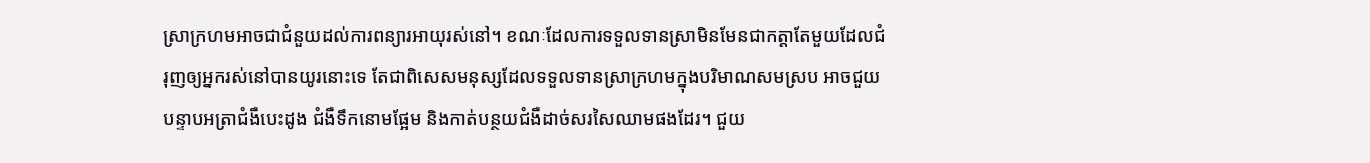ស្រាក្រហមអាចជាជំនួយដល់ការពន្យារអាយុរស់នៅ។ ខណៈដែលការទទួលទានស្រាមិនមែនជាកត្តាតែមួយដែលជំរុញឲ្យអ្នករស់នៅបានយូរនោះទេ តែជាពិសេសមនុស្សដែលទទួលទានស្រាក្រហមក្នុងបរិមាណសមស្រប អាចជួយបន្ទាបអត្រាជំងឺបេះដូង ជំងឺទឹកនោមផ្អែម និងកាត់បន្ថយជំងឺដាច់សរសៃឈាមផងដែរ។ ជួយ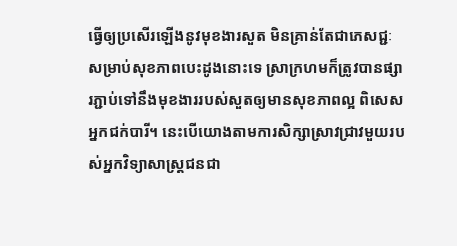ធ្វើឲ្យប្រសើរឡើងនូវមុខងារសួត មិនគ្រាន់តែជាភេសជ្ជៈសម្រាប់សុខភាពបេះដូងនោះទេ ស្រាក្រហមក៏ត្រូវបានផ្សារភ្ជាប់ទៅនឹងមុខងាររបស់សួតឲ្យមានសុខភាពល្អ ពិសេសអ្នកជក់បារី។ នេះបើយោងតាមការសិក្សាស្រាវជ្រាវមួយរបស់អ្នកវិទ្យាសាស្រ្តជនជា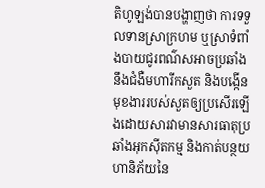តិហូឡង់បានបង្ហាញថា ការទទួលទានស្រាក្រហម ឬស្រាទំពាំងបាយជូរពណ៌សអាចប្រឆាំងនឹងជំងឺមហារីកសួត និងបង្កើនមុខងាររបស់សួតឲ្យប្រសើរឡើងដោយសារវាមានសារធាតុប្រឆាំងអុកស៊ីតកម្ម និងកាត់បន្ថយហានិភ័យនៃ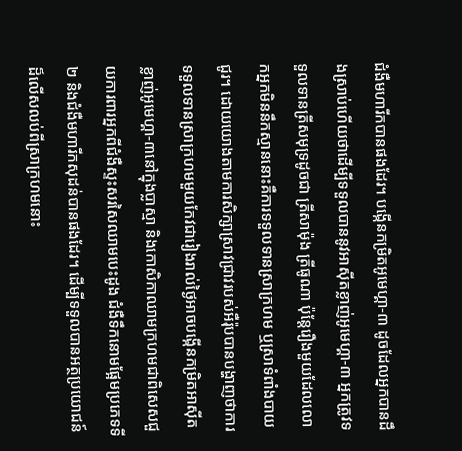ជំងឺមហារីកបានផងដែរ។ បង្កើនកម្រិតអូមេហ្គា-៣ ដូចដែលអ្នកបានដឹងស្រាប់ហើយថាដើម្បីទទួលបាននូវអាស៊ីតខ្លាញ់អូមេហ្គា-៣ អ្នកត្រូវទទួលទានត្រីសមុទ្រដូចជា ត្រីសាម៉ុង ត្រីធូណា ប៉ុន្តែរឿងមួយដែលលោកអ្នកមិននឹកស្មាននោះគឺការទទួលទានស្រាក្រហម ឬស្រាទំពាំងបាយជូរ។ ដោយយោងតាមការសិក្សាស្រាវជ្រាវរបស់អឺរ៉ុបបានបង្ហាញថាការទទួលទានស្រាក្រហមមួយកែវជារៀងរាល់ថ្ងៃអាចបង្កើនកម្រិតអាស៊ីតខ្លាញ់អូមេហ្គា-៣នៅក្នុងប្លាស្មា និងកោសិកាឈាមក្រហមជាពិសេសជួយការពារអ្នកពីជំងឺស្ទះសរសៃឈាមបេះដូង ជំងឺទឹកនោមផ្អែមប្រភេទទី២ និងជំងឺមហារីកសុដន់បានផងដែរ។ ដើម្បីទទួលបានអត្ថប្រយោជន៍ដ៏លើសលប់ពីស្រាក្រហមនោះ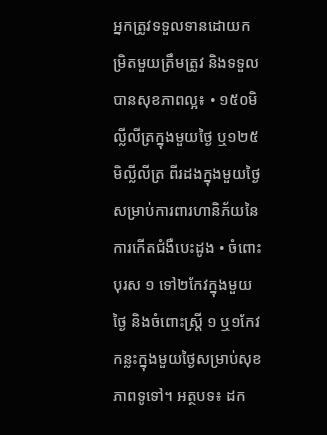អ្នកត្រូវទទួលទានដោយកម្រិតមួយត្រឹមត្រូវ និងទទួលបានសុខភាពល្អ៖ • ១៥០មិល្លីលីត្រក្នុងមួយថ្ងៃ ឬ១២៥មិល្លីលីត្រ ពីរដងក្នុងមួយថ្ងៃសម្រាប់ការពារហានិភ័យនៃការកើតជំងឺបេះដូង • ចំពោះបុរស ១ ទៅ២កែវក្នុងមួយថ្ងៃ និងចំពោះស្រី្ត ១ ឬ១កែវកន្លះក្នុងមួយថ្ងៃសម្រាប់សុខភាពទូទៅ។ អត្ថបទ៖ ដក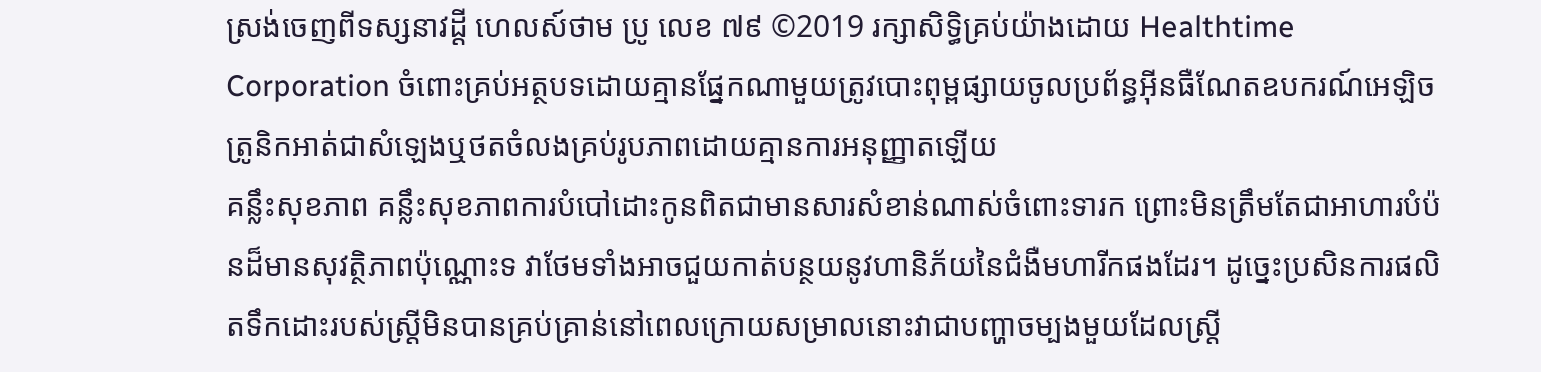ស្រង់ចេញពីទស្សនាវដ្ដី ហេលស៍ថាម ប្រូ លេខ ៧៩ ©2019 រក្សាសិទ្ធិគ្រប់យ៉ាងដោយ Healthtime Corporation ចំពោះគ្រប់អត្ថបទដោយគ្មានផ្នែកណាមួយត្រូវបោះពុម្ពផ្សាយចូលប្រព័ន្ធអុីនធឺណែតឧបករណ៍អេឡិចត្រូនិកអាត់ជាសំឡេងឬថតចំលងគ្រប់រូបភាពដោយគ្មានការអនុញ្ញាតឡើយ
គន្លឹះសុខភាព គន្លឹះសុខភាពការបំបៅដោះកូនពិតជាមានសារសំខាន់ណាស់ចំពោះទារក ព្រោះមិនត្រឹមតែជាអាហារបំប៉នដ៏មានសុវត្ថិភាពប៉ុណ្ណោះទ វាថែមទាំងអាចជួយកាត់បន្ថយនូវហានិភ័យនៃជំងឺមហារីកផងដែរ។ ដូច្នេះប្រសិនការផលិតទឹកដោះរបស់ស្ត្រីមិនបានគ្រប់គ្រាន់នៅពេលក្រោយសម្រាលនោះវាជាបញ្ហាចម្បងមួយដែលស្ត្រី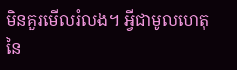មិនគួរមើលរំលង។ អ្វីជាមូលហេតុនៃ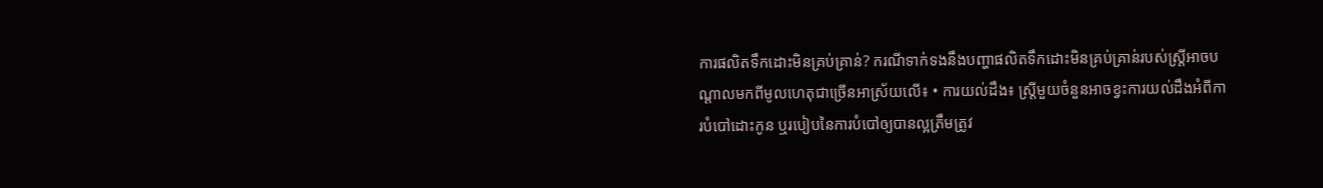ការផលិតទឹកដោះមិនគ្រប់គ្រាន់? ករណីទាក់ទងនឹងបញ្ហាផលិតទឹកដោះមិនគ្រប់គ្រាន់របស់ស្ត្រីអាចបណ្តាលមកពីមូលហេតុជាច្រើនអាស្រ័យលើ៖ • ការយល់ដឹង៖ ស្ត្រីមួយចំនួនអាចខ្វះការយល់ដឹងអំពីការបំបៅដោះកូន ឬរបៀបនៃការបំបៅឲ្យបានល្អត្រឹមត្រូវ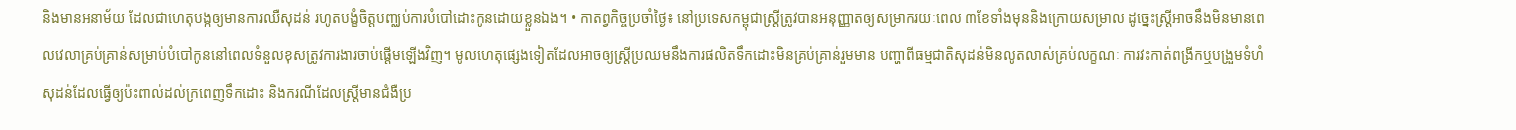និងមានអនាម័យ ដែលជាហេតុបង្កឲ្យមានការឈឺសុដន់ រហូតបង្ខំចិត្តបញ្ឈប់ការបំបៅដោះកូនដោយខ្លួនឯង។ • កាតព្វកិច្ចប្រចាំថ្ងៃ៖ នៅប្រទេសកម្ពុជាស្ត្រីត្រូវបានអនុញ្ញាតឲ្យសម្រាករយៈពេល ៣ខែទាំងមុននិងក្រោយសម្រាល ដូច្នេះស្ត្រីអាចនឹងមិនមានពេលវេលាគ្រប់គ្រាន់សម្រាប់បំបៅកូននៅពេលទំនួលខុសត្រូវការងារចាប់ផ្តើមឡើងវិញ។ មូលហេតុផ្សេងទៀតដែលអាចឲ្យស្ត្រីប្រឈមនឹងការផលិតទឹកដោះមិនគ្រប់គ្រាន់រួមមាន បញ្ហាពីធម្មជាតិសុដន់មិនលូតលាស់គ្រប់លក្ខណៈ ការវះកាត់ពង្រីកឬបង្រួមទំហំសុដន់ដែលធ្វើឲ្យប៉ះពាល់ដល់ក្រពេញទឹកដោះ និងករណីដែលស្ត្រីមានជំងឺប្រ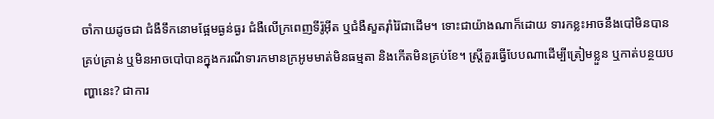ចាំកាយដូចជា ជំងឺទឹកនោមផ្អែមធ្ងន់ធ្ងរ ជំងឺលើក្រពេញទីរ៉ូអុីត ឬជំងឺសួតរ៉ាំរ៉ៃជាដើម។ ទោះជាយ៉ាងណាក៏ដោយ ទារកខ្លះអាចនឹងបៅមិនបានគ្រប់គ្រាន់ ឬមិនអាចបៅបានក្នុងករណីទារកមានក្រអូមមាត់មិនធម្មតា និងកើតមិនគ្រប់ខែ។ ស្ត្រីគួរធ្វើបែបណាដើម្បីត្រៀមខ្លួន ឬកាត់បន្ថយបញ្ហានេះ? ជាការ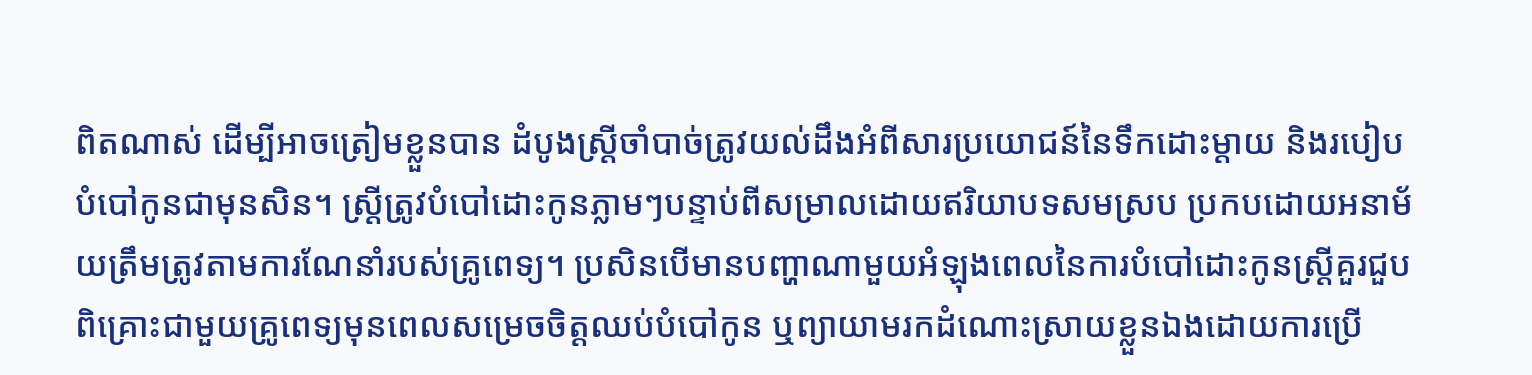ពិតណាស់ ដើម្បីអាចត្រៀមខ្លួនបាន ដំបូងស្ត្រីចាំបាច់ត្រូវយល់ដឹងអំពីសារប្រយោជន៍នៃទឹកដោះម្តាយ និងរបៀបបំបៅកូនជាមុនសិន។ ស្ត្រីត្រូវបំបៅដោះកូនភ្លាមៗបន្ទាប់ពីសម្រាលដោយឥរិយាបទសមស្រប ប្រកបដោយអនាម័យត្រឹមត្រូវតាមការណែនាំរបស់គ្រូពេទ្យ។ ប្រសិនបើមានបញ្ហាណាមួយអំឡុងពេលនៃការបំបៅដោះកូនស្ត្រីគួរជួបពិគ្រោះជាមួយគ្រូពេទ្យមុនពេលសម្រេចចិត្តឈប់បំបៅកូន ឬព្យាយាមរកដំណោះស្រាយខ្លួនឯងដោយការប្រើ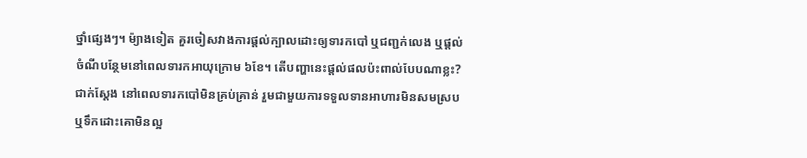ថ្នាំផ្សេងៗ។ ម៉្យាងទៀត គួរចៀសវាងការផ្តល់ក្បាលដោះឲ្យទារកបៅ ឬជញ្ជក់លេង ឬផ្តល់ចំណីបន្ថែមនៅពេលទារកអាយុក្រោម ៦ខែ។ តើបញ្ហានេះផ្តល់ផលប៉ះពាល់បែបណាខ្លះ? ជាក់ស្តែង នៅពេលទារកបៅមិនគ្រប់គ្រាន់ រួមជាមួយការទទួលទានអាហារមិនសមស្រប ឬទឹកដោះគោមិនល្អ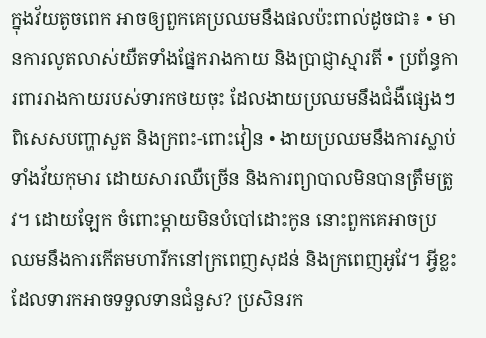ក្នុងវ័យតូចពេក អាចឲ្យពួកគេប្រឈមនឹងផលប៉ះពាល់ដូចជា៖ • មានការលូតលាស់យឺតទាំងផ្នែករាងកាយ និងប្រាជ្ញាស្មារតី • ប្រព័ន្ធការពាររាងកាយរបស់ទារកថយចុះ ដែលងាយប្រឈមនឹងជំងឺផ្សេងៗ ពិសេសបញ្ហាសួត និងក្រពះ-ពោះវៀន • ងាយប្រឈមនឹងការស្លាប់ទាំងវ័យកុមារ ដោយសារឈឺច្រើន និងការព្យាបាលមិនបានត្រឹមត្រូវ។ ដោយឡែក ចំពោះម្តាយមិនបំបៅដោះកូន នោះពួកគេអាចប្រឈមនឹងការកើតមហារីកនៅក្រពេញសុដន់ និងក្រពេញអូវែ។ អ្វីខ្លះដែលទារកអាចទទួលទានជំនួស? ប្រសិនរក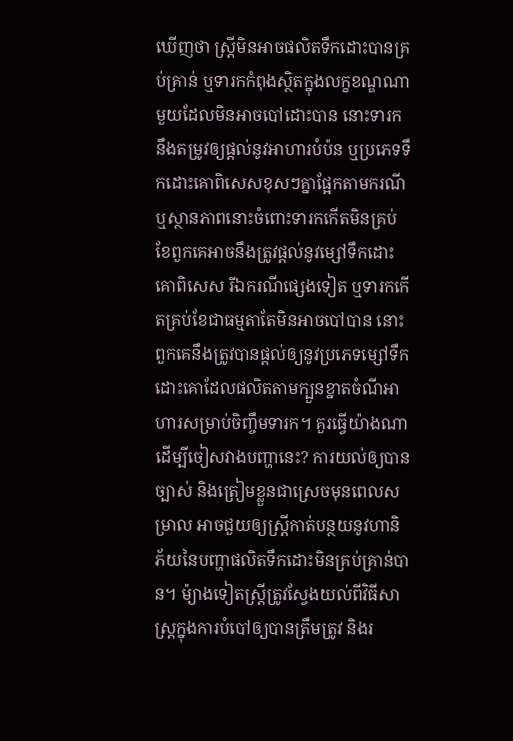ឃើញថា ស្ត្រីមិនអាចផលិតទឹកដោះបានគ្រប់គ្រាន់ ឬទារកកំពុងស្ថិតក្នុងលក្ខខណ្ឌណាមួយដែលមិនអាចបៅដោះបាន នោះទារកនឹងតម្រូវឲ្យផ្តល់នូវអាហារបំប៉ន ឬប្រភេទទឹកដោះគោពិសេសខុសៗគ្នាផ្អែកតាមករណី ឬស្ថានភាពនោះចំពោះទារកកើតមិនគ្រប់ខែពួកគេអាចនឹងត្រូវផ្តល់នូវម្សៅទឹកដោះគោពិសេស រីឯករណីផ្សេងទៀត ឬទារកកើតគ្រប់ខែជាធម្មតាតែមិនអាចបៅបាន នោះពួកគេនឹងត្រូវបានផ្តល់ឲ្យនូវប្រភេទម្សៅទឹកដោះគោដែលផលិតតាមក្បួនខ្នាតចំណីអាហារសម្រាប់ចិញ្ចឹមទារក។ គួរធ្វើយ៉ាងណាដើម្បីចៀសវាងបញ្ហានេះ? ការយល់ឲ្យបានច្បាស់ និងត្រៀមខ្លួនជាស្រេចមុនពេលសម្រាល អាចជួយឲ្យស្ត្រីកាត់បន្ថយនូវហានិភ័យនៃបញ្ហាផលិតទឹកដោះមិនគ្រប់គ្រាន់បាន។ ម៉្យាងទៀតស្ត្រីត្រូវស្វែងយល់ពីវិធីសាស្រ្តក្នុងការបំបៅឲ្យបានត្រឹមត្រូវ និងរ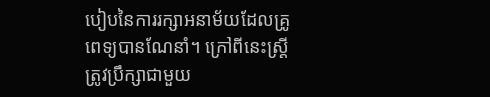បៀបនៃការរក្សាអនាម័យដែលគ្រូពេទ្យបានណែនាំ។ ក្រៅពីនេះស្ត្រីត្រូវប្រឹក្សាជាមួយ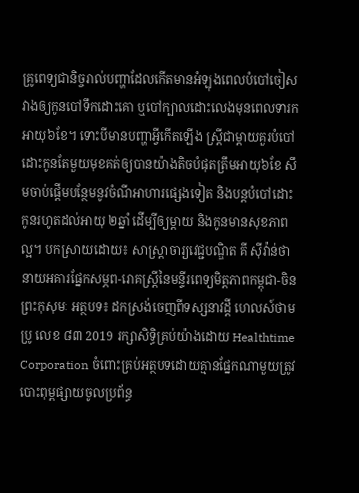គ្រូពេទ្យជានិច្ចរាល់បញ្ហាដែលកើតមានអំឡុងពេលបំបៅចៀសវាងឲ្យកូនបៅទឹកដោះគោ ឬបៅក្បាលដោះលេងមុនពេលទារកអាយុ៦ខែ។ ទោះបីមានបញ្ហាអ្វីកើតឡើង ស្ត្រីជាម្តាយគួរបំបៅដោះកូនតែមួយមុខគត់ឲ្យបានយ៉ាងតិចបំផុតត្រឹមអាយុ៦ខែ សឹមចាប់ផ្តើមបន្ថែមនូវចំណីអាហារផ្សេងទៀត និងបន្តបំបៅដោះកូនរហូតដល់អាយុ ២ឆ្នាំ ដើម្បីឲ្យម្តាយ និងកូនមានសុខភាពល្អ។ បកស្រាយដោយ៖ សាស្ត្រាចារ្យវេជ្ជបណ្ឌិត គី សុីវ៉ាន់ថា នាយអគារផ្នែកសម្ភព-រោគស្ត្រីនៃមន្ទីរពេទ្យមិត្តភាពកម្ពុជា-ចិនព្រះកុសុមៈ អត្ថបទ៖ ដកស្រង់ចេញពីទស្សនាវដ្ដី ហេលស៍ថាម ប្រូ លេខ ៨៣ 2019 រក្សាសិទ្ធិគ្រប់យ៉ាងដោយ Healthtime Corporation ចំពោះគ្រប់អត្ថបទដោយគ្មានផ្នែកណាមួយត្រូវបោះពុម្ពផ្សាយចូលប្រព័ន្ធ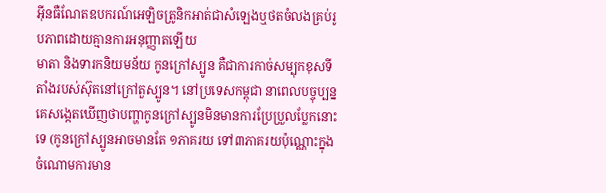អុីនធឺណែតឧបករណ៍អេឡិចត្រូនិកអាត់ជាសំឡេងឬថតចំលងគ្រប់រូបភាពដោយគ្មានការអនុញ្ញាតឡើយ
មាតា និងទារកនិយមន័យ កូនក្រៅស្បូន គឺជាការកាច់សម្បុកខុសទីតាំងរបស់ស៊ុតនៅក្រៅតួស្បូន។ នៅប្រទេសកម្ពុជា នាពេលបច្ចុប្បន្នគេសង្កេតឃើញថាបញ្ហាកូនក្រៅស្បូនមិនមានការប្រែប្រួលប្លែកនោះទេ (កូនក្រៅស្បូនអាចមានតែ ១ភាគរយ ទៅ៣ភាគរយប៉ុណ្ណោះក្នុងចំណោមការមាន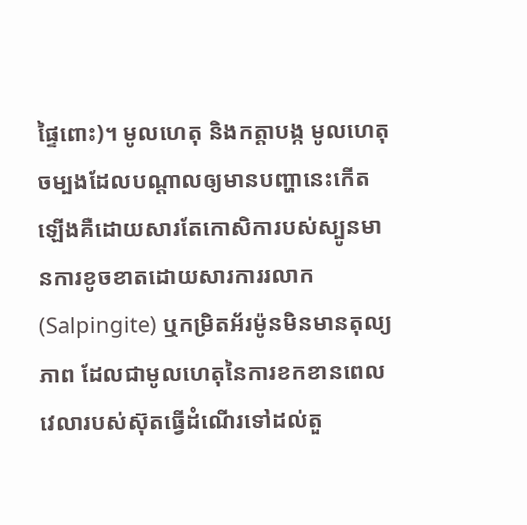ផ្ទៃពោះ)។ មូលហេតុ និងកត្តាបង្ក មូលហេតុចម្បងដែលបណ្តាលឲ្យមានបញ្ហានេះកើតឡើងគឺដោយសារតែកោសិការបស់ស្បូនមានការខូចខាតដោយសារការរលាក (Salpingite) ឬកម្រិតអ័រម៉ូនមិនមានតុល្យភាព ដែលជាមូលហេតុនៃការខកខានពេលវេលារបស់ស៊ុតធ្វើដំណើរទៅដល់តួ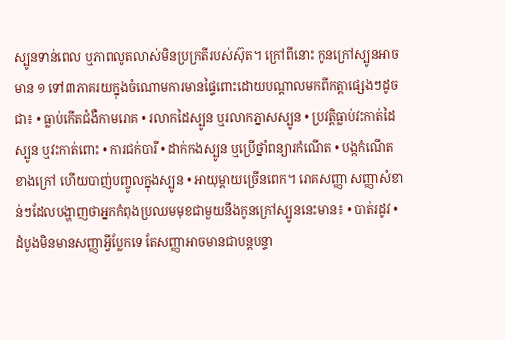ស្បូនទាន់ពេល ឬភាពលូតលាស់មិនប្រក្រតីរបស់ស៊ុត។ ក្រៅពីនោះ កូនក្រៅស្បូនអាចមាន ១ ទៅ៣ភាគរយក្នុងចំណោមការមានផ្ទៃពោះដោយបណ្ដាលមកពីកត្តាផ្សេងៗដូចជា៖ • ធ្លាប់កើតជំងឺកាមរោគ • រលាកដៃស្បូន ឬរលាកភ្នាសស្បូន • ប្រវត្តិធ្លាប់វះកាត់ដៃស្បូន ឬវះកាត់ពោះ • ការជក់បារី • ដាក់កងស្បូន ឬប្រើថ្នាំពន្យារកំណើត • បង្កកំណើតខាងក្រៅ ហើយបាញ់បញ្ចូលក្នុងស្បូន • អាយុម្តាយច្រើនពេក។ រោគសញ្ញា សញ្ញាសំខាន់ៗដែលបង្ហាញថាអ្នកកំពុងប្រឈមមុខជាមួយនឹងកូនក្រៅស្បូននេះមាន៖ • បាត់រដូវ • ដំបូងមិនមានសញ្ញាអ្វីប្លែកទេ តែសញ្ញាអាចមានជាបន្តបន្ទា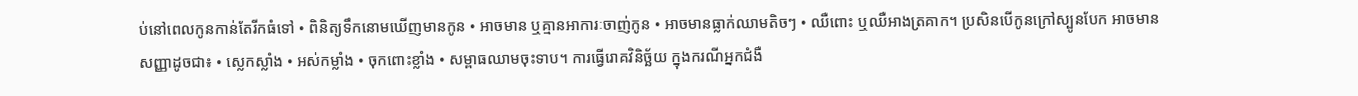ប់នៅពេលកូនកាន់តែរីកធំទៅ • ពិនិត្យទឹកនោមឃើញមានកូន • អាចមាន ឬគ្មានអាការៈចាញ់កូន • អាចមានធ្លាក់ឈាមតិចៗ • ឈឺពោះ ឬឈឺអាងត្រគាក។ ប្រសិនបើកូនក្រៅស្បូនបែក អាចមានសញ្ញាដូចជា៖ • ស្លេកស្លាំង • អស់កម្លាំង • ចុកពោះខ្លាំង • សម្ពាធឈាមចុះទាប។ ការធ្វើរោគវិនិច្ឆ័យ ក្នុងករណីអ្នកជំងឺ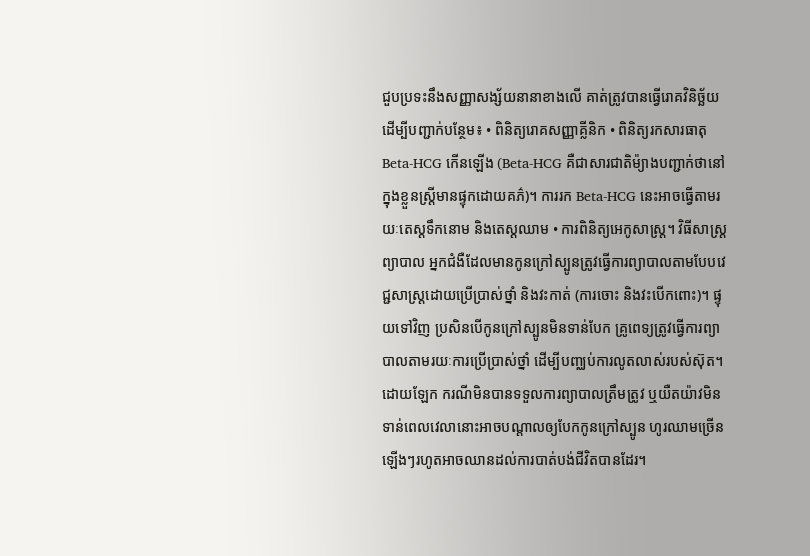ជួបប្រទះនឹងសញ្ញាសង្ស័យនានាខាងលើ គាត់ត្រូវបានធ្វើរោគវិនិច្ឆ័យដើម្បីបញ្ជាក់បន្ថែម៖ • ពិនិត្យរោគសញ្ញាគ្លីនិក • ពិនិត្យរកសារធាតុ Beta-HCG កើនឡើង (Beta-HCG គឺជាសារជាតិម៉្យាងបញ្ជាក់ថានៅក្នុងខ្លួនស្ត្រីមានផ្ទុកដោយគភ៌)។ ការរក Beta-HCG នេះអាចធ្វើតាមរយៈតេស្តទឹកនោម និងតេស្តឈាម • ការពិនិត្យអេកូសាស្រ្ត។ វិធីសាស្រ្តព្យាបាល អ្នកជំងឺដែលមានកូនក្រៅស្បូនត្រូវធ្វើការព្យាបាលតាមបែបវេជ្ជសាស្រ្តដោយប្រើប្រាស់ថ្នាំ និងវះកាត់ (ការចោះ និងវះបើកពោះ)។ ផ្ទុយទៅវិញ ប្រសិនបើកូនក្រៅស្បូនមិនទាន់បែក គ្រូពេទ្យត្រូវធ្វើការព្យាបាលតាមរយៈការប្រើប្រាស់ថ្នាំ ដើម្បីបញ្ឈប់ការលូតលាស់របស់ស៊ុត។ ដោយឡែក ករណីមិនបានទទួលការព្យាបាលត្រឹមត្រូវ ឬយឺតយ៉ាវមិនទាន់ពេលវេលានោះអាចបណ្តាលឲ្យបែកកូនក្រៅស្បូន ហូរឈាមច្រើនឡើងៗរហូតអាចឈានដល់ការបាត់បង់ជីវិតបានដែរ។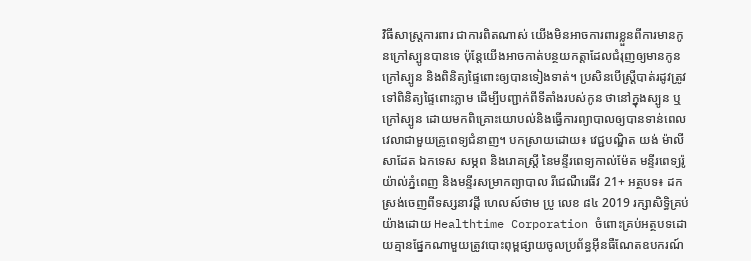វិធីសាស្រ្តការពារ ជាការពិតណាស់ យើងមិនអាចការពារខ្លួនពីការមានកូនក្រៅស្បូនបានទេ ប៉ុន្តែយើងអាចកាត់បន្ថយកត្តាដែលជំរុញឲ្យមានកូនក្រៅស្បូន និងពិនិត្យផ្ទៃពោះឲ្យបានទៀងទាត់។ ប្រសិនបើស្រ្តីបាត់រដូវត្រូវទៅពិនិត្យផ្ទៃពោះភ្លាម ដើម្បីបញ្ជាក់ពីទីតាំងរបស់កូន ថានៅក្នុងស្បូន ឬក្រៅស្បូន ដោយមកពិគ្រោះយោបល់និងធ្វើការព្យាបាលឲ្យបានទាន់ពេលវេលាជាមួយគ្រូពេទ្យជំនាញ។ បកស្រាយដោយ៖ វេជ្ជបណ្ឌិត យង់ ម៉ាលីសាដែត ឯកទេស សម្ភព និងរោគស្រ្តី នៃមន្ទីរពេទ្យកាល់ម៉ែត មន្ទីរពេទ្យរ៉ូយ៉ាល់ភ្នំពេញ និងមន្ទីរសម្រាកព្យាបាល រីជេណឺរេធីវ 21+ អត្ថបទ៖ ដកស្រង់ចេញពីទស្សនាវដ្ដី ហេលស៍ថាម ប្រូ លេខ ៨៤ 2019 រក្សាសិទ្ធិគ្រប់យ៉ាងដោយ Healthtime Corporation ចំពោះគ្រប់អត្ថបទដោយគ្មានផ្នែកណាមួយត្រូវបោះពុម្ពផ្សាយចូលប្រព័ន្ធអុីនធឺណែតឧបករណ៍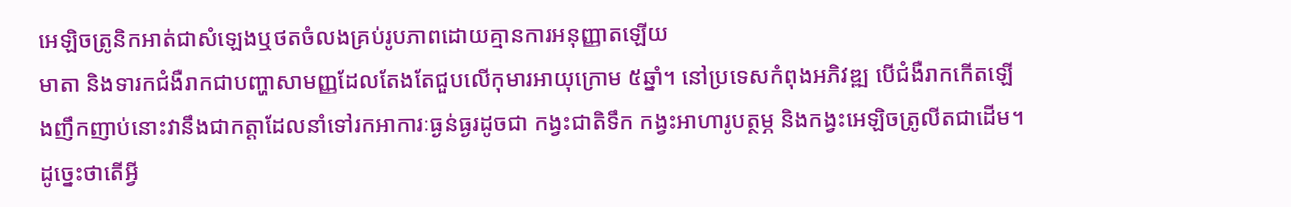អេឡិចត្រូនិកអាត់ជាសំឡេងឬថតចំលងគ្រប់រូបភាពដោយគ្មានការអនុញ្ញាតឡើយ
មាតា និងទារកជំងឺរាកជាបញ្ហាសាមញ្ញដែលតែងតែជួបលើកុមារអាយុក្រោម ៥ឆ្នាំ។ នៅប្រទេសកំពុងអភិវឌ្ឍ បើជំងឺរាកកើតឡើងញឹកញាប់នោះវានឹងជាកត្តាដែលនាំទៅរកអាការៈធ្ងន់ធ្ងរដូចជា កង្វះជាតិទឹក កង្វះអាហារូបត្ថម្ភ និងកង្វះអេឡិចត្រូលីតជាដើម។ ដូច្នេះថាតើអ្វី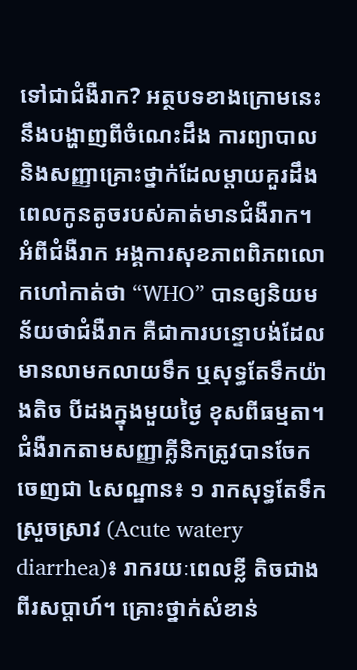ទៅជាជំងឺរាក? អត្ថបទខាងក្រោមនេះនឹងបង្ហាញពីចំណេះដឹង ការព្យាបាល និងសញ្ញាគ្រោះថ្នាក់ដែលម្តាយគួរដឹងពេលកូនតូចរបស់គាត់មានជំងឺរាក។ អំពីជំងឺរាក អង្គការសុខភាពពិភពលោកហៅកាត់ថា “WHO” បានឲ្យនិយមន័យថាជំងឺរាក គឺជាការបន្ទោបង់ដែលមានលាមកលាយទឹក ឬសុទ្ធតែទឹកយ៉ាងតិច បីដងក្នុងមួយថ្ងៃ ខុសពីធម្មតា។ ជំងឺរាកតាមសញ្ញាគ្លីនិកត្រូវបានចែកចេញជា ៤សណ្ឋាន៖ ១ រាកសុទ្ធតែទឹក ស្រួចស្រាវ (Acute watery diarrhea)៖ រាករយៈពេលខ្លី តិចជាងពីរសប្តាហ៍។ គ្រោះថ្នាក់សំខាន់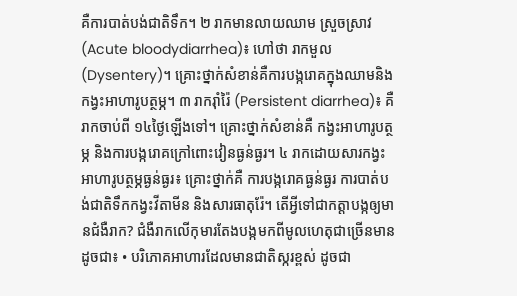គឺការបាត់បង់ជាតិទឹក។ ២ រាកមានលាយឈាម ស្រួចស្រាវ (Acute bloodydiarrhea)៖ ហៅថា រាកមួល (Dysentery)។ គ្រោះថ្នាក់សំខាន់គឺការបង្ករោគក្នុងឈាមនិងកង្វះអាហារូបត្ថម្ភ។ ៣ រាករ៉ាំរ៉ៃ (Persistent diarrhea)៖ គឺរាកចាប់ពី ១៤ថ្ងៃឡើងទៅ។ គ្រោះថ្នាក់សំខាន់គឺ កង្វះអាហារូបត្ថម្ភ និងការបង្ករោគក្រៅពោះវៀនធ្ងន់ធ្ងរ។ ៤ រាកដោយសារកង្វះអាហារូបត្ថម្ភធ្ងន់ធ្ងរ៖ គ្រោះថ្នាក់គឺ ការបង្ករោគធ្ងន់ធ្ងរ ការបាត់បង់ជាតិទឹកកង្វះវីតាមីន និងសារធាតុរ៉ែ។ តើអ្វីទៅជាកត្តាបង្កឲ្យមានជំងឺរាក? ជំងឺរាកលើកុមារតែងបង្កមកពីមូលហេតុជាច្រើនមានដូចជា៖ • បរិភោគអាហារដែលមានជាតិស្ករខ្ពស់ ដូចជា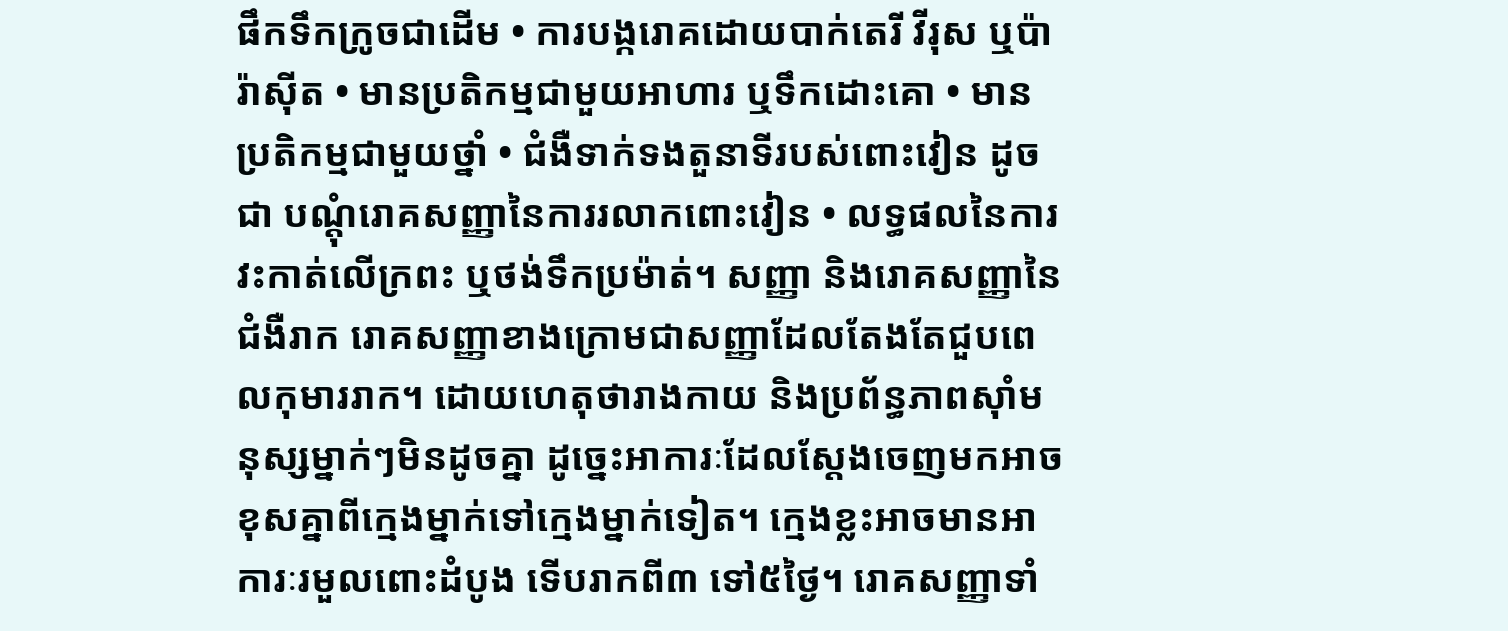ផឹកទឹកក្រូចជាដើម • ការបង្ករោគដោយបាក់តេរី វីរុស ឬប៉ារ៉ាស៊ីត • មានប្រតិកម្មជាមួយអាហារ ឬទឹកដោះគោ • មានប្រតិកម្មជាមួយថ្នាំ • ជំងឺទាក់ទងតួនាទីរបស់ពោះវៀន ដូចជា បណ្តុំរោគសញ្ញានៃការរលាកពោះវៀន • លទ្ធផលនៃការវះកាត់លើក្រពះ ឬថង់ទឹកប្រម៉ាត់។ សញ្ញា និងរោគសញ្ញានៃជំងឺរាក រោគសញ្ញាខាងក្រោមជាសញ្ញាដែលតែងតែជួបពេលកុមាររាក។ ដោយហេតុថារាងកាយ និងប្រព័ន្ធភាពស៊ាំមនុស្សម្នាក់ៗមិនដូចគ្នា ដូច្នេះអាការៈដែលស្តែងចេញមកអាចខុសគ្នាពីក្មេងម្នាក់ទៅក្មេងម្នាក់ទៀត។ ក្មេងខ្លះអាចមានអាការៈរមួលពោះដំបូង ទើបរាកពី៣ ទៅ៥ថ្ងៃ។ រោគសញ្ញាទាំ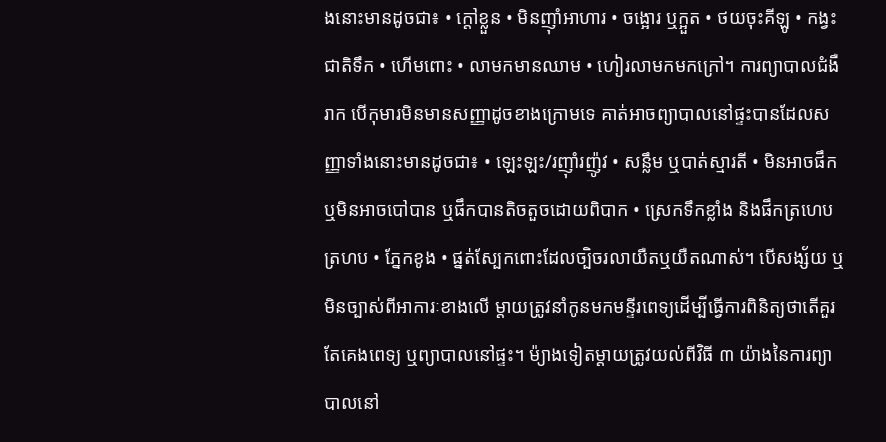ងនោះមានដូចជា៖ • ក្តៅខ្លួន • មិនញ៉ាំអាហារ • ចង្អោរ ឬក្អួត • ថយចុះគីឡូ • កង្វះជាតិទឹក • ហើមពោះ • លាមកមានឈាម • ហៀរលាមកមកក្រៅ។ ការព្យាបាលជំងឺរាក បើកុមារមិនមានសញ្ញាដូចខាងក្រោមទេ គាត់អាចព្យាបាលនៅផ្ទះបានដែលសញ្ញាទាំងនោះមានដូចជា៖ • ឡេះឡះ/រញ៉ាំរញ៉ូវ • សន្លឹម ឬបាត់ស្មារតី • មិនអាចផឹក ឬមិនអាចបៅបាន ឬផឹកបានតិចតួចដោយពិបាក • ស្រេកទឹកខ្លាំង និងផឹកត្រហេបត្រហប • ភ្នែកខូង • ផ្នត់ស្បែកពោះដែលច្បិចរលាយឺតឬយឺតណាស់។ បើសង្ស័យ ឬមិនច្បាស់ពីអាការៈខាងលើ ម្តាយត្រូវនាំកូនមកមន្ទីរពេទ្យដើម្បីធ្វើការពិនិត្យថាតើគួរតែគេងពេទ្យ ឬព្យាបាលនៅផ្ទះ។ ម៉្យាងទៀតម្តាយត្រូវយល់ពីវិធី ៣ យ៉ាងនៃការព្យាបាលនៅ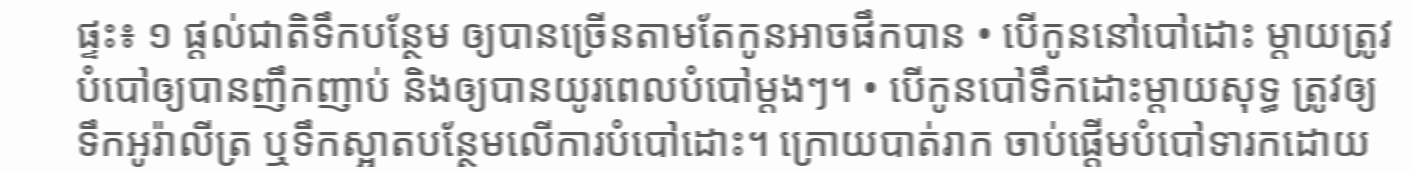ផ្ទះ៖ ១ ផ្តល់ជាតិទឹកបន្ថែម ឲ្យបានច្រើនតាមតែកូនអាចផឹកបាន • បើកូននៅបៅដោះ ម្តាយត្រូវបំបៅឲ្យបានញឹកញាប់ និងឲ្យបានយូរពេលបំបៅម្តងៗ។ • បើកូនបៅទឹកដោះម្តាយសុទ្ធ ត្រូវឲ្យទឹកអូរ៉ាលីត្រ ឬទឹកស្អាតបន្ថែមលើការបំបៅដោះ។ ក្រោយបាត់រាក ចាប់ផ្តើមបំបៅទារកដោយ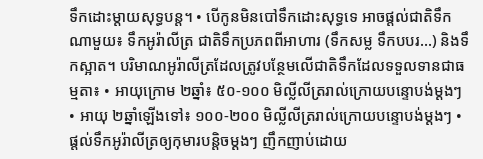ទឹកដោះម្តាយសុទ្ធបន្ត។ • បើកូនមិនបៅទឹកដោះសុទ្ធទេ អាចផ្តល់ជាតិទឹកណាមួយ៖ ទឹកអូរ៉ាលីត្រ ជាតិទឹកប្រភពពីអាហារ (ទឹកសម្ល ទឹកបបរ…) និងទឹកស្អាត។ បរិមាណអូរ៉ាលីត្រដែលត្រូវបន្ថែមលើជាតិទឹកដែលទទួលទានជាធម្មតា៖ • អាយុក្រោម ២ឆ្នាំ៖ ៥០-១០០ មិល្លីលីត្ររាល់ក្រោយបន្ទោបង់ម្តងៗ • អាយុ ២ឆ្នាំឡើងទៅ៖ ១០០-២០០ មិល្លីលីត្ររាល់ក្រោយបន្ទោបង់ម្តងៗ • ផ្តល់ទឹកអូរ៉ាលីត្រឲ្យកុមារបន្តិចម្តងៗ ញឹកញាប់ដោយ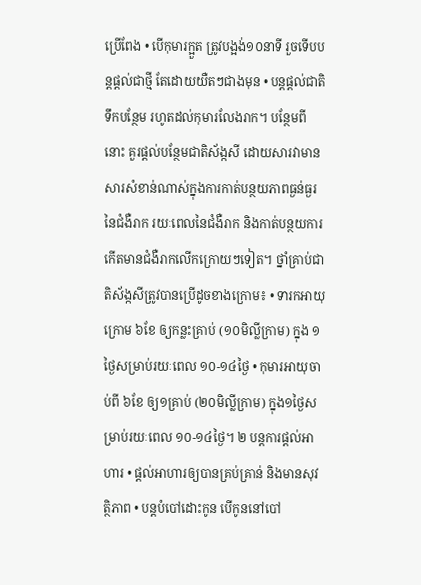ប្រើពែង • បើកុមារក្អួត ត្រូវបង្អង់១០នាទី រួចទើបបន្តផ្តល់ជាថ្មី តែដោយយឺតៗជាងមុន • បន្តផ្តល់ជាតិទឹកបន្ថែម រហូតដល់កុមារលែងរាក។ បន្ថែមពីនោះ គួរផ្តល់បន្ថែមជាតិស័ង្កសី ដោយសារវាមានសារសំខាន់ណាស់ក្នុងការកាត់បន្ថយភាពធ្ងន់ធ្ងរនៃជំងឺរាក រយៈពេលនៃជំងឺរាក និងកាត់បន្ថយការកើតមានជំងឺរាកលើកក្រោយៗទៀត។ ថ្នាំគ្រាប់ជាតិស័ង្កសីត្រូវបានប្រើដូចខាងក្រោម៖ • ទារកអាយុក្រោម ៦ខែ ឲ្យកន្លះគ្រាប់ (១០មិលី្លក្រាម) ក្នុង ១ថ្ងៃសម្រាប់រយៈពេល ១០-១៤ថ្ងៃ • កុមារអាយុចាប់ពី ៦ខែ ឲ្យ១គ្រាប់ (២០មិលី្លក្រាម) ក្នុង១ថ្ងៃសម្រាប់រយៈពេល ១០-១៤ថ្ងៃ។ ២ បន្តការផ្តល់អាហារ • ផ្តល់អាហារឲ្យបានគ្រប់គ្រាន់ និងមានសុវត្ថិភាព • បន្តបំបៅដោះកូន បើកូននៅបៅ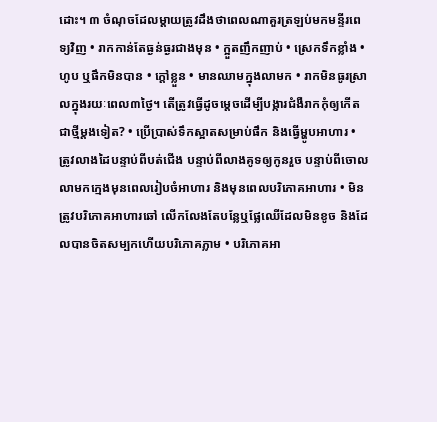ដោះ។ ៣ ចំណុចដែលម្តាយត្រូវដឹងថាពេលណាគួរត្រឡប់មកមន្ទីរពេទ្យវិញ • រាកកាន់តែធ្ងន់ធ្ងរជាងមុន • ក្អួតញឹកញាប់ • ស្រេកទឹកខ្លាំង • ហូប ឬផឹកមិនបាន • ក្តៅខ្លួន • មានឈាមក្នុងលាមក • រាកមិនធូរស្រាលក្នុងរយៈពេល៣ថ្ងៃ។ តើត្រូវធ្វើដូចម្តេចដើម្បីបង្ការជំងឺរាកកុំឲ្យកើតជាថ្មីម្តងទៀត? • ប្រើប្រាស់ទឹកស្អាតសម្រាប់ផឹក និងធ្វើម្ហូបអាហារ • ត្រូវលាងដៃបន្ទាប់ពីបត់ជើង បន្ទាប់ពីលាងគូទឲ្យកូនរួច បន្ទាប់ពីចោលលាមកក្មេងមុនពេលរៀបចំអាហារ និងមុនពេលបរិភោគអាហារ • មិនត្រូវបរិភោគអាហារឆៅ លើកលែងតែបន្លែឬផ្លែឈើដែលមិនខូច និងដែលបានចិតសម្បកហើយបរិភោគភ្លាម • បរិភោគអា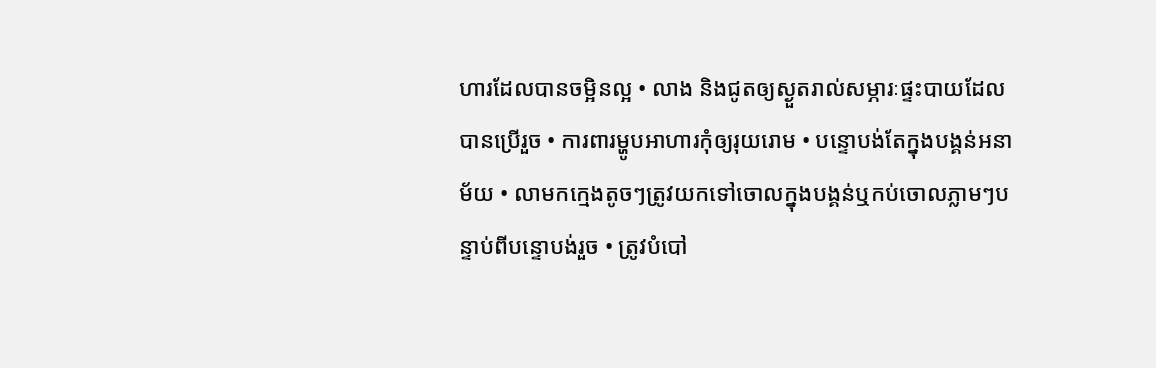ហារដែលបានចម្អិនល្អ • លាង និងជូតឲ្យស្ងួតរាល់សម្ភារៈផ្ទះបាយដែលបានប្រើរួច • ការពារម្ហូបអាហារកុំឲ្យរុយរោម • បន្ទោបង់តែក្នុងបង្គន់អនាម័យ • លាមកក្មេងតូចៗត្រូវយកទៅចោលក្នុងបង្គន់ឬកប់ចោលភ្លាមៗបន្ទាប់ពីបន្ទោបង់រួច • ត្រូវបំបៅ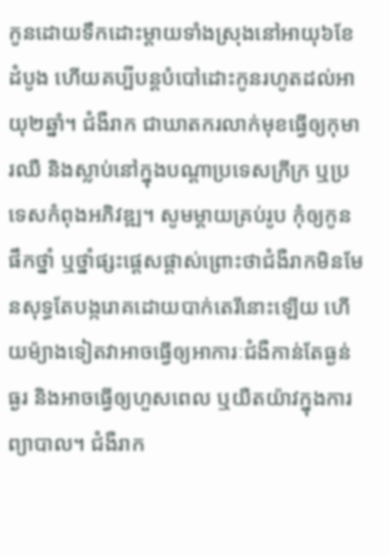កូនដោយទឹកដោះម្តាយទាំងស្រុងនៅអាយុ៦ខែដំបូង ហើយគប្បីបន្តបំបៅដោះកូនរហូតដល់អាយុ២ឆ្នាំ។ ជំងឺរាក ជាឃាតករលាក់មុខធ្វើឲ្យកុមារឈឺ និងស្លាប់នៅក្នុងបណ្តាប្រទេសក្រីក្រ ឬប្រទេសកំពុងអភិវឌ្ឍ។ សូមម្តាយគ្រប់រូប កុំឲ្យកូនផឹកថ្នាំ ឬថ្នាំផ្សះផ្តេសផ្តាស់ព្រោះថាជំងឺរាកមិនមែនសុទ្ធតែបង្ករោគដោយបាក់តេរីនោះឡើយ ហើយម៉្យាងទៀតវាអាចធ្វើឲ្យអាការៈជំងឺកាន់តែធ្ងន់ធ្ងរ និងអាចធ្វើឲ្យហួសពេល ឬយឺតយ៉ាវក្នុងការព្យាបាល។ ជំងឺរាក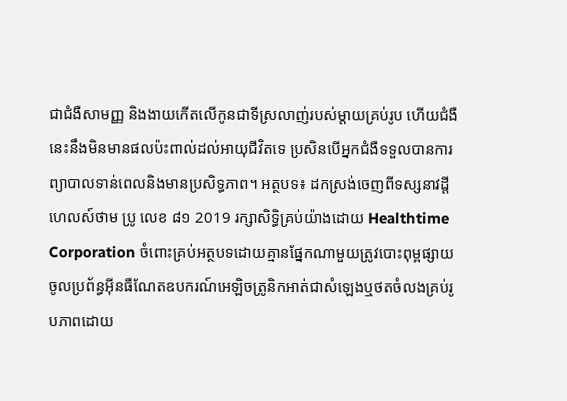ជាជំងឺសាមញ្ញ និងងាយកើតលើកូនជាទីស្រលាញ់របស់ម្តាយគ្រប់រូប ហើយជំងឺនេះនឹងមិនមានផលប៉ះពាល់ដល់អាយុជីវិតទេ ប្រសិនបើអ្នកជំងឺទទួលបានការព្យាបាលទាន់ពេលនិងមានប្រសិទ្ធភាព។ អត្ថបទ៖ ដកស្រង់ចេញពីទស្សនាវដ្ដី ហេលស៍ថាម ប្រូ លេខ ៨១ 2019 រក្សាសិទ្ធិគ្រប់យ៉ាងដោយ Healthtime Corporation ចំពោះគ្រប់អត្ថបទដោយគ្មានផ្នែកណាមួយត្រូវបោះពុម្ពផ្សាយចូលប្រព័ន្ធអុីនធឺណែតឧបករណ៍អេឡិចត្រូនិកអាត់ជាសំឡេងឬថតចំលងគ្រប់រូបភាពដោយ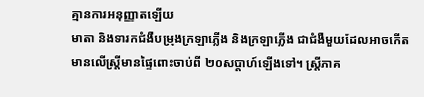គ្មានការអនុញ្ញាតឡើយ
មាតា និងទារកជំងឺបម្រុងក្រឡាភ្លើង និងក្រឡាភ្លើង ជាជំងឺមួយដែលអាចកើតមានលើស្រ្តីមានផ្ទៃពោះចាប់ពី ២០សប្ដាហ៍ឡើងទៅ។ ស្រ្តីភាគ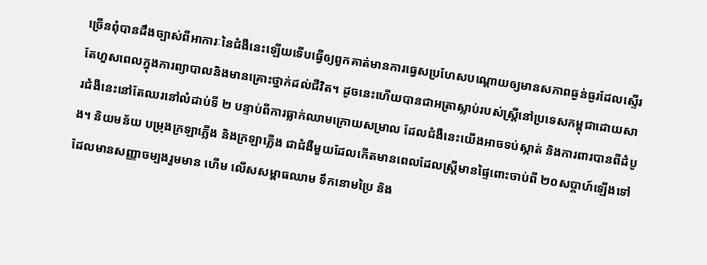ច្រើនពុំបានដឹងច្បាស់ពីអាការៈនៃជំងឺនេះឡើយទើបធ្វើឲ្យពួកគាត់មានការធ្វេសប្រហែសបណ្ដោយឲ្យមានសភាពធ្ងន់ធ្ងរដែលស្ទើរតែហួសពេលក្នុងការព្យាបាលនិងមានគ្រោះថ្នាក់ដល់ជីវិត។ ដូចនេះហើយបានជាអត្រាស្លាប់របស់ស្រ្តីនៅប្រទេសកម្ពុជាដោយសារជំងឺនេះនៅតែឈរនៅលំដាប់ទី ២ បន្ទាប់ពីការធ្លាក់ឈាមក្រោយសម្រាល ដែលជំងឺនេះយើងអាចទប់ស្កាត់ និងការពារបានពីដំបូង។ និយមន័យ បម្រុងក្រឡាភ្លើង និងក្រឡាភ្លើង ជាជំងឺមួយដែលកើតមានពេលដែលស្រ្តីមានផ្ទៃពោះចាប់ពី ២០សប្តាហ៍ឡើងទៅដែលមានសញ្ញាចម្បងរួមមាន ហើម លើសសម្ពាធឈាម ទឹកនោមប្រៃ និង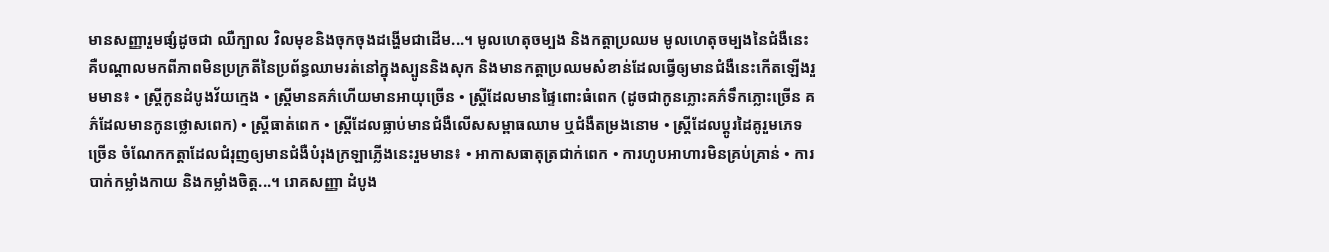មានសញ្ញារួមផ្សំដូចជា ឈឺក្បាល វិលមុខនិងចុកចុងដង្ហើមជាដើម...។ មូលហេតុចម្បង និងកត្តាប្រឈម មូលហេតុចម្បងនៃជំងឺនេះគឺបណ្តាលមកពីភាពមិនប្រក្រតីនៃប្រព័ន្ធឈាមរត់នៅក្នុងស្បូននិងសុក និងមានកត្តាប្រឈមសំខាន់ដែលធ្វើឲ្យមានជំងឺនេះកើតឡើងរួមមាន៖ • ស្រ្តីកូនដំបូងវ័យក្មេង • ស្រ្តីមានគភ៌ហើយមានអាយុច្រើន • ស្រ្តីដែលមានផ្ទៃពោះធំពេក (ដូចជាកូនភ្លោះគភ៌ទឹកភ្លោះច្រើន គភ៌ដែលមានកូនថ្លោសពេក) • ស្រ្តីធាត់ពេក • ស្រ្តីដែលធ្លាប់មានជំងឺលើសសម្ពាធឈាម ឬជំងឺតម្រងនោម • ស្រ្តីដែលប្តូរដៃគូរួមភេទច្រើន ចំណែកកត្តាដែលជំរុញឲ្យមានជំងឺបំរុងក្រឡាភ្លើងនេះរួមមាន៖ • អាកាសធាតុត្រជាក់ពេក • ការហូបអាហារមិនគ្រប់គ្រាន់ • ការបាក់កម្លាំងកាយ និងកម្លាំងចិត្ត...។ រោគសញ្ញា ដំបូង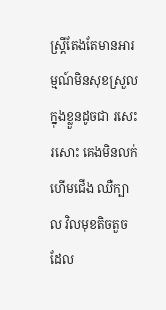ស្រ្តីតែងតែមានអារម្មណ៍មិនសុខស្រួលក្នុងខ្លួនដូចជា រសេះរសោះ គេងមិនលក់ ហើមជើង ឈឺក្បាល វិលមុខតិចតួច ដែល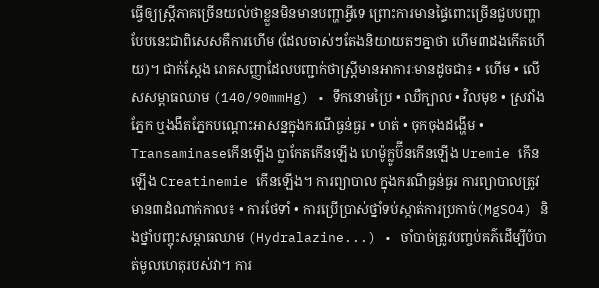ធ្វើឲ្យស្រ្តីភាគច្រើនយល់ថាខ្លួនមិនមានបញ្ហាអ្វីទេ ព្រោះការមានផ្ទៃពោះច្រើនជួបបញ្ហាបែបនេះជាពិសេសគឺការហើម (ដែលចាស់ៗតែងនិយាយតៗគ្នាថា ហើម៣ដងកើតហើយ)។ ជាក់ស្តែង រោគសញ្ញាដែលបញ្ជាក់ថាស្រ្តីមានអាការៈមានដូចជា៖ • ហើម • លើសសម្ពាធឈាម (140/90mmHg) • ទឹកនោមប្រៃ • ឈឺក្បាល • វិលមុខ • ស្រវាំងភ្នែក ឬងងឹតភ្នែកបណ្តោះអាសន្នក្នុងករណីធ្ងន់ធ្ងរ • ហត់ • ចុកចុងដង្ហើម • Transaminaseកើនឡើង ប្លាកែតកើនឡើង ហេម៉ូក្លូប៊ីនកើនឡើង Uremie កើនឡើង Creatinemie កើនឡើង។ ការព្យាបាល ក្នុងករណីធ្ងន់ធ្ងរ ការព្យាបាលត្រូវមាន៣ដំណាក់កាល៖ • ការថែទាំ • ការប្រើប្រាស់ថ្នាំទប់ស្កាត់ការប្រកាច់(MgSO4) និងថ្នាំបញ្ចុះសម្ពាធឈាម (Hydralazine...) • ចាំបាច់ត្រូវបញ្ចប់គភ៌ដើម្បីបំបាត់មូលហេតុរបស់វា។ ការ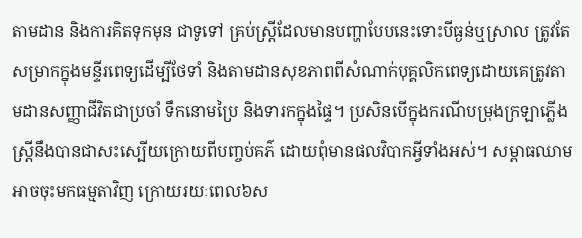តាមដាន និងការគិតទុកមុន ជាទូទៅ គ្រប់ស្រ្តីដែលមានបញ្ហាបែបនេះទោះបីធ្ងន់ឬស្រាល ត្រូវតែសម្រាកក្នុងមន្ទីរពេទ្យដើម្បីថែទាំ និងតាមដានសុខភាពពីសំណាក់បុគ្គលិកពេទ្យដោយគេត្រូវតាមដានសញ្ញាជីវិតជាប្រចាំ ទឹកនោមប្រៃ និងទារកក្នុងផ្ទៃ។ ប្រសិនបើក្នុងករណីបម្រុងក្រឡាភ្លើងស្រ្តីនឹងបានជាសះស្បើយក្រោយពីបញ្ចប់គភ៌ ដោយពុំមានផលវិបាកអ្វីទាំងអស់។ សម្ពាធឈាមអាចចុះមកធម្មតាវិញ ក្រោយរយៈពេល៦ស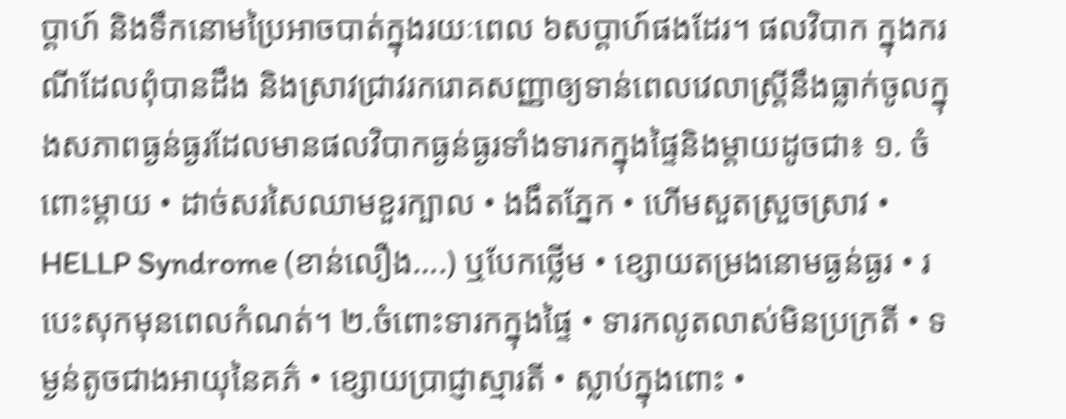ប្តាហ៍ និងទឹកនោមប្រៃអាចបាត់ក្នុងរយៈពេល ៦សប្តាហ៍ផងដែរ។ ផលវិបាក ក្នុងករណីដែលពុំបានដឹង និងស្រាវជ្រាវរករោគសញ្ញាឲ្យទាន់ពេលវេលាស្រ្តីនឹងធ្លាក់ចូលក្នុងសភាពធ្ងន់ធ្ងរដែលមានផលវិបាកធ្ងន់ធ្ងរទាំងទារកក្នុងផ្ទៃនិងម្តាយដូចជា៖ ១. ចំពោះម្តាយ • ដាច់សរសៃឈាមខួរក្បាល • ងងឹតភ្នែក • ហើមសួតស្រួចស្រាវ • HELLP Syndrome (ខាន់លឿង….) ឬបែកថ្លើម • ខ្សោយតម្រងនោមធ្ងន់ធ្ងរ • របេះសុកមុនពេលកំណត់។ ២.ចំពោះទារកក្នុងផ្ទៃ • ទារកលូតលាស់មិនប្រក្រតី • ទម្ងន់តូចជាងអាយុនៃគភ៌ • ខ្សោយប្រាជ្ញាស្មារតី • ស្លាប់ក្នុងពោះ •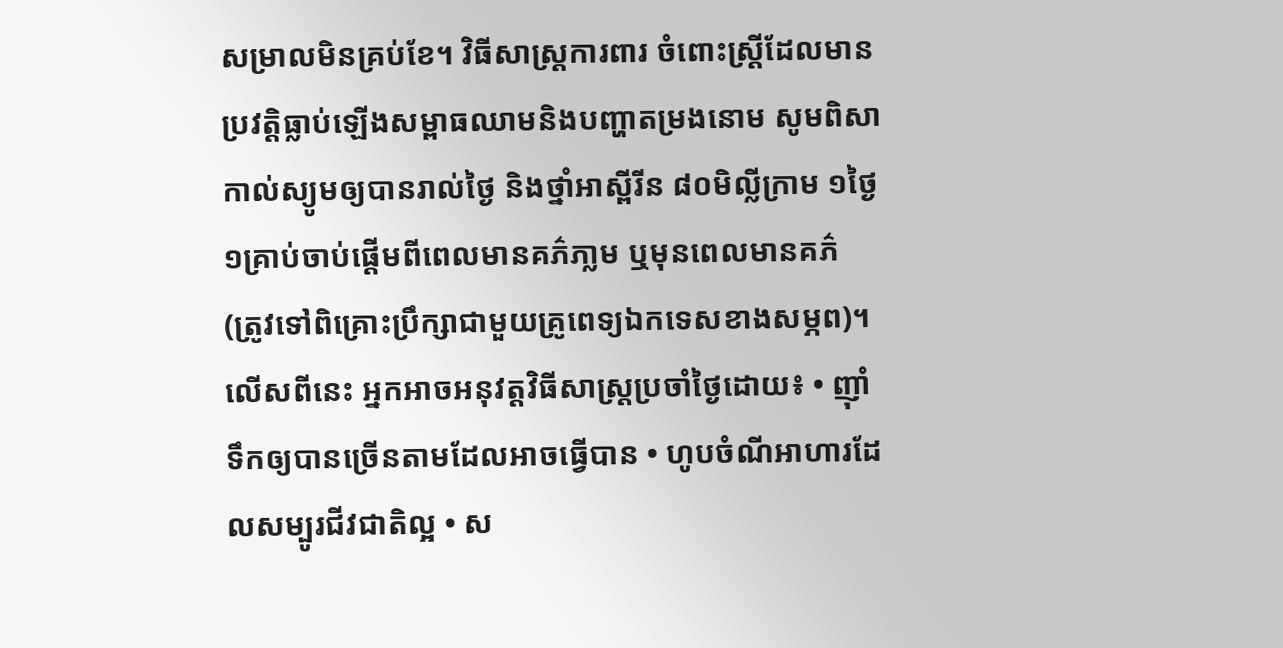សម្រាលមិនគ្រប់ខែ។ វិធីសាស្រ្តការពារ ចំពោះស្រ្តីដែលមានប្រវត្តិធ្លាប់ឡើងសម្ពាធឈាមនិងបញ្ហាតម្រងនោម សូមពិសាកាល់ស្យូមឲ្យបានរាល់ថ្ងៃ និងថ្នាំអាស្ពីរីន ៨០មិល្លីក្រាម ១ថ្ងៃ ១គ្រាប់ចាប់ផ្តើមពីពេលមានគភ៌ភា្លម ឬមុនពេលមានគភ៌ (ត្រូវទៅពិគ្រោះប្រឹក្សាជាមួយគ្រូពេទ្យឯកទេសខាងសម្ភព)។ លើសពីនេះ អ្នកអាចអនុវត្តវិធីសាស្រ្តប្រចាំថ្ងៃដោយ៖ • ញ៉ាំទឹកឲ្យបានច្រើនតាមដែលអាចធ្វើបាន • ហូបចំណីអាហារដែលសម្បូរជីវជាតិល្អ • ស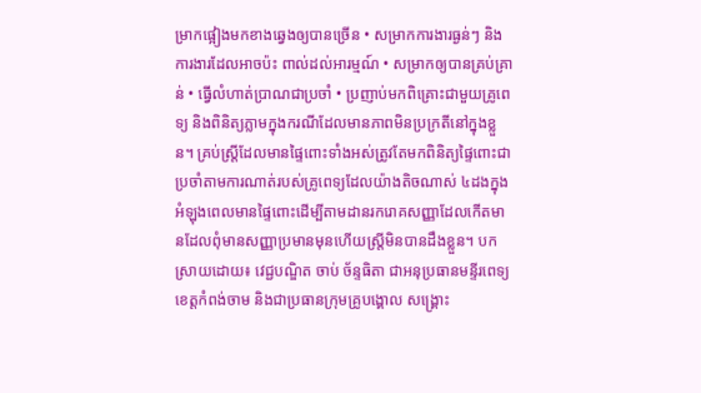ម្រាកផ្អៀងមកខាងឆ្វេងឲ្យបានច្រើន • សម្រាកការងារធ្ងន់ៗ និងការងារដែលអាចប៉ះ ពាល់ដល់អារម្មណ៍ • សម្រាកឲ្យបានគ្រប់គ្រាន់ • ធ្វើលំហាត់ប្រាណជាប្រចាំ • ប្រញាប់មកពិគ្រោះជាមួយគ្រូពេទ្យ និងពិនិត្យភ្លាមក្នុងករណីដែលមានភាពមិនប្រក្រតីនៅក្នុងខ្លួន។ គ្រប់ស្រ្តីដែលមានផ្ទៃពោះទាំងអស់ត្រូវតែមកពិនិត្យផ្ទៃពោះជាប្រចាំតាមការណាត់របស់គ្រូពេទ្យដែលយ៉ាងតិចណាស់ ៤ដងក្នុងអំឡុងពេលមានផ្ទៃពោះដើម្បីតាមដានរករោគសញ្ញាដែលកើតមានដែលពុំមានសញ្ញាប្រមានមុនហើយស្ត្រីមិនបានដឹងខ្លួន។ បកស្រាយដោយ៖ វេជ្ជបណ្ឌិត ចាប់ ច័ន្ទធិតា ជាអនុប្រធានមន្ទីរពេទ្យខេត្តកំពង់ចាម និងជាប្រធានក្រុមគ្រូបង្គោល សង្គ្រោះ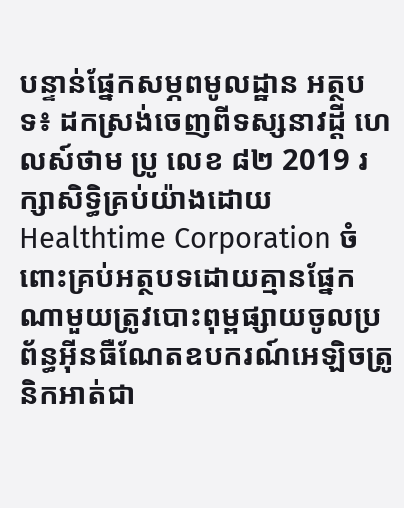បន្ទាន់ផ្នែកសម្ភពមូលដ្ឋាន អត្ថបទ៖ ដកស្រង់ចេញពីទស្សនាវដ្ដី ហេលស៍ថាម ប្រូ លេខ ៨២ 2019 រក្សាសិទ្ធិគ្រប់យ៉ាងដោយ Healthtime Corporation ចំពោះគ្រប់អត្ថបទដោយគ្មានផ្នែកណាមួយត្រូវបោះពុម្ពផ្សាយចូលប្រព័ន្ធអុីនធឺណែតឧបករណ៍អេឡិចត្រូនិកអាត់ជា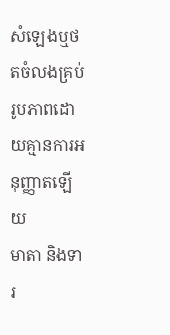សំឡេងឬថតចំលងគ្រប់រូបភាពដោយគ្មានការអនុញ្ញាតឡើយ
មាតា និងទារ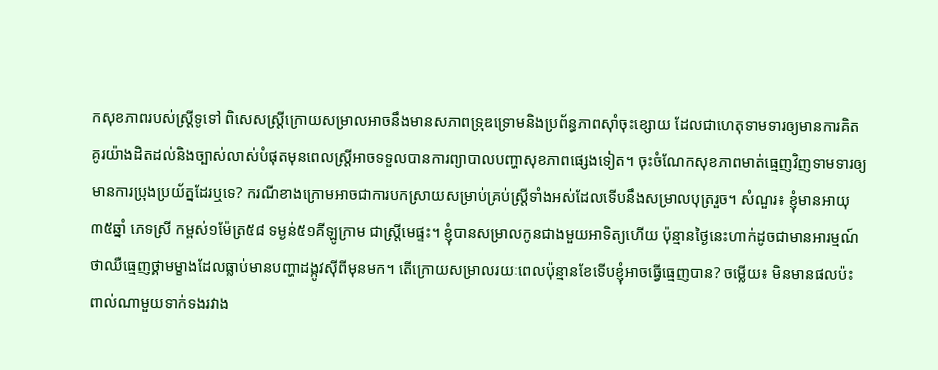កសុខភាពរបស់ស្រ្តីទូទៅ ពិសេសស្រ្តីក្រោយសម្រាលអាចនឹងមានសភាពទ្រុឌទ្រោមនិងប្រព័ន្ធភាពស៊ាំចុះខ្សោយ ដែលជាហេតុទាមទារឲ្យមានការគិតគូរយ៉ាងដិតដល់និងច្បាស់លាស់បំផុតមុនពេលស្រ្តីអាចទទួលបានការព្យាបាលបញ្ហាសុខភាពផ្សេងទៀត។ ចុះចំណែកសុខភាពមាត់ធ្មេញវិញទាមទារឲ្យមានការប្រុងប្រយ័ត្នដែរឬទេ? ករណីខាងក្រោមអាចជាការបកស្រាយសម្រាប់គ្រប់ស្រ្តីទាំងអស់ដែលទើបនឹងសម្រាលបុត្ររួច។ សំណួរ៖ ខ្ញុំមានអាយុ ៣៥ឆ្នាំ ភេទស្រី កម្ពស់១ម៉ែត្រ៥៨ ទម្ងន់៥១គីឡូក្រាម ជាស្រ្តីមេផ្ទះ។ ខ្ញុំបានសម្រាលកូនជាងមួយអាទិត្យហើយ ប៉ុន្មានថ្ងៃនេះហាក់ដូចជាមានអារម្មណ៍ថាឈឺធ្មេញថ្គាមម្ខាងដែលធ្លាប់មានបញ្ហាដង្កូវស៊ីពីមុនមក។ តើក្រោយសម្រាលរយៈពេលប៉ុន្មានខែទើបខ្ញុំអាចធ្វើធ្មេញបាន? ចម្លើយ៖ មិនមានផលប៉ះពាល់ណាមួយទាក់ទងរវាង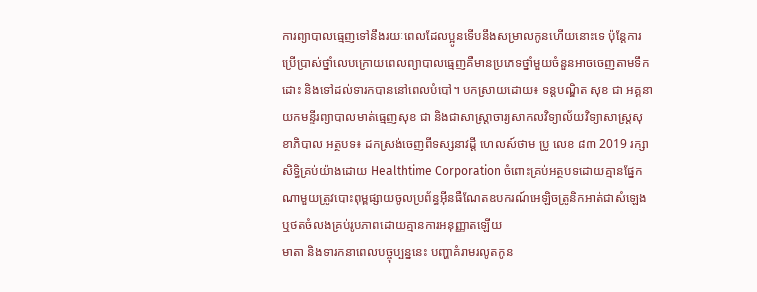ការព្យាបាលធ្មេញទៅនឹងរយៈពេលដែលប្អូនទើបនឹងសម្រាលកូនហើយនោះទេ ប៉ុន្តែការប្រើប្រាស់ថ្នាំលេបក្រោយពេលព្យាបាលធ្មេញគឺមានប្រភេទថ្នាំមួយចំនួនអាចចេញតាមទឹកដោះ និងទៅដល់ទារកបាននៅពេលបំបៅ។ បកស្រាយដោយ៖ ទន្តបណ្ឌិត សុខ ជា អគ្គនាយកមន្ទីរព្យាបាលមាត់ធ្មេញសុខ ជា និងជាសាស្រ្តាចារ្យសាកលវិទ្យាល័យវិទ្យាសាស្រ្តសុខាភិបាល អត្ថបទ៖ ដកស្រង់ចេញពីទស្សនាវដ្ដី ហេលស៍ថាម ប្រូ លេខ ៨៣ 2019 រក្សាសិទ្ធិគ្រប់យ៉ាងដោយ Healthtime Corporation ចំពោះគ្រប់អត្ថបទដោយគ្មានផ្នែកណាមួយត្រូវបោះពុម្ពផ្សាយចូលប្រព័ន្ធអុីនធឺណែតឧបករណ៍អេឡិចត្រូនិកអាត់ជាសំឡេងឬថតចំលងគ្រប់រូបភាពដោយគ្មានការអនុញ្ញាតឡើយ
មាតា និងទារកនាពេលបច្ចុប្បន្ននេះ បញ្ហាគំរាមរលូតកូន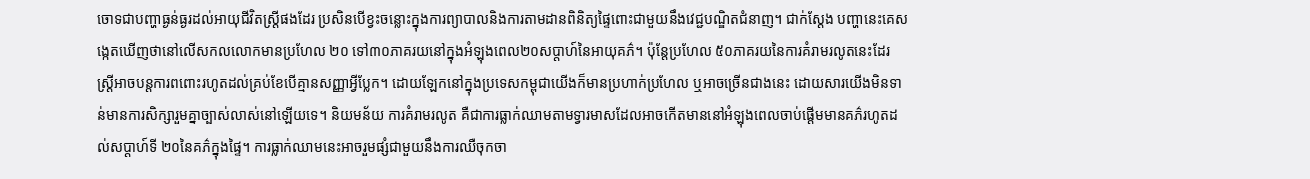ចោទជាបញ្ហាធ្ងន់ធ្ងរដល់អាយុជីវិតស្រ្តីផងដែរ ប្រសិនបើខ្វះចន្លោះក្នុងការព្យាបាលនិងការតាមដានពិនិត្យផ្ទៃពោះជាមួយនឹងវេជ្ជបណ្ឌិតជំនាញ។ ជាក់ស្តែង បញ្ហានេះគេសង្កេតឃើញថានៅលើសកលលោកមានប្រហែល ២០ ទៅ៣០ភាគរយនៅក្នុងអំឡុងពេល២០សប្តាហ៍នៃអាយុគភ៌។ ប៉ុន្តែប្រហែល ៥០ភាគរយនៃការគំរាមរលូតនេះដែរ ស្រ្តីអាចបន្តការពពោះរហូតដល់គ្រប់ខែបើគ្មានសញ្ញាអ្វីប្លែក។ ដោយឡែកនៅក្នុងប្រទេសកម្ពុជាយើងក៏មានប្រហាក់ប្រហែល ឬអាចច្រើនជាងនេះ ដោយសារយើងមិនទាន់មានការសិក្សារួមគ្នាច្បាស់លាស់នៅឡើយទេ។ និយមន័យ ការគំរាមរលូត គឺជាការធ្លាក់ឈាមតាមទ្វារមាសដែលអាចកើតមាននៅអំឡុងពេលចាប់ផ្តើមមានគភ៌រហូតដល់សប្តាហ៍ទី ២០នៃគភ៌ក្នុងផ្ទៃ។ ការធ្លាក់ឈាមនេះអាចរួមផ្សំជាមួយនឹងការឈឺចុកចា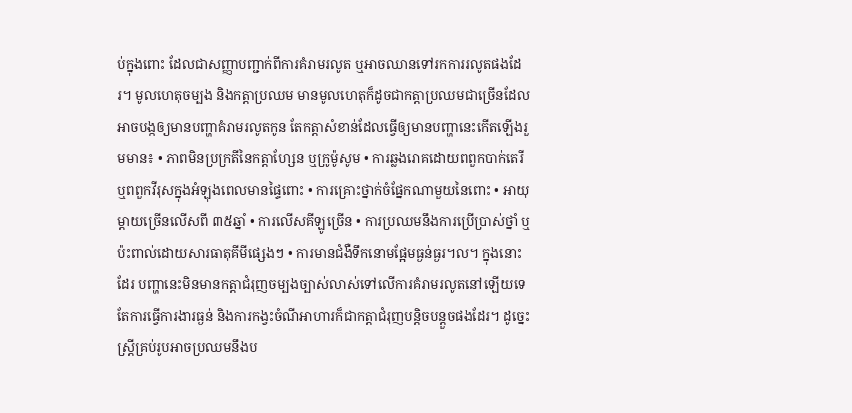ប់ក្នុងពោះ ដែលជាសញ្ញាបញ្ជាក់ពីការគំរាមរលូត ឬអាចឈានទៅរកការរលូតផងដែរ។ មូលហេតុចម្បង និងកត្តាប្រឈម មានមូលហេតុក៏ដូចជាកត្តាប្រឈមជាច្រើនដែលអាចបង្កឲ្យមានបញ្ហាគំរាមរលូតកូន តែកត្តាសំខាន់ដែលធ្វើឲ្យមានបញ្ហានេះកើតឡើងរួមមាន៖ • ភាពមិនប្រក្រតីនៃកត្តាហ្សែន ឬក្រូម៉ូសូម • ការឆ្លងរោគដោយពពួកបាក់តេរី ឬពពួកវីរុសក្នុងអំឡុងពេលមានផ្ទៃពោះ • ការគ្រោះថ្នាក់ចំផ្នែកណាមួយនៃពោះ • អាយុម្តាយច្រើនលើសពី ៣៥ឆ្នាំ • ការលើសគីឡូច្រើន • ការប្រឈមនឹងការប្រើប្រាស់ថ្នាំ ឬប៉ះពាល់ដោយសារធាតុគីមីផ្សេងៗ • ការមានជំងឺទឹកនោមផ្អែមធ្ងន់ធ្ងរ។ល។ ក្នុងនោះដែរ បញ្ហានេះមិនមានកត្តាជំរុញចម្បងច្បាស់លាស់ទៅលើការគំរាមរលូតនៅឡើយទេ តែការធ្វើការងារធ្ងន់ និងការកង្វះចំណីអាហារក៏ជាកត្តាជំរុញបន្តិចបន្តួចផងដែរ។ ដូច្នេះ ស្រ្តីគ្រប់រូបអាចប្រឈមនឹងប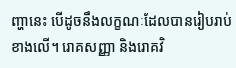ញ្ហានេះ បើដូចនឹងលក្ខណៈដែលបានរៀបរាប់ខាងលើ។ រោគសញ្ញា និងរោគវិ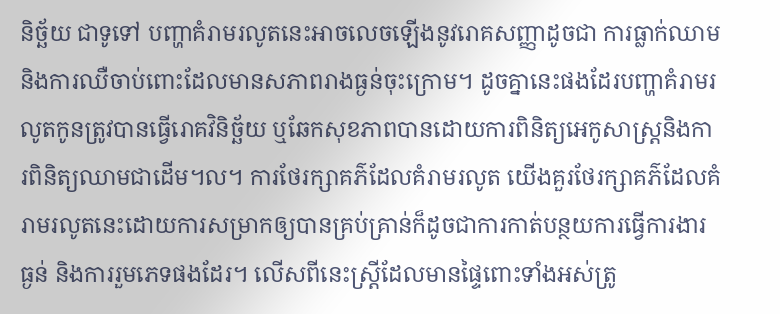និច្ឆ័យ ជាទូទៅ បញ្ហាគំរាមរលូតនេះអាចលេចឡើងនូវរោគសញ្ញាដូចជា ការធ្លាក់ឈាម និងការឈឺចាប់ពោះដែលមានសភាពរាងធ្ងន់ចុះក្រោម។ ដូចគ្នានេះផងដែរបញ្ហាគំរាមរលូតកូនត្រូវបានធ្វើរោគវិនិច្ឆ័យ ឬឆែកសុខភាពបានដោយការពិនិត្យអេកូសាស្រ្តនិងការពិនិត្យឈាមជាដើម។ល។ ការថែរក្សាគភ៌ដែលគំរាមរលូត យើងគួរថែរក្សាគភ៌ដែលគំរាមរលូតនេះដោយការសម្រាកឲ្យបានគ្រប់គ្រាន់ក៏ដូចជាការកាត់បន្ថយការធ្វើការងារធ្ងន់ និងការរួមភេទផងដែរ។ លើសពីនេះស្រ្តីដែលមានផ្ទៃពោះទាំងអស់ត្រូ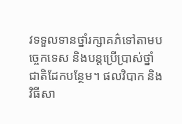វទទួលទានថ្នាំរក្សាគភ៌ទៅតាមបច្ចេកទេស និងបន្តប្រើប្រាស់ថ្នាំជាតិដែកបន្ថែម។ ផលវិបាក និងវិធីសា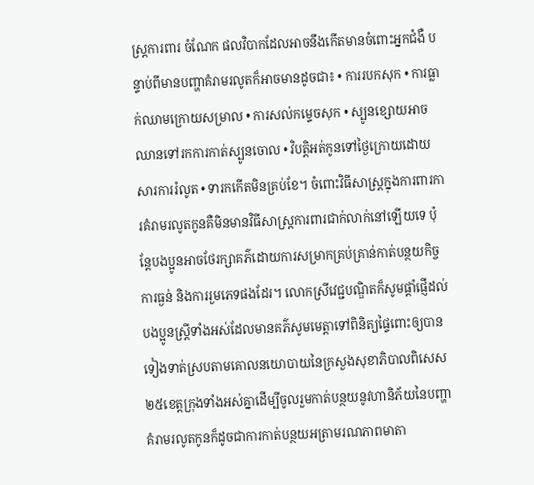ស្រ្តការពារ ចំណែក ផលវិបាកដែលអាចនឹងកើតមានចំពោះអ្នកជំងឺ បន្ទាប់ពីមានបញ្ហាគំរាមរលូតក៏អាចមានដូចជា៖ • ការរបកសុក • ការធ្លាក់ឈាមក្រោយសម្រាល • ការសល់កម្ទេចសុក • ស្បូនខ្សោយអាចឈានទៅរកការកាត់ស្បូនចោល • វិបត្តិអត់កូនទៅថ្ងៃក្រោយដោយសារការរំលូត • ទារកកើតមិនគ្រប់ខែ។ ចំពោះវិធីសាស្រ្តក្នុងការពារការគំរាមរលូតកូនគឺមិនមានវិធីសាស្រ្តការពារជាក់លាក់នៅឡើយទេ ប៉ុន្តែបងប្អូនអាចថែរក្សាគភ៌ដោយការសម្រាកគ្រប់គ្រាន់កាត់បន្ថយកិច្ចការធ្ងន់ និងការរួមភេទផងដែរ។ លោកស្រីវេជ្ជបណ្ឌិតក៏សូមផ្តាំផ្ញើដល់បងប្អូនស្រ្តីទាំងអស់ដែលមានគភ៌សូមមេត្តាទៅពិនិត្យផ្ទៃពោះឲ្យបានទៀងទាត់ស្របតាមគោលនយោបាយនៃក្រសួងសុខាភិបាលពិសេស ២៥ខេត្តក្រុងទាំងអស់គ្នាដើម្បីចូលរួមកាត់បន្ថយនូវហានិភ័យនៃបញ្ហាគំរាមរលូតកូនក៏ដូចជាការកាត់បន្ថយអត្រាមរណភាពមាតា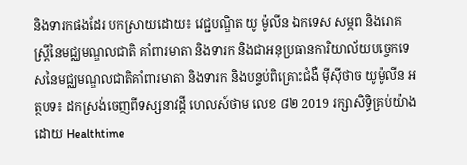និងទារកផងដែរ បកស្រាយដោយ៖ វេជ្ជបណ្ឌិត យូ ម៉ូលីន ឯកទេស សម្ភព និងរោគស្រ្តីនៃមជ្ឈមណ្ឌលជាតិ គាំពារមាតា និងទារក និងជាអនុប្រធានការិយាល័យបច្ចេកទេសនៃមជ្ឈមណ្ឌលជាតិគាំពារមាតា និងទារក និងបន្ទប់ពិគ្រោះជំងឺ ម៉ីស៊ីថាច យូម៉ូលីន អត្ថបទ៖ ដកស្រង់ចេញពីទស្សនាវដ្ដី ហេលស៍ថាម លេខ ៨២ 2019 រក្សាសិទ្ធិគ្រប់យ៉ាងដោយ Healthtime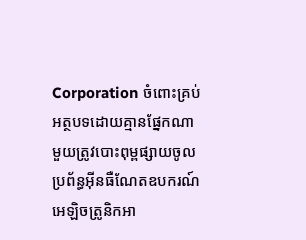Corporation ចំពោះគ្រប់អត្ថបទដោយគ្មានផ្នែកណាមួយត្រូវបោះពុម្ពផ្សាយចូលប្រព័ន្ធអុីនធឺណែតឧបករណ៍អេឡិចត្រូនិកអា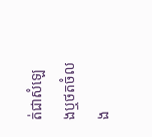ត់ជាសំឡេងឬថតចំលង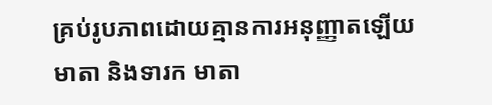គ្រប់រូបភាពដោយគ្មានការអនុញ្ញាតឡើយ
មាតា និងទារក មាតា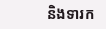និងទារក